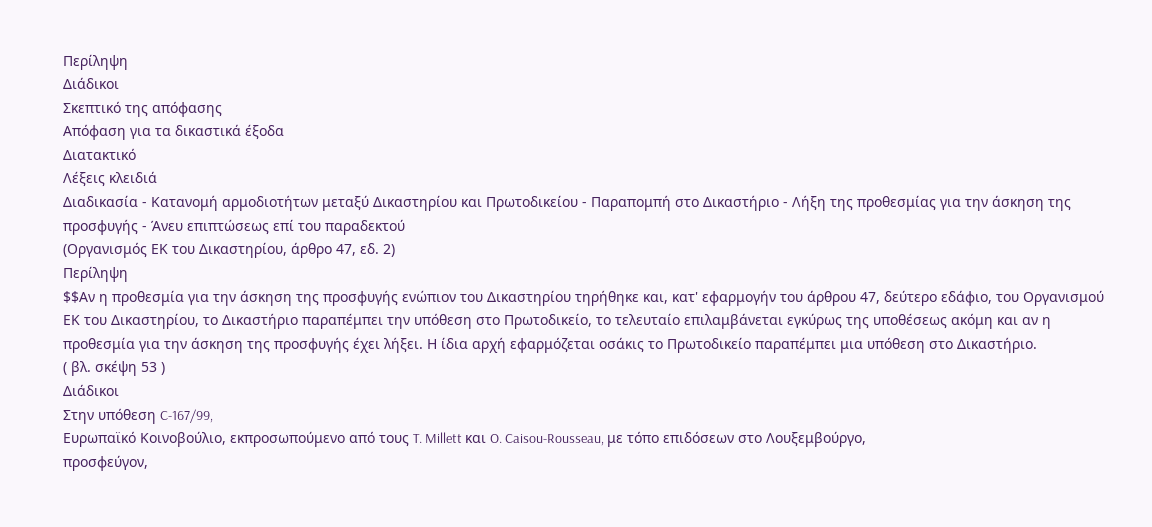Περίληψη
Διάδικοι
Σκεπτικό της απόφασης
Απόφαση για τα δικαστικά έξοδα
Διατακτικό
Λέξεις κλειδιά
Διαδικασία - Κατανομή αρμοδιοτήτων μεταξύ Δικαστηρίου και Πρωτοδικείου - Παραπομπή στο Δικαστήριο - Λήξη της προθεσμίας για την άσκηση της προσφυγής - Άνευ επιπτώσεως επί του παραδεκτού
(Οργανισμός ΕΚ του Δικαστηρίου, άρθρο 47, εδ. 2)
Περίληψη
$$Αν η προθεσμία για την άσκηση της προσφυγής ενώπιον του Δικαστηρίου τηρήθηκε και, κατ' εφαρμογήν του άρθρου 47, δεύτερο εδάφιο, του Οργανισμού ΕΚ του Δικαστηρίου, το Δικαστήριο παραπέμπει την υπόθεση στο Πρωτοδικείο, το τελευταίο επιλαμβάνεται εγκύρως της υποθέσεως ακόμη και αν η προθεσμία για την άσκηση της προσφυγής έχει λήξει. Η ίδια αρχή εφαρμόζεται οσάκις το Πρωτοδικείο παραπέμπει μια υπόθεση στο Δικαστήριο.
( βλ. σκέψη 53 )
Διάδικοι
Στην υπόθεση C-167/99,
Ευρωπαϊκό Κοινοβούλιο, εκπροσωπούμενο από τους T. Millett και O. Caisou-Rousseau, με τόπο επιδόσεων στο Λουξεμβούργο,
προσφεύγον,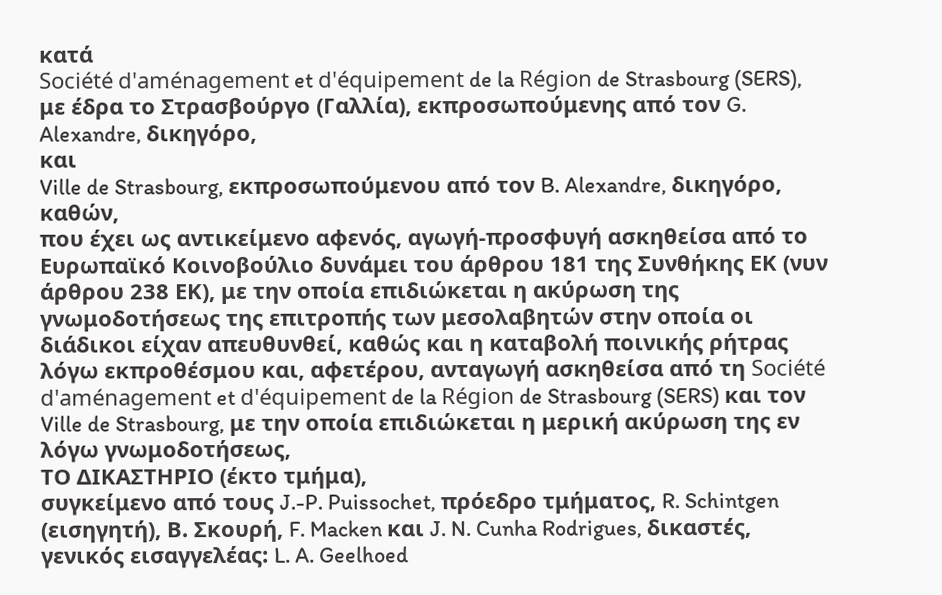κατά
Société d'aménagement et d'équipement de la Région de Strasbourg (SERS), με έδρα το Στρασβούργο (Γαλλία), εκπροσωπούμενης από τον G. Alexandre, δικηγόρο,
και
Ville de Strasbourg, εκπροσωπούμενου από τον B. Alexandre, δικηγόρο,
καθών,
που έχει ως αντικείμενο αφενός, αγωγή-προσφυγή ασκηθείσα από το Ευρωπαϊκό Κοινοβούλιο δυνάμει του άρθρου 181 της Συνθήκης ΕΚ (νυν άρθρου 238 ΕΚ), με την οποία επιδιώκεται η ακύρωση της γνωμοδοτήσεως της επιτροπής των μεσολαβητών στην οποία οι διάδικοι είχαν απευθυνθεί, καθώς και η καταβολή ποινικής ρήτρας λόγω εκπροθέσμου και, αφετέρου, ανταγωγή ασκηθείσα από τη Société d'aménagement et d'équipement de la Région de Strasbourg (SERS) και τον Ville de Strasbourg, με την οποία επιδιώκεται η μερική ακύρωση της εν λόγω γνωμοδοτήσεως,
ΤΟ ΔΙΚΑΣΤΗΡΙΟ (έκτο τμήμα),
συγκείμενο από τους J.-P. Puissochet, πρόεδρο τμήματος, R. Schintgen (εισηγητή), Β. Σκουρή, F. Macken και J. N. Cunha Rodrigues, δικαστές,
γενικός εισαγγελέας: L. A. Geelhoed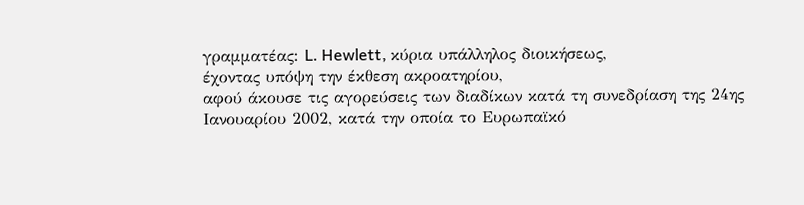γραμματέας: L. Hewlett, κύρια υπάλληλος διοικήσεως,
έχοντας υπόψη την έκθεση ακροατηρίου,
αφού άκουσε τις αγορεύσεις των διαδίκων κατά τη συνεδρίαση της 24ης Ιανουαρίου 2002, κατά την οποία το Ευρωπαϊκό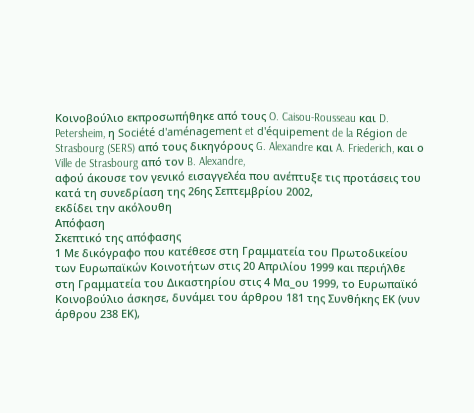Κοινοβούλιο εκπροσωπήθηκε από τους O. Caisou-Rousseau και D. Petersheim, η Société d'aménagement et d'équipement de la Région de Strasbourg (SERS) από τους δικηγόρους G. Alexandre και A. Friederich, και ο Ville de Strasbourg από τον B. Alexandre,
αφού άκουσε τον γενικό εισαγγελέα που ανέπτυξε τις προτάσεις του κατά τη συνεδρίαση της 26ης Σεπτεμβρίου 2002,
εκδίδει την ακόλουθη
Απόφαση
Σκεπτικό της απόφασης
1 Με δικόγραφο που κατέθεσε στη Γραμματεία του Πρωτοδικείου των Ευρωπαϊκών Κοινοτήτων στις 20 Απριλίου 1999 και περιήλθε στη Γραμματεία του Δικαστηρίου στις 4 Μα_ου 1999, το Ευρωπαϊκό Κοινοβούλιο άσκησε, δυνάμει του άρθρου 181 της Συνθήκης ΕΚ (νυν άρθρου 238 ΕΚ),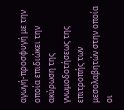αγωγή-προσφυγή με την οποία επιδιώκει την ακύρωση της γνωμοδοτήσεως της επιτροπής των μεσολαβητών στην οποία οι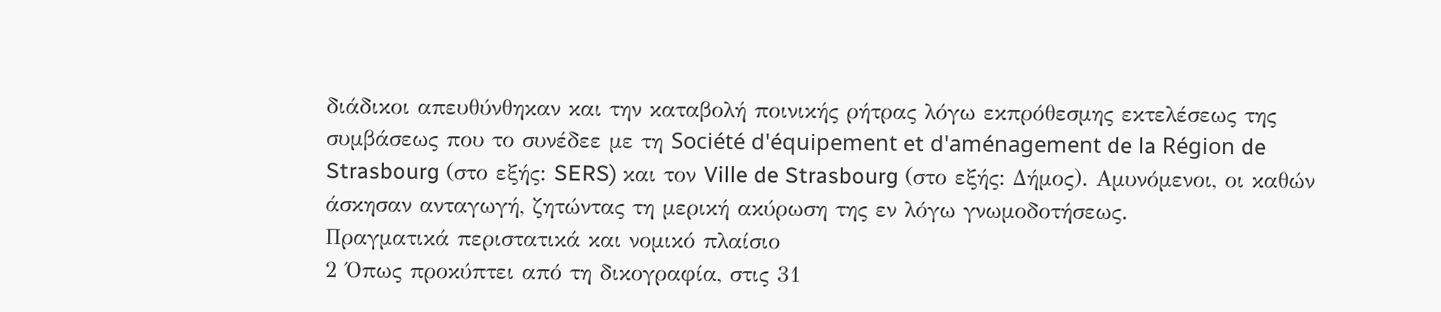διάδικοι απευθύνθηκαν και την καταβολή ποινικής ρήτρας λόγω εκπρόθεσμης εκτελέσεως της συμβάσεως που το συνέδεε με τη Société d'équipement et d'aménagement de la Région de Strasbourg (στο εξής: SERS) και τον Ville de Strasbourg (στο εξής: Δήμος). Αμυνόμενοι, οι καθών άσκησαν ανταγωγή, ζητώντας τη μερική ακύρωση της εν λόγω γνωμοδοτήσεως.
Πραγματικά περιστατικά και νομικό πλαίσιο
2 Όπως προκύπτει από τη δικογραφία, στις 31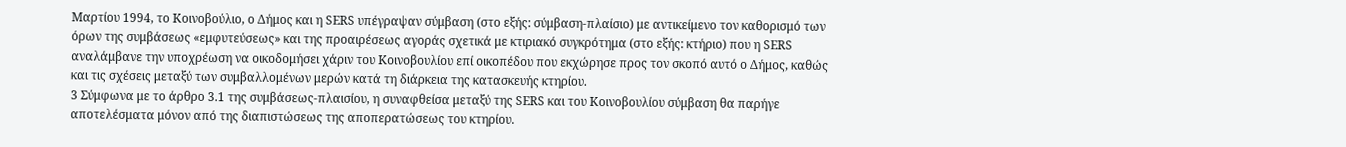Μαρτίου 1994, το Κοινοβούλιο, ο Δήμος και η SERS υπέγραψαν σύμβαση (στο εξής: σύμβαση-πλαίσιο) με αντικείμενο τον καθορισμό των όρων της συμβάσεως «εμφυτεύσεως» και της προαιρέσεως αγοράς σχετικά με κτιριακό συγκρότημα (στο εξής: κτήριο) που η SERS αναλάμβανε την υποχρέωση να οικοδομήσει χάριν του Κοινοβουλίου επί οικοπέδου που εκχώρησε προς τον σκοπό αυτό ο Δήμος, καθώς και τις σχέσεις μεταξύ των συμβαλλομένων μερών κατά τη διάρκεια της κατασκευής κτηρίου.
3 Σύμφωνα με το άρθρο 3.1 της συμβάσεως-πλαισίου, η συναφθείσα μεταξύ της SERS και του Κοινοβουλίου σύμβαση θα παρήγε αποτελέσματα μόνον από της διαπιστώσεως της αποπερατώσεως του κτηρίου.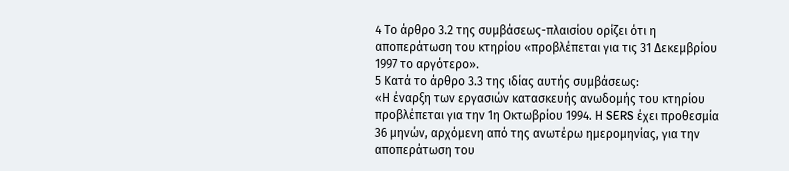4 Το άρθρο 3.2 της συμβάσεως-πλαισίου ορίζει ότι η αποπεράτωση του κτηρίου «προβλέπεται για τις 31 Δεκεμβρίου 1997 το αργότερο».
5 Κατά το άρθρο 3.3 της ιδίας αυτής συμβάσεως:
«Η έναρξη των εργασιών κατασκευής ανωδομής του κτηρίου προβλέπεται για την 1η Οκτωβρίου 1994. Η SERS έχει προθεσμία 36 μηνών, αρχόμενη από της ανωτέρω ημερομηνίας, για την αποπεράτωση του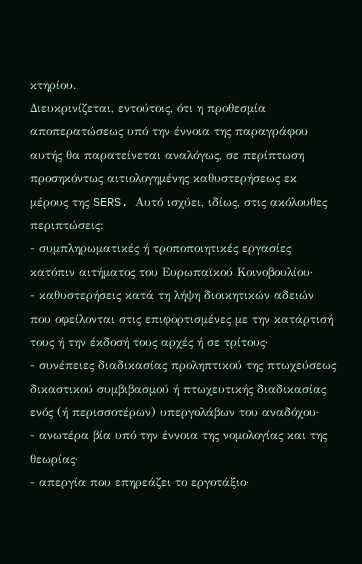κτηρίου.
Διευκρινίζεται, εντούτοις, ότι η προθεσμία αποπερατώσεως υπό την έννοια της παραγράφου αυτής θα παρατείνεται αναλόγως, σε περίπτωση προσηκόντως αιτιολογημένης καθυστερήσεως εκ μέρους της SERS. Αυτό ισχύει, ιδίως, στις ακόλουθες περιπτώσεις:
- συμπληρωματικές ή τροποποιητικές εργασίες κατόπιν αιτήματος του Ευρωπαϊκού Κοινοβουλίου·
- καθυστερήσεις κατά τη λήψη διοικητικών αδειών που οφείλονται στις επιφορτισμένες με την κατάρτισή τους ή την έκδοσή τους αρχές ή σε τρίτους·
- συνέπειες διαδικασίας προληπτικού της πτωχεύσεως δικαστικού συμβιβασμού ή πτωχευτικής διαδικασίας ενός (ή περισσοτέρων) υπεργολάβων του αναδόχου·
- ανωτέρα βία υπό την έννοια της νομολογίας και της θεωρίας·
- απεργία που επηρεάζει το εργοτάξιο·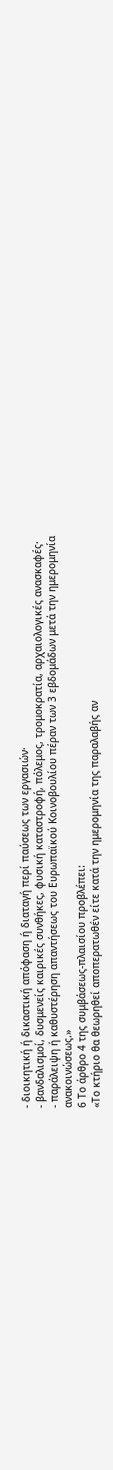- διοικητική ή δικαστική απόφαση ή διαταγή περί παύσεως των εργασιών·
- βανδαλισμοί, δυσμενείς καιρικές συνθήκες, φυσική καταστροφή, πόλεμος, τρομοκρατία, αρχαιολογικές ανασκαφές·
- παράλειψη ή καθυστέρηση απαντήσεως του Ευρωπαϊκού Κοινοβουλίου πέραν των 3 εβδομάδων μετά την ημερομηνία ανακοινώσεως.»
6 Το άρθρο 4 της συμβάσεως-πλαισίου προβλέπει:
«Το κτήριο θα θεωρηθεί αποπερατωθέν είτε κατά την ημερομηνία της παραλαβής αν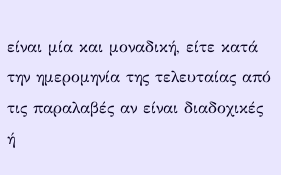είναι μία και μοναδική, είτε κατά την ημερομηνία της τελευταίας από τις παραλαβές αν είναι διαδοχικές ή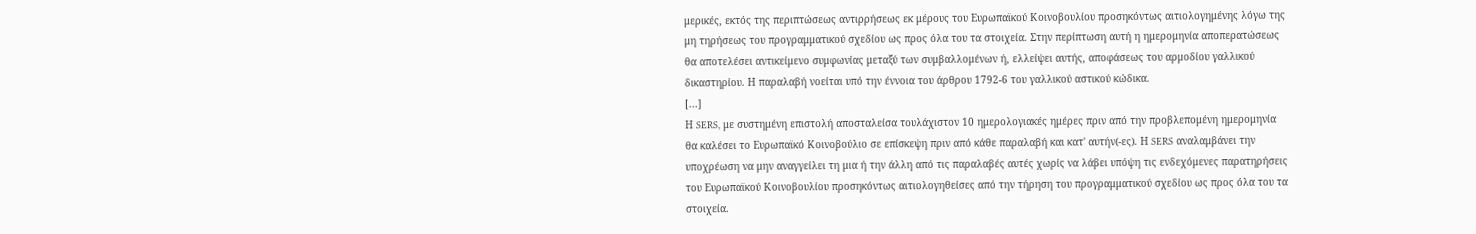μερικές, εκτός της περιπτώσεως αντιρρήσεως εκ μέρους του Ευρωπαϊκού Κοινοβουλίου προσηκόντως αιτιολογημένης λόγω της μη τηρήσεως του προγραμματικού σχεδίου ως προς όλα του τα στοιχεία. Στην περίπτωση αυτή η ημερομηνία αποπερατώσεως θα αποτελέσει αντικείμενο συμφωνίας μεταξύ των συμβαλλομένων ή, ελλείψει αυτής, αποφάσεως του αρμοδίου γαλλικού δικαστηρίου. Η παραλαβή νοείται υπό την έννοια του άρθρου 1792-6 του γαλλικού αστικού κώδικα.
[...]
Η SERS, με συστημένη επιστολή αποσταλείσα τουλάχιστον 10 ημερολογιακές ημέρες πριν από την προβλεπομένη ημερομηνία θα καλέσει το Ευρωπαϊκό Κοινοβούλιο σε επίσκεψη πριν από κάθε παραλαβή και κατ' αυτήν(-ες). Η SERS αναλαμβάνει την υποχρέωση να μην αναγγείλει τη μια ή την άλλη από τις παραλαβές αυτές χωρίς να λάβει υπόψη τις ενδεχόμενες παρατηρήσεις του Ευρωπαϊκού Κοινοβουλίου προσηκόντως αιτιολογηθείσες από την τήρηση του προγραμματικού σχεδίου ως προς όλα του τα στοιχεία.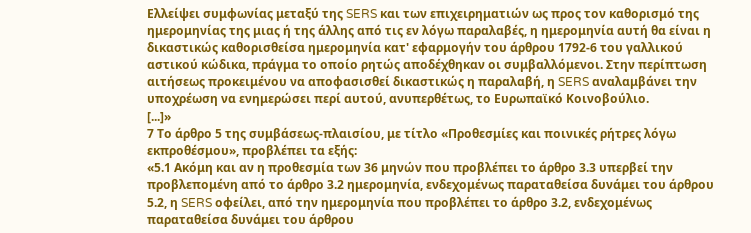Ελλείψει συμφωνίας μεταξύ της SERS και των επιχειρηματιών ως προς τον καθορισμό της ημερομηνίας της μιας ή της άλλης από τις εν λόγω παραλαβές, η ημερομηνία αυτή θα είναι η δικαστικώς καθορισθείσα ημερομηνία κατ' εφαρμογήν του άρθρου 1792-6 του γαλλικού αστικού κώδικα, πράγμα το οποίο ρητώς αποδέχθηκαν οι συμβαλλόμενοι. Στην περίπτωση αιτήσεως προκειμένου να αποφασισθεί δικαστικώς η παραλαβή, η SERS αναλαμβάνει την υποχρέωση να ενημερώσει περί αυτού, ανυπερθέτως, το Ευρωπαϊκό Κοινοβούλιο.
[...]»
7 Το άρθρο 5 της συμβάσεως-πλαισίου, με τίτλο «Προθεσμίες και ποινικές ρήτρες λόγω εκπροθέσμου», προβλέπει τα εξής:
«5.1 Ακόμη και αν η προθεσμία των 36 μηνών που προβλέπει το άρθρο 3.3 υπερβεί την προβλεπομένη από το άρθρο 3.2 ημερομηνία, ενδεχομένως παραταθείσα δυνάμει του άρθρου 5.2, η SERS οφείλει, από την ημερομηνία που προβλέπει το άρθρο 3.2, ενδεχομένως παραταθείσα δυνάμει του άρθρου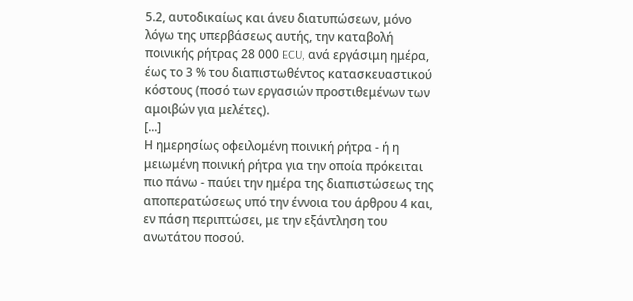5.2, αυτοδικαίως και άνευ διατυπώσεων, μόνο λόγω της υπερβάσεως αυτής, την καταβολή ποινικής ρήτρας 28 000 ECU, ανά εργάσιμη ημέρα, έως το 3 % του διαπιστωθέντος κατασκευαστικού κόστους (ποσό των εργασιών προστιθεμένων των αμοιβών για μελέτες).
[...]
Η ημερησίως οφειλομένη ποινική ρήτρα - ή η μειωμένη ποινική ρήτρα για την οποία πρόκειται πιο πάνω - παύει την ημέρα της διαπιστώσεως της αποπερατώσεως υπό την έννοια του άρθρου 4 και, εν πάση περιπτώσει, με την εξάντληση του ανωτάτου ποσού.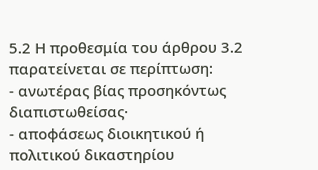5.2 Η προθεσμία του άρθρου 3.2 παρατείνεται σε περίπτωση:
- ανωτέρας βίας προσηκόντως διαπιστωθείσας·
- αποφάσεως διοικητικού ή πολιτικού δικαστηρίου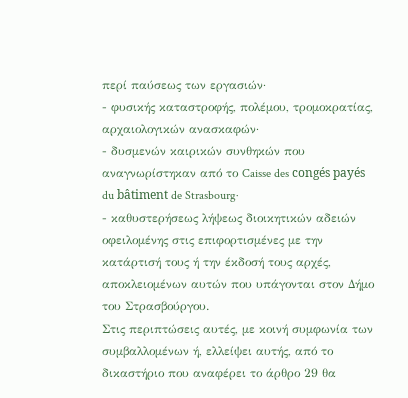περί παύσεως των εργασιών·
- φυσικής καταστροφής, πολέμου, τρομοκρατίας, αρχαιολογικών ανασκαφών·
- δυσμενών καιρικών συνθηκών που αναγνωρίστηκαν από το Caisse des congés payés du bâtiment de Strasbourg·
- καθυστερήσεως λήψεως διοικητικών αδειών οφειλομένης στις επιφορτισμένες με την κατάρτισή τους ή την έκδοσή τους αρχές, αποκλειομένων αυτών που υπάγονται στον Δήμο του Στρασβούργου.
Στις περιπτώσεις αυτές, με κοινή συμφωνία των συμβαλλομένων ή, ελλείψει αυτής, από το δικαστήριο που αναφέρει το άρθρο 29 θα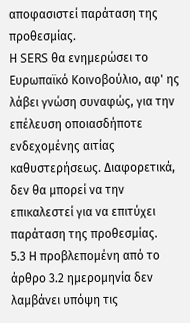αποφασιστεί παράταση της προθεσμίας.
Η SERS θα ενημερώσει το Ευρωπαϊκό Κοινοβούλιο, αφ' ης λάβει γνώση συναφώς, για την επέλευση οποιασδήποτε ενδεχομένης αιτίας καθυστερήσεως. Διαφορετικά, δεν θα μπορεί να την επικαλεστεί για να επιτύχει παράταση της προθεσμίας.
5.3 Η προβλεπομένη από το άρθρο 3.2 ημερομηνία δεν λαμβάνει υπόψη τις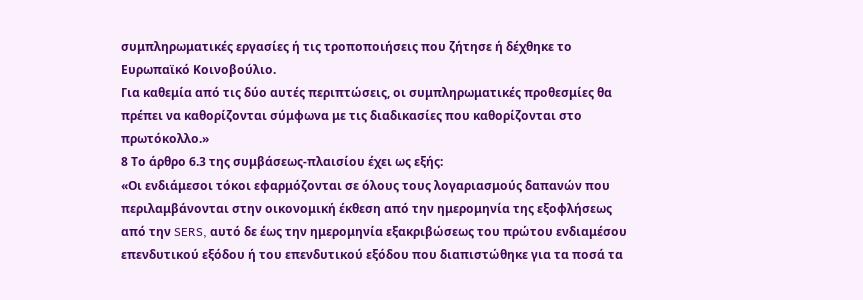συμπληρωματικές εργασίες ή τις τροποποιήσεις που ζήτησε ή δέχθηκε το Ευρωπαϊκό Κοινοβούλιο.
Για καθεμία από τις δύο αυτές περιπτώσεις, οι συμπληρωματικές προθεσμίες θα πρέπει να καθορίζονται σύμφωνα με τις διαδικασίες που καθορίζονται στο πρωτόκολλο.»
8 Το άρθρο 6.3 της συμβάσεως-πλαισίου έχει ως εξής:
«Οι ενδιάμεσοι τόκοι εφαρμόζονται σε όλους τους λογαριασμούς δαπανών που περιλαμβάνονται στην οικονομική έκθεση από την ημερομηνία της εξοφλήσεως από την SERS, αυτό δε έως την ημερομηνία εξακριβώσεως του πρώτου ενδιαμέσου επενδυτικού εξόδου ή του επενδυτικού εξόδου που διαπιστώθηκε για τα ποσά τα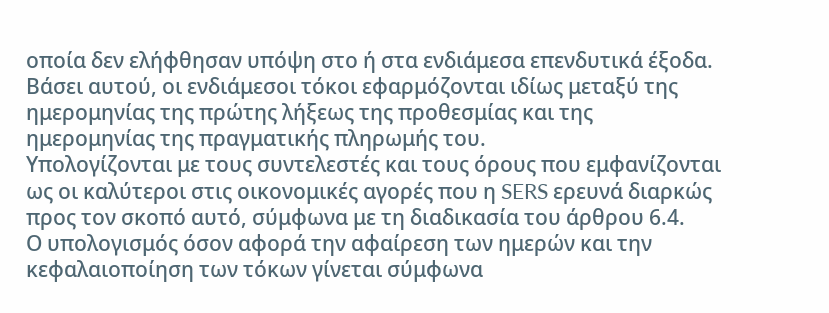οποία δεν ελήφθησαν υπόψη στο ή στα ενδιάμεσα επενδυτικά έξοδα.
Βάσει αυτού, οι ενδιάμεσοι τόκοι εφαρμόζονται ιδίως μεταξύ της ημερομηνίας της πρώτης λήξεως της προθεσμίας και της ημερομηνίας της πραγματικής πληρωμής του.
Υπολογίζονται με τους συντελεστές και τους όρους που εμφανίζονται ως οι καλύτεροι στις οικονομικές αγορές που η SERS ερευνά διαρκώς προς τον σκοπό αυτό, σύμφωνα με τη διαδικασία του άρθρου 6.4.
Ο υπολογισμός όσον αφορά την αφαίρεση των ημερών και την κεφαλαιοποίηση των τόκων γίνεται σύμφωνα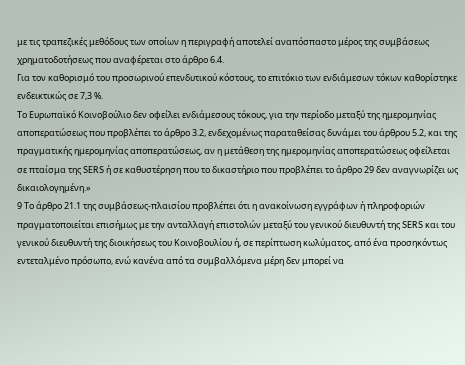με τις τραπεζικές μεθόδους των οποίων η περιγραφή αποτελεί αναπόσπαστο μέρος της συμβάσεως χρηματοδοτήσεως που αναφέρεται στο άρθρο 6.4.
Για τον καθορισμό του προσωρινού επενδυτικού κόστους, το επιτόκιο των ενδιάμεσων τόκων καθορίστηκε ενδεικτικώς σε 7,3 %.
Το Ευρωπαϊκό Κοινοβούλιο δεν οφείλει ενδιάμεσους τόκους, για την περίοδο μεταξύ της ημερομηνίας αποπερατώσεως που προβλέπει το άρθρο 3.2, ενδεχομένως παραταθείσας δυνάμει του άρθρου 5.2, και της πραγματικής ημερομηνίας αποπερατώσεως, αν η μετάθεση της ημερομηνίας αποπερατώσεως οφείλεται σε πταίσμα της SERS ή σε καθυστέρηση που το δικαστήριο που προβλέπει το άρθρο 29 δεν αναγνωρίζει ως δικαιολογημένη.»
9 Το άρθρο 21.1 της συμβάσεως-πλαισίου προβλέπει ότι η ανακοίνωση εγγράφων ή πληροφοριών πραγματοποιείται επισήμως με την ανταλλαγή επιστολών μεταξύ του γενικού διευθυντή της SERS και του γενικού διευθυντή της διοικήσεως του Κοινοβουλίου ή, σε περίπτωση κωλύματος, από ένα προσηκόντως εντεταλμένο πρόσωπο, ενώ κανένα από τα συμβαλλόμενα μέρη δεν μπορεί να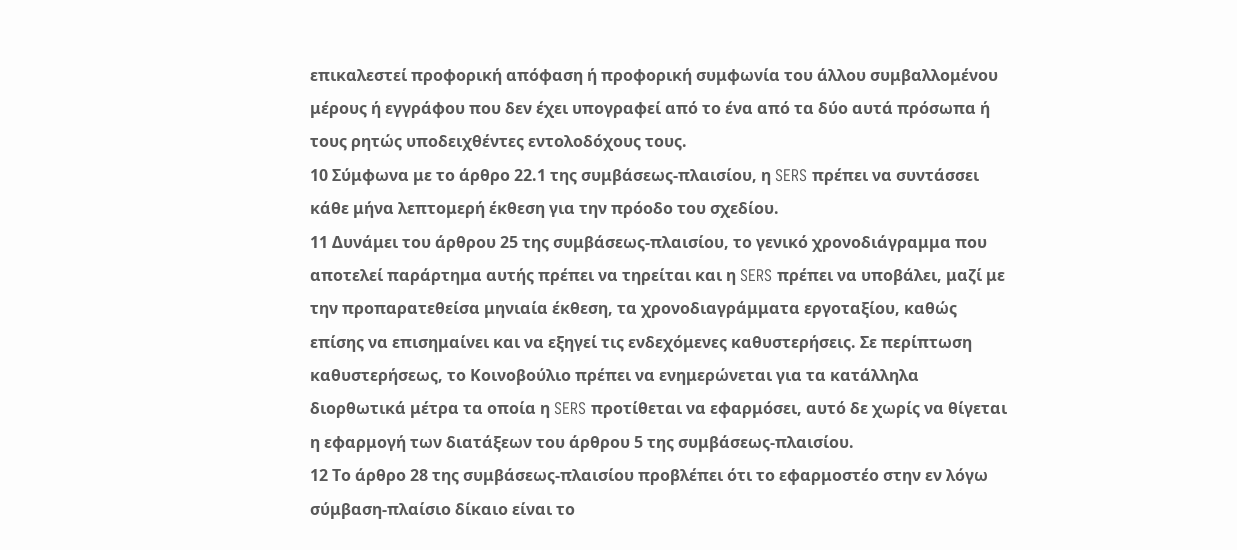επικαλεστεί προφορική απόφαση ή προφορική συμφωνία του άλλου συμβαλλομένου μέρους ή εγγράφου που δεν έχει υπογραφεί από το ένα από τα δύο αυτά πρόσωπα ή τους ρητώς υποδειχθέντες εντολοδόχους τους.
10 Σύμφωνα με το άρθρο 22.1 της συμβάσεως-πλαισίου, η SERS πρέπει να συντάσσει κάθε μήνα λεπτομερή έκθεση για την πρόοδο του σχεδίου.
11 Δυνάμει του άρθρου 25 της συμβάσεως-πλαισίου, το γενικό χρονοδιάγραμμα που αποτελεί παράρτημα αυτής πρέπει να τηρείται και η SERS πρέπει να υποβάλει, μαζί με την προπαρατεθείσα μηνιαία έκθεση, τα χρονοδιαγράμματα εργοταξίου, καθώς επίσης να επισημαίνει και να εξηγεί τις ενδεχόμενες καθυστερήσεις. Σε περίπτωση καθυστερήσεως, το Κοινοβούλιο πρέπει να ενημερώνεται για τα κατάλληλα διορθωτικά μέτρα τα οποία η SERS προτίθεται να εφαρμόσει, αυτό δε χωρίς να θίγεται η εφαρμογή των διατάξεων του άρθρου 5 της συμβάσεως-πλαισίου.
12 Το άρθρο 28 της συμβάσεως-πλαισίου προβλέπει ότι το εφαρμοστέο στην εν λόγω σύμβαση-πλαίσιο δίκαιο είναι το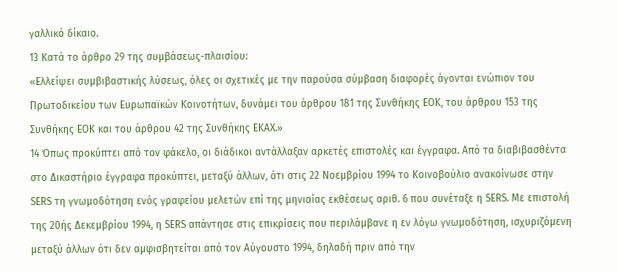γαλλικό δίκαιο.
13 Κατά το άρθρο 29 της συμβάσεως-πλαισίου:
«Ελλείψει συμβιβαστικής λύσεως, όλες οι σχετικές με την παρούσα σύμβαση διαφορές άγονται ενώπιον του Πρωτοδικείου των Ευρωπαϊκών Κοινοτήτων, δυνάμει του άρθρου 181 της Συνθήκης ΕΟΚ, του άρθρου 153 της Συνθήκης ΕΟΚ και του άρθρου 42 της Συνθήκης ΕΚΑΧ.»
14 Όπως προκύπτει από τον φάκελο, οι διάδικοι αντάλλαξαν αρκετές επιστολές και έγγραφα. Από τα διαβιβασθέντα στο Δικαστήριο έγγραφα προκύπτει, μεταξύ άλλων, ότι στις 22 Νοεμβρίου 1994 το Κοινοβούλιο ανακοίνωσε στην SERS τη γνωμοδότηση ενός γραφείου μελετών επί της μηνιαίας εκθέσεως αριθ. 6 που συνέταξε η SERS. Με επιστολή της 20ής Δεκεμβρίου 1994, η SERS απάντησε στις επικρίσεις που περιλάμβανε η εν λόγω γνωμοδότηση, ισχυριζόμενη μεταξύ άλλων ότι δεν αμφισβητείται από τον Αύγουστο 1994, δηλαδή πριν από την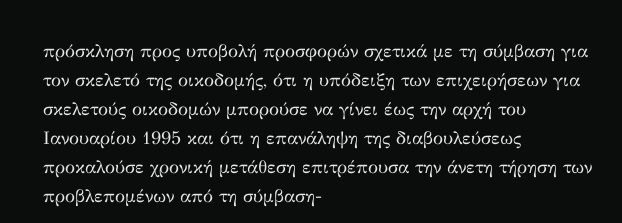πρόσκληση προς υποβολή προσφορών σχετικά με τη σύμβαση για τον σκελετό της οικοδομής, ότι η υπόδειξη των επιχειρήσεων για σκελετούς οικοδομών μπορούσε να γίνει έως την αρχή του Ιανουαρίου 1995 και ότι η επανάληψη της διαβουλεύσεως προκαλούσε χρονική μετάθεση επιτρέπουσα την άνετη τήρηση των προβλεπομένων από τη σύμβαση-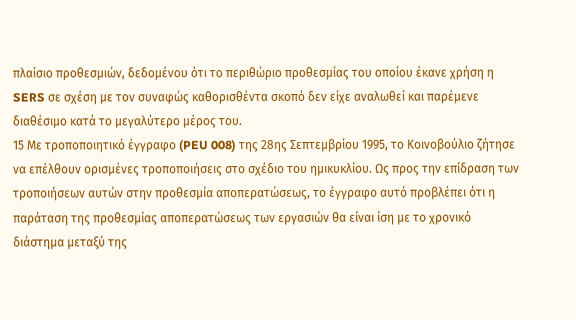πλαίσιο προθεσμιών, δεδομένου ότι το περιθώριο προθεσμίας του οποίου έκανε χρήση η SERS σε σχέση με τον συναφώς καθορισθέντα σκοπό δεν είχε αναλωθεί και παρέμενε διαθέσιμο κατά το μεγαλύτερο μέρος του.
15 Με τροποποιητικό έγγραφο (PEU 008) της 28ης Σεπτεμβρίου 1995, το Κοινοβούλιο ζήτησε να επέλθουν ορισμένες τροποποιήσεις στο σχέδιο του ημικυκλίου. Ως προς την επίδραση των τροποιήσεων αυτών στην προθεσμία αποπερατώσεως, το έγγραφο αυτό προβλέπει ότι η παράταση της προθεσμίας αποπερατώσεως των εργασιών θα είναι ίση με το χρονικό διάστημα μεταξύ της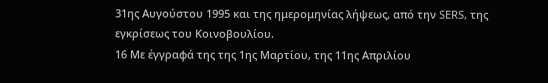31ης Αυγούστου 1995 και της ημερομηνίας λήψεως, από την SERS, της εγκρίσεως του Κοινοβουλίου.
16 Με έγγραφά της της 1ης Μαρτίου, της 11ης Απριλίου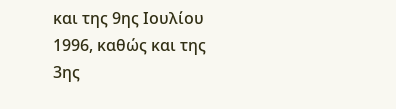και της 9ης Ιουλίου 1996, καθώς και της 3ης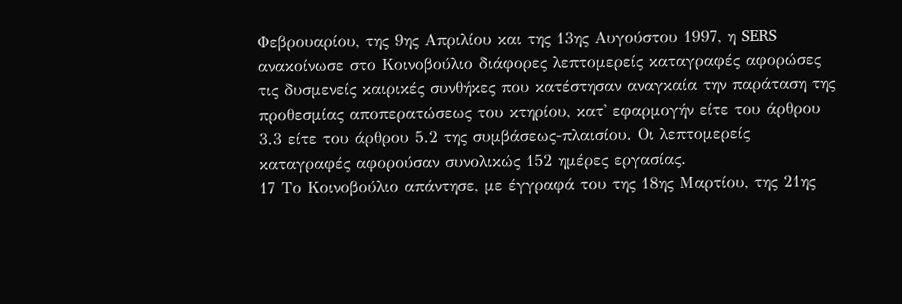Φεβρουαρίου, της 9ης Απριλίου και της 13ης Αυγούστου 1997, η SERS ανακοίνωσε στο Κοινοβούλιο διάφορες λεπτομερείς καταγραφές αφορώσες τις δυσμενείς καιρικές συνθήκες που κατέστησαν αναγκαία την παράταση της προθεσμίας αποπερατώσεως του κτηρίου, κατ' εφαρμογήν είτε του άρθρου 3.3 είτε του άρθρου 5.2 της συμβάσεως-πλαισίου. Οι λεπτομερείς καταγραφές αφορούσαν συνολικώς 152 ημέρες εργασίας.
17 Το Κοινοβούλιο απάντησε, με έγγραφά του της 18ης Μαρτίου, της 21ης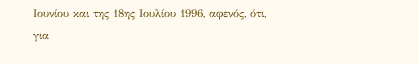Ιουνίου και της 18ης Ιουλίου 1996, αφενός, ότι, για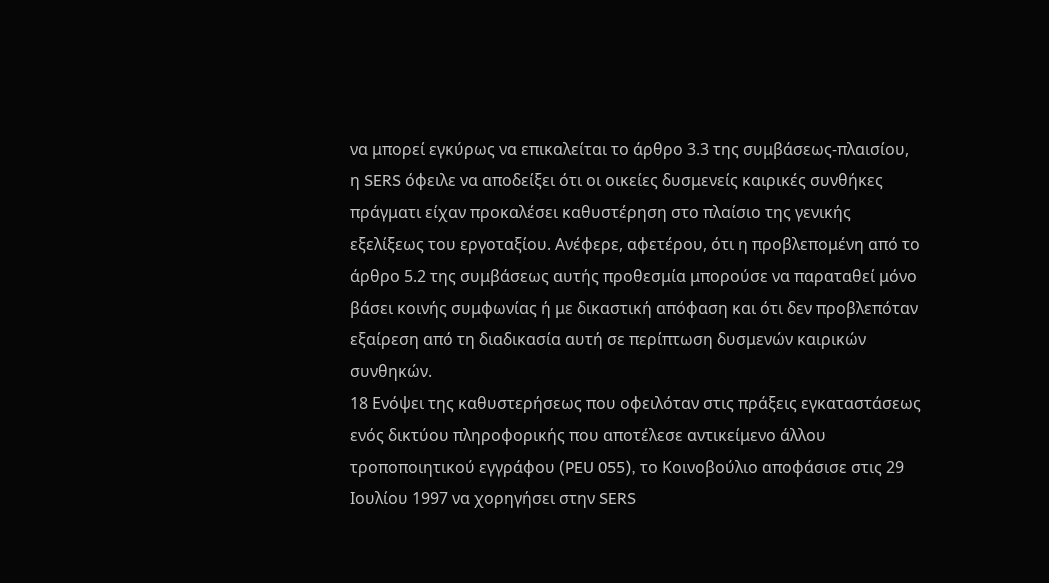να μπορεί εγκύρως να επικαλείται το άρθρο 3.3 της συμβάσεως-πλαισίου, η SERS όφειλε να αποδείξει ότι οι οικείες δυσμενείς καιρικές συνθήκες πράγματι είχαν προκαλέσει καθυστέρηση στο πλαίσιο της γενικής εξελίξεως του εργοταξίου. Ανέφερε, αφετέρου, ότι η προβλεπομένη από το άρθρο 5.2 της συμβάσεως αυτής προθεσμία μπορούσε να παραταθεί μόνο βάσει κοινής συμφωνίας ή με δικαστική απόφαση και ότι δεν προβλεπόταν εξαίρεση από τη διαδικασία αυτή σε περίπτωση δυσμενών καιρικών συνθηκών.
18 Ενόψει της καθυστερήσεως που οφειλόταν στις πράξεις εγκαταστάσεως ενός δικτύου πληροφορικής που αποτέλεσε αντικείμενο άλλου τροποποιητικού εγγράφου (PEU 055), το Κοινοβούλιο αποφάσισε στις 29 Ιουλίου 1997 να χορηγήσει στην SERS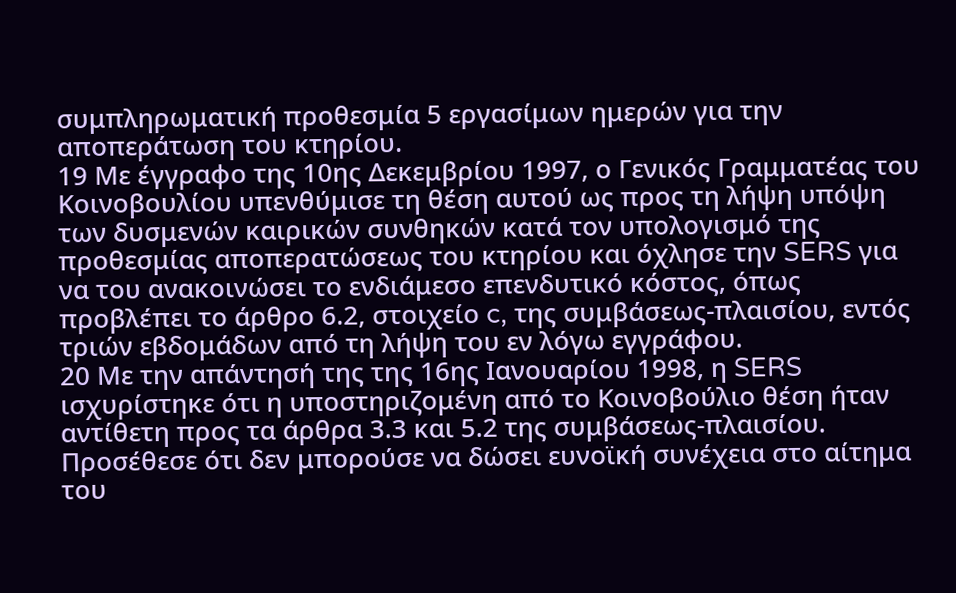συμπληρωματική προθεσμία 5 εργασίμων ημερών για την αποπεράτωση του κτηρίου.
19 Με έγγραφο της 10ης Δεκεμβρίου 1997, ο Γενικός Γραμματέας του Κοινοβουλίου υπενθύμισε τη θέση αυτού ως προς τη λήψη υπόψη των δυσμενών καιρικών συνθηκών κατά τον υπολογισμό της προθεσμίας αποπερατώσεως του κτηρίου και όχλησε την SERS για να του ανακοινώσει το ενδιάμεσο επενδυτικό κόστος, όπως προβλέπει το άρθρο 6.2, στοιχείο c, της συμβάσεως-πλαισίου, εντός τριών εβδομάδων από τη λήψη του εν λόγω εγγράφου.
20 Με την απάντησή της της 16ης Ιανουαρίου 1998, η SERS ισχυρίστηκε ότι η υποστηριζομένη από το Κοινοβούλιο θέση ήταν αντίθετη προς τα άρθρα 3.3 και 5.2 της συμβάσεως-πλαισίου. Προσέθεσε ότι δεν μπορούσε να δώσει ευνοϊκή συνέχεια στο αίτημα του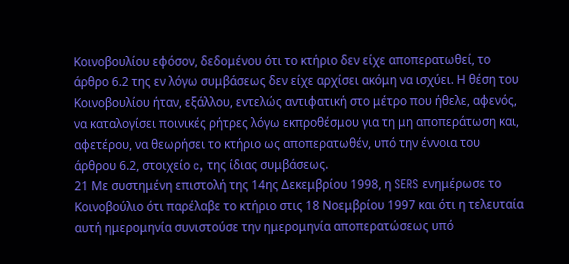Κοινοβουλίου εφόσον, δεδομένου ότι το κτήριο δεν είχε αποπερατωθεί, το άρθρο 6.2 της εν λόγω συμβάσεως δεν είχε αρχίσει ακόμη να ισχύει. Η θέση του Κοινοβουλίου ήταν, εξάλλου, εντελώς αντιφατική στο μέτρο που ήθελε, αφενός, να καταλογίσει ποινικές ρήτρες λόγω εκπροθέσμου για τη μη αποπεράτωση και, αφετέρου, να θεωρήσει το κτήριο ως αποπερατωθέν, υπό την έννοια του άρθρου 6.2, στοιχείο c, της ίδιας συμβάσεως.
21 Με συστημένη επιστολή της 14ης Δεκεμβρίου 1998, η SERS ενημέρωσε το Κοινοβούλιο ότι παρέλαβε το κτήριο στις 18 Νοεμβρίου 1997 και ότι η τελευταία αυτή ημερομηνία συνιστούσε την ημερομηνία αποπερατώσεως υπό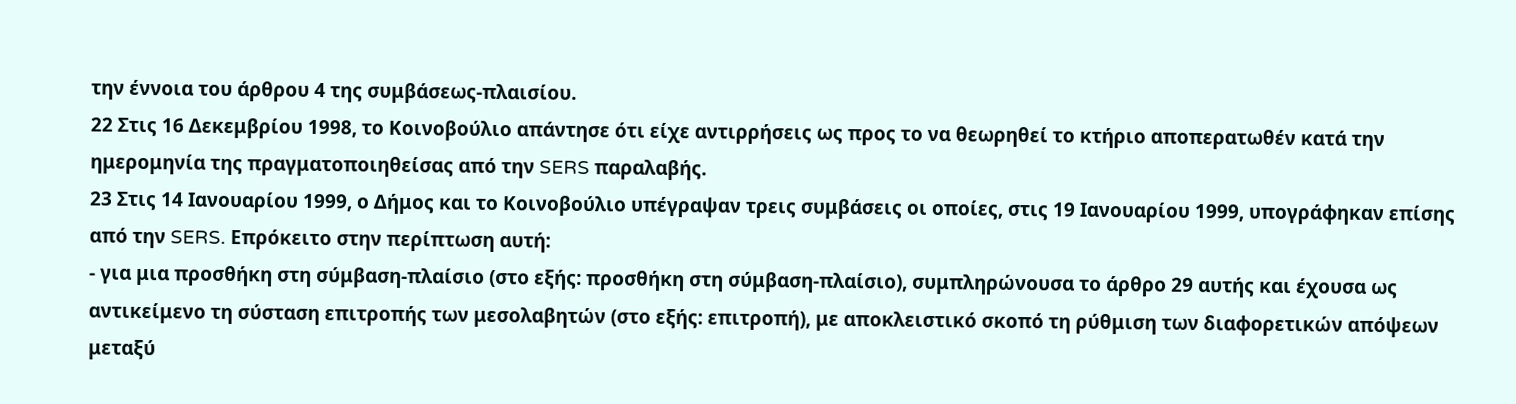την έννοια του άρθρου 4 της συμβάσεως-πλαισίου.
22 Στις 16 Δεκεμβρίου 1998, το Κοινοβούλιο απάντησε ότι είχε αντιρρήσεις ως προς το να θεωρηθεί το κτήριο αποπερατωθέν κατά την ημερομηνία της πραγματοποιηθείσας από την SERS παραλαβής.
23 Στις 14 Ιανουαρίου 1999, ο Δήμος και το Κοινοβούλιο υπέγραψαν τρεις συμβάσεις οι οποίες, στις 19 Ιανουαρίου 1999, υπογράφηκαν επίσης από την SERS. Επρόκειτο στην περίπτωση αυτή:
- για μια προσθήκη στη σύμβαση-πλαίσιο (στο εξής: προσθήκη στη σύμβαση-πλαίσιο), συμπληρώνουσα το άρθρο 29 αυτής και έχουσα ως αντικείμενο τη σύσταση επιτροπής των μεσολαβητών (στο εξής: επιτροπή), με αποκλειστικό σκοπό τη ρύθμιση των διαφορετικών απόψεων μεταξύ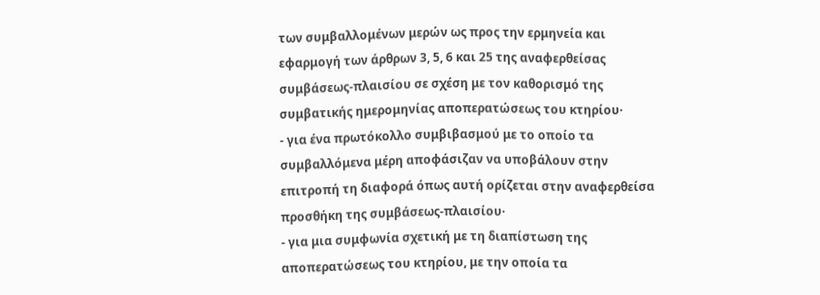των συμβαλλομένων μερών ως προς την ερμηνεία και εφαρμογή των άρθρων 3, 5, 6 και 25 της αναφερθείσας συμβάσεως-πλαισίου σε σχέση με τον καθορισμό της συμβατικής ημερομηνίας αποπερατώσεως του κτηρίου·
- για ένα πρωτόκολλο συμβιβασμού με το οποίο τα συμβαλλόμενα μέρη αποφάσιζαν να υποβάλουν στην επιτροπή τη διαφορά όπως αυτή ορίζεται στην αναφερθείσα προσθήκη της συμβάσεως-πλαισίου·
- για μια συμφωνία σχετική με τη διαπίστωση της αποπερατώσεως του κτηρίου, με την οποία τα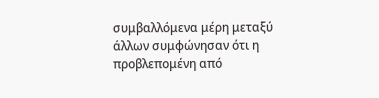συμβαλλόμενα μέρη μεταξύ άλλων συμφώνησαν ότι η προβλεπομένη από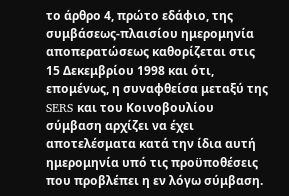το άρθρο 4, πρώτο εδάφιο, της συμβάσεως-πλαισίου ημερομηνία αποπερατώσεως καθορίζεται στις 15 Δεκεμβρίου 1998 και ότι, επομένως, η συναφθείσα μεταξύ της SERS και του Κοινοβουλίου σύμβαση αρχίζει να έχει αποτελέσματα κατά την ίδια αυτή ημερομηνία υπό τις προϋποθέσεις που προβλέπει η εν λόγω σύμβαση.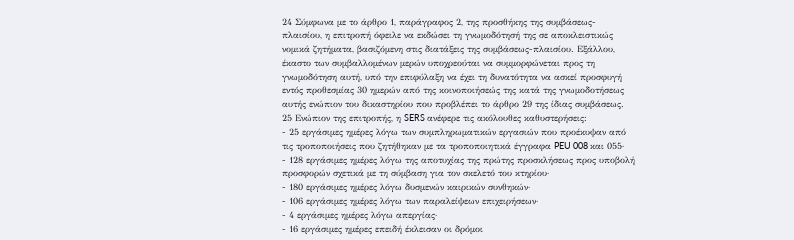24 Σύμφωνα με το άρθρο 1, παράγραφος 2, της προσθήκης της συμβάσεως-πλαισίου, η επιτροπή όφειλε να εκδώσει τη γνωμοδότησή της σε αποκλειστικώς νομικά ζητήματα, βασιζόμενη στις διατάξεις της συμβάσεως-πλαισίου. Εξάλλου, έκαστο των συμβαλλομένων μερών υποχρεούται να συμμορφώνεται προς τη γνωμοδότηση αυτή, υπό την επιφύλαξη να έχει τη δυνατότητα να ασκεί προσφυγή εντός προθεσμίας 30 ημερών από της κοινοποιήσεώς της κατά της γνωμοδοτήσεως αυτής ενώπιον του δικαστηρίου που προβλέπει το άρθρο 29 της ίδιας συμβάσεως.
25 Ενώπιον της επιτροπής, η SERS ανέφερε τις ακόλουθες καθυστερήσεις:
- 25 εργάσιμες ημέρες λόγω των συμπληρωματικών εργασιών που προέκυψαν από τις τροποποιήσεις που ζητήθηκαν με τα τροποποιητικά έγγραφα PEU 008 και 055·
- 128 εργάσιμες ημέρες λόγω της αποτυχίας της πρώτης προσκλήσεως προς υποβολή προσφορών σχετικά με τη σύμβαση για τον σκελετό του κτηρίου·
- 180 εργάσιμες ημέρες λόγω δυσμενών καιρικών συνθηκών·
- 106 εργάσιμες ημέρες λόγω των παραλείψεων επιχειρήσεων·
- 4 εργάσιμες ημέρες λόγω απεργίας·
- 16 εργάσιμες ημέρες επειδή έκλεισαν οι δρόμοι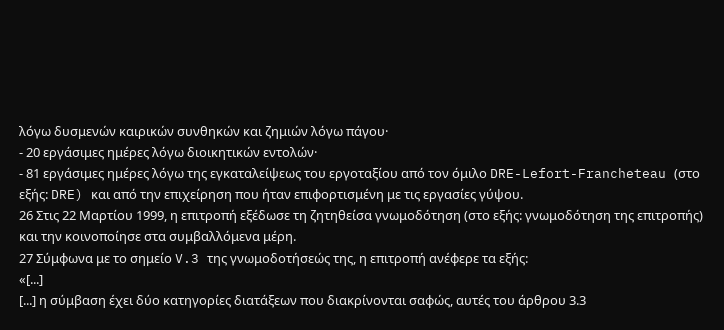λόγω δυσμενών καιρικών συνθηκών και ζημιών λόγω πάγου·
- 20 εργάσιμες ημέρες λόγω διοικητικών εντολών·
- 81 εργάσιμες ημέρες λόγω της εγκαταλείψεως του εργοταξίου από τον όμιλο DRE-Lefort-Francheteau (στο εξής: DRE) και από την επιχείρηση που ήταν επιφορτισμένη με τις εργασίες γύψου.
26 Στις 22 Μαρτίου 1999, η επιτροπή εξέδωσε τη ζητηθείσα γνωμοδότηση (στο εξής: γνωμοδότηση της επιτροπής) και την κοινοποίησε στα συμβαλλόμενα μέρη.
27 Σύμφωνα με το σημείο V.3 της γνωμοδοτήσεώς της, η επιτροπή ανέφερε τα εξής:
«[...]
[...] η σύμβαση έχει δύο κατηγορίες διατάξεων που διακρίνονται σαφώς, αυτές του άρθρου 3.3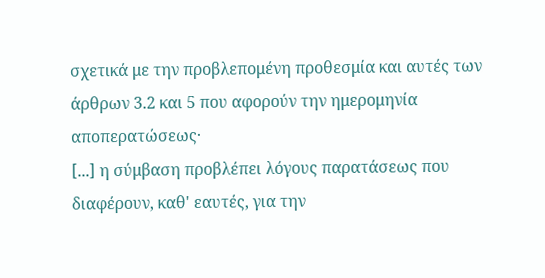σχετικά με την προβλεπομένη προθεσμία και αυτές των άρθρων 3.2 και 5 που αφορούν την ημερομηνία αποπερατώσεως·
[...] η σύμβαση προβλέπει λόγους παρατάσεως που διαφέρουν, καθ' εαυτές, για την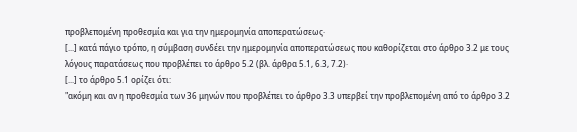προβλεπομένη προθεσμία και για την ημερομηνία αποπερατώσεως·
[...] κατά πάγιο τρόπο, η σύμβαση συνδέει την ημερομηνία αποπερατώσεως που καθορίζεται στο άρθρο 3.2 με τους λόγους παρατάσεως που προβλέπει το άρθρο 5.2 (βλ. άρθρα 5.1, 6.3, 7.2)·
[...] το άρθρο 5.1 ορίζει ότι:
"ακόμη και αν η προθεσμία των 36 μηνών που προβλέπει το άρθρο 3.3 υπερβεί την προβλεπομένη από το άρθρο 3.2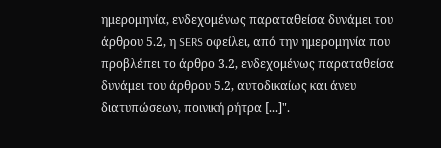ημερομηνία, ενδεχομένως παραταθείσα δυνάμει του άρθρου 5.2, η SERS οφείλει, από την ημερομηνία που προβλέπει το άρθρο 3.2, ενδεχομένως παραταθείσα δυνάμει του άρθρου 5.2, αυτοδικαίως και άνευ διατυπώσεων, ποινική ρήτρα [...]".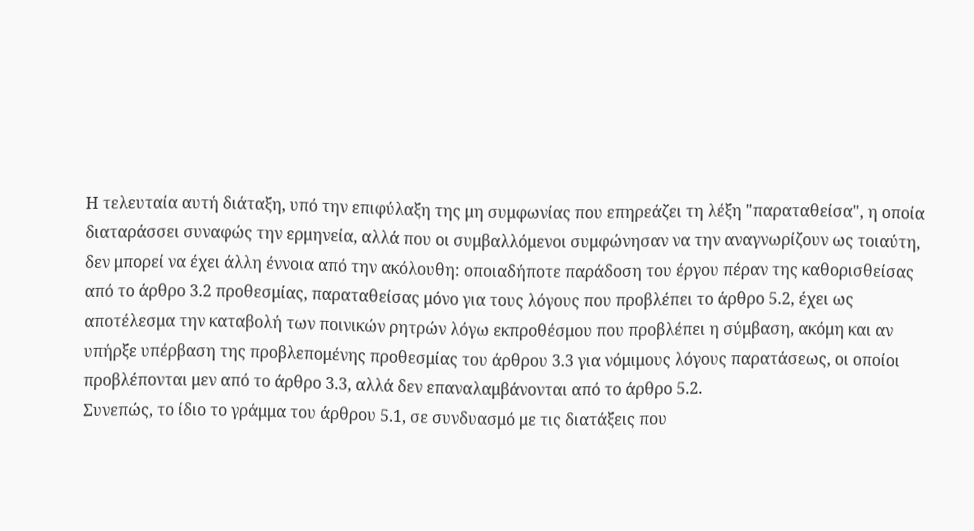Η τελευταία αυτή διάταξη, υπό την επιφύλαξη της μη συμφωνίας που επηρεάζει τη λέξη "παραταθείσα", η οποία διαταράσσει συναφώς την ερμηνεία, αλλά που οι συμβαλλόμενοι συμφώνησαν να την αναγνωρίζουν ως τοιαύτη, δεν μπορεί να έχει άλλη έννοια από την ακόλουθη: οποιαδήποτε παράδοση του έργου πέραν της καθορισθείσας από το άρθρο 3.2 προθεσμίας, παραταθείσας μόνο για τους λόγους που προβλέπει το άρθρο 5.2, έχει ως αποτέλεσμα την καταβολή των ποινικών ρητρών λόγω εκπροθέσμου που προβλέπει η σύμβαση, ακόμη και αν υπήρξε υπέρβαση της προβλεπομένης προθεσμίας του άρθρου 3.3 για νόμιμους λόγους παρατάσεως, οι οποίοι προβλέπονται μεν από το άρθρο 3.3, αλλά δεν επαναλαμβάνονται από το άρθρο 5.2.
Συνεπώς, το ίδιο το γράμμα του άρθρου 5.1, σε συνδυασμό με τις διατάξεις που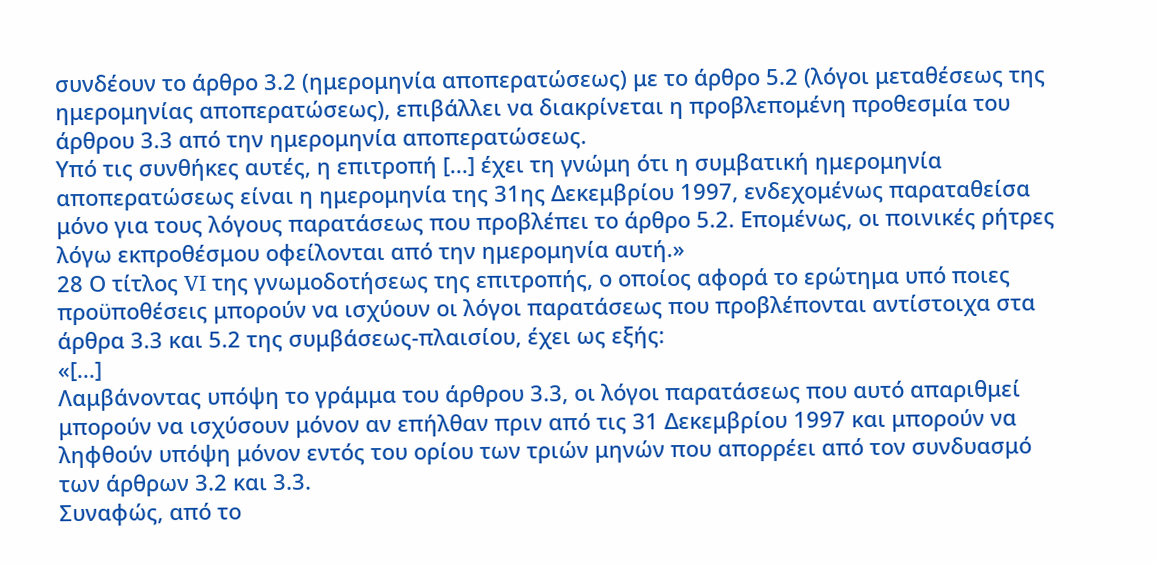συνδέουν το άρθρο 3.2 (ημερομηνία αποπερατώσεως) με το άρθρο 5.2 (λόγοι μεταθέσεως της ημερομηνίας αποπερατώσεως), επιβάλλει να διακρίνεται η προβλεπομένη προθεσμία του άρθρου 3.3 από την ημερομηνία αποπερατώσεως.
Υπό τις συνθήκες αυτές, η επιτροπή [...] έχει τη γνώμη ότι η συμβατική ημερομηνία αποπερατώσεως είναι η ημερομηνία της 31ης Δεκεμβρίου 1997, ενδεχομένως παραταθείσα μόνο για τους λόγους παρατάσεως που προβλέπει το άρθρο 5.2. Επομένως, οι ποινικές ρήτρες λόγω εκπροθέσμου οφείλονται από την ημερομηνία αυτή.»
28 Ο τίτλος VI της γνωμοδοτήσεως της επιτροπής, ο οποίος αφορά το ερώτημα υπό ποιες προϋποθέσεις μπορούν να ισχύουν οι λόγοι παρατάσεως που προβλέπονται αντίστοιχα στα άρθρα 3.3 και 5.2 της συμβάσεως-πλαισίου, έχει ως εξής:
«[...]
Λαμβάνοντας υπόψη το γράμμα του άρθρου 3.3, οι λόγοι παρατάσεως που αυτό απαριθμεί μπορούν να ισχύσουν μόνον αν επήλθαν πριν από τις 31 Δεκεμβρίου 1997 και μπορούν να ληφθούν υπόψη μόνον εντός του ορίου των τριών μηνών που απορρέει από τον συνδυασμό των άρθρων 3.2 και 3.3.
Συναφώς, από το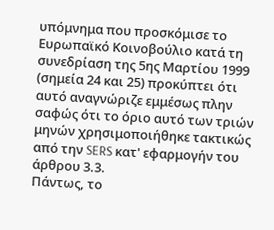υπόμνημα που προσκόμισε το Ευρωπαϊκό Κοινοβούλιο κατά τη συνεδρίαση της 5ης Μαρτίου 1999 (σημεία 24 και 25) προκύπτει ότι αυτό αναγνώριζε εμμέσως πλην σαφώς ότι το όριο αυτό των τριών μηνών χρησιμοποιήθηκε τακτικώς από την SERS κατ' εφαρμογήν του άρθρου 3.3.
Πάντως, το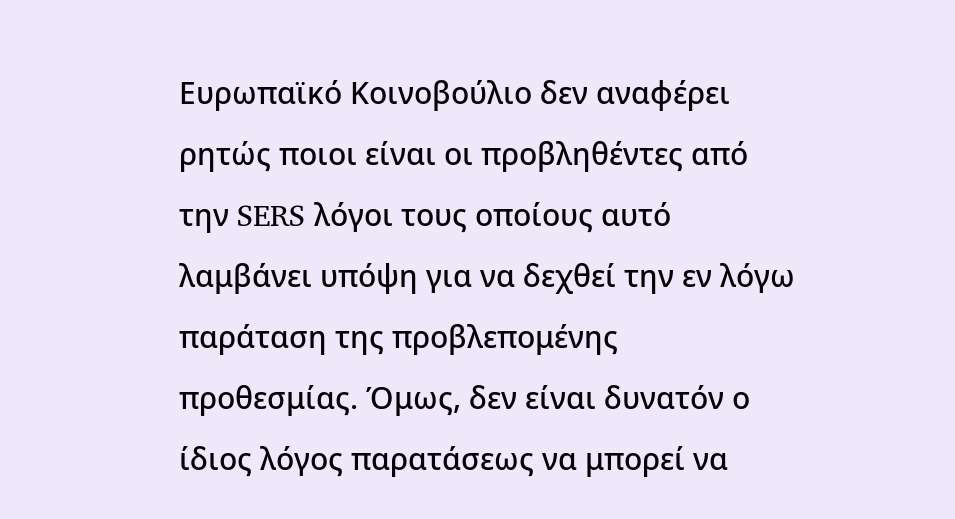Ευρωπαϊκό Κοινοβούλιο δεν αναφέρει ρητώς ποιοι είναι οι προβληθέντες από την SERS λόγοι τους οποίους αυτό λαμβάνει υπόψη για να δεχθεί την εν λόγω παράταση της προβλεπομένης προθεσμίας. Όμως, δεν είναι δυνατόν ο ίδιος λόγος παρατάσεως να μπορεί να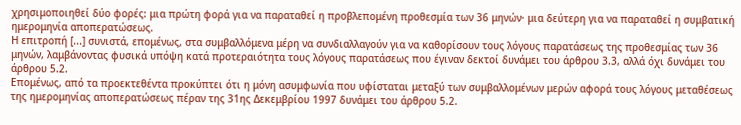χρησιμοποιηθεί δύο φορές: μια πρώτη φορά για να παραταθεί η προβλεπομένη προθεσμία των 36 μηνών· μια δεύτερη για να παραταθεί η συμβατική ημερομηνία αποπερατώσεως.
Η επιτροπή [...] συνιστά, επομένως, στα συμβαλλόμενα μέρη να συνδιαλλαγούν για να καθορίσουν τους λόγους παρατάσεως της προθεσμίας των 36 μηνών, λαμβάνοντας φυσικά υπόψη κατά προτεραιότητα τους λόγους παρατάσεως που έγιναν δεκτοί δυνάμει του άρθρου 3.3, αλλά όχι δυνάμει του άρθρου 5.2.
Επομένως, από τα προεκτεθέντα προκύπτει ότι η μόνη ασυμφωνία που υφίσταται μεταξύ των συμβαλλομένων μερών αφορά τους λόγους μεταθέσεως της ημερομηνίας αποπερατώσεως πέραν της 31ης Δεκεμβρίου 1997 δυνάμει του άρθρου 5.2.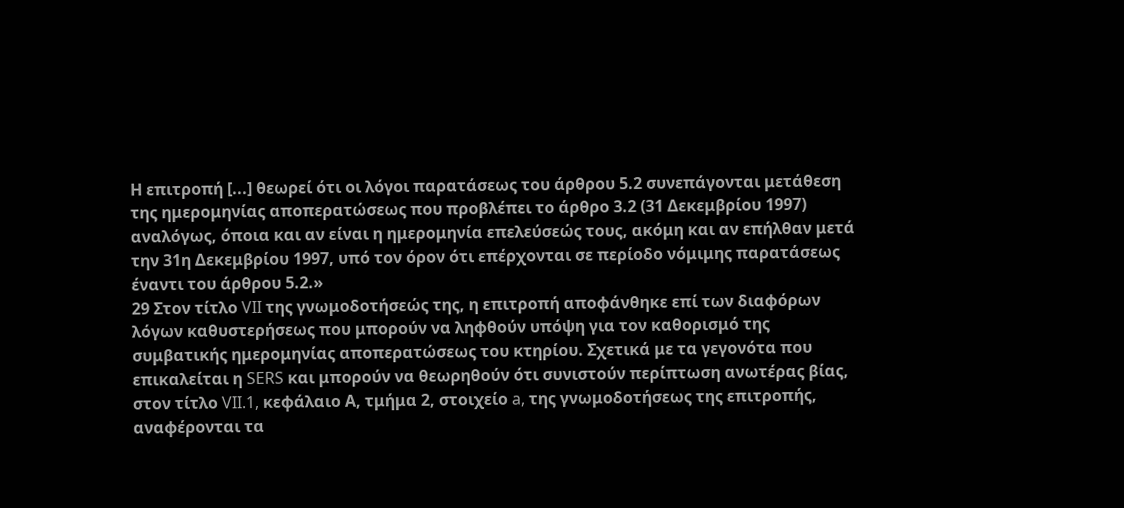Η επιτροπή [...] θεωρεί ότι οι λόγοι παρατάσεως του άρθρου 5.2 συνεπάγονται μετάθεση της ημερομηνίας αποπερατώσεως που προβλέπει το άρθρο 3.2 (31 Δεκεμβρίου 1997) αναλόγως, όποια και αν είναι η ημερομηνία επελεύσεώς τους, ακόμη και αν επήλθαν μετά την 31η Δεκεμβρίου 1997, υπό τον όρον ότι επέρχονται σε περίοδο νόμιμης παρατάσεως έναντι του άρθρου 5.2.»
29 Στον τίτλο VII της γνωμοδοτήσεώς της, η επιτροπή αποφάνθηκε επί των διαφόρων λόγων καθυστερήσεως που μπορούν να ληφθούν υπόψη για τον καθορισμό της συμβατικής ημερομηνίας αποπερατώσεως του κτηρίου. Σχετικά με τα γεγονότα που επικαλείται η SERS και μπορούν να θεωρηθούν ότι συνιστούν περίπτωση ανωτέρας βίας, στον τίτλο VII.1, κεφάλαιο Α, τμήμα 2, στοιχείο a, της γνωμοδοτήσεως της επιτροπής, αναφέρονται τα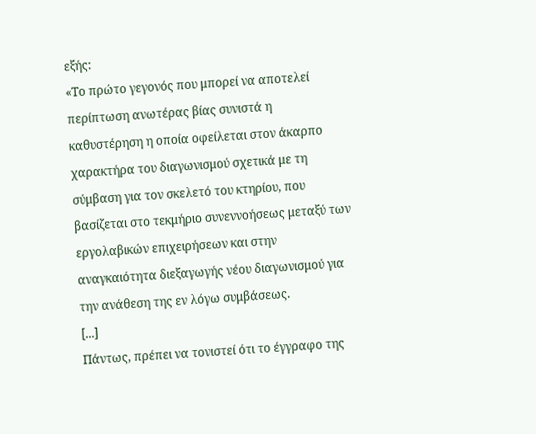εξής:
«Το πρώτο γεγονός που μπορεί να αποτελεί περίπτωση ανωτέρας βίας συνιστά η καθυστέρηση η οποία οφείλεται στον άκαρπο χαρακτήρα του διαγωνισμού σχετικά με τη σύμβαση για τον σκελετό του κτηρίου, που βασίζεται στο τεκμήριο συνεννοήσεως μεταξύ των εργολαβικών επιχειρήσεων και στην αναγκαιότητα διεξαγωγής νέου διαγωνισμού για την ανάθεση της εν λόγω συμβάσεως.
[...]
Πάντως, πρέπει να τονιστεί ότι το έγγραφο της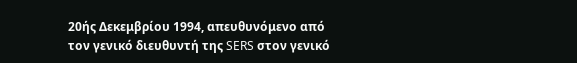20ής Δεκεμβρίου 1994, απευθυνόμενο από τον γενικό διευθυντή της SERS στον γενικό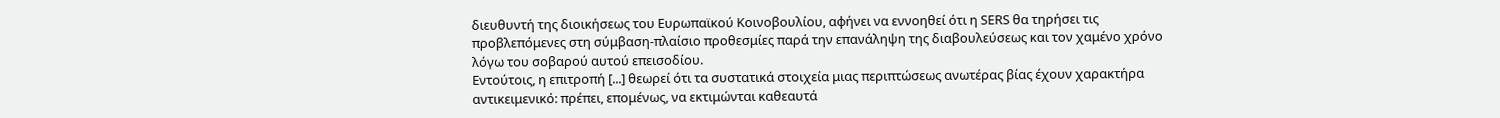διευθυντή της διοικήσεως του Ευρωπαϊκού Κοινοβουλίου, αφήνει να εννοηθεί ότι η SERS θα τηρήσει τις προβλεπόμενες στη σύμβαση-πλαίσιο προθεσμίες παρά την επανάληψη της διαβουλεύσεως και τον χαμένο χρόνο λόγω του σοβαρού αυτού επεισοδίου.
Εντούτοις, η επιτροπή [...] θεωρεί ότι τα συστατικά στοιχεία μιας περιπτώσεως ανωτέρας βίας έχουν χαρακτήρα αντικειμενικό: πρέπει, επομένως, να εκτιμώνται καθεαυτά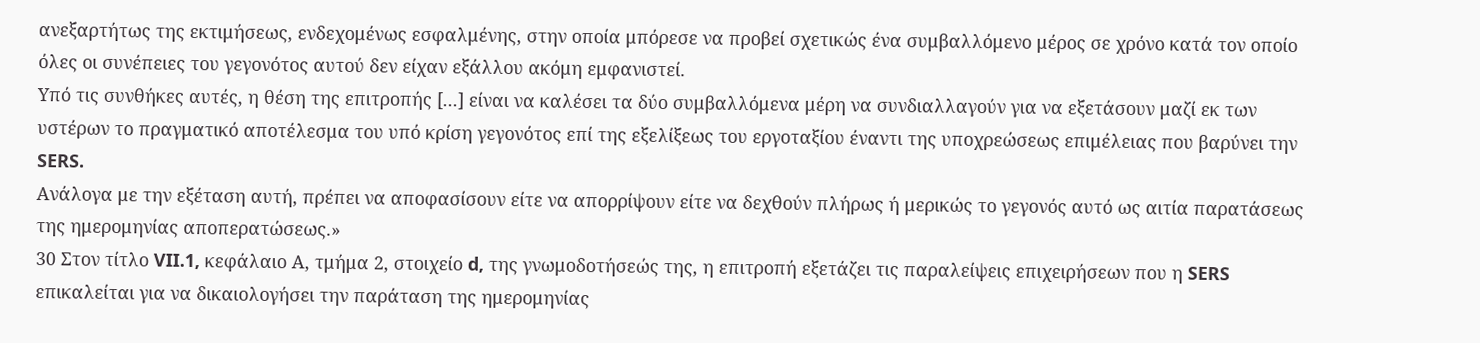ανεξαρτήτως της εκτιμήσεως, ενδεχομένως εσφαλμένης, στην οποία μπόρεσε να προβεί σχετικώς ένα συμβαλλόμενο μέρος σε χρόνο κατά τον οποίο όλες οι συνέπειες του γεγονότος αυτού δεν είχαν εξάλλου ακόμη εμφανιστεί.
Υπό τις συνθήκες αυτές, η θέση της επιτροπής [...] είναι να καλέσει τα δύο συμβαλλόμενα μέρη να συνδιαλλαγούν για να εξετάσουν μαζί εκ των υστέρων το πραγματικό αποτέλεσμα του υπό κρίση γεγονότος επί της εξελίξεως του εργοταξίου έναντι της υποχρεώσεως επιμέλειας που βαρύνει την SERS.
Ανάλογα με την εξέταση αυτή, πρέπει να αποφασίσουν είτε να απορρίψουν είτε να δεχθούν πλήρως ή μερικώς το γεγονός αυτό ως αιτία παρατάσεως της ημερομηνίας αποπερατώσεως.»
30 Στον τίτλο VII.1, κεφάλαιο Α, τμήμα 2, στοιχείο d, της γνωμοδοτήσεώς της, η επιτροπή εξετάζει τις παραλείψεις επιχειρήσεων που η SERS επικαλείται για να δικαιολογήσει την παράταση της ημερομηνίας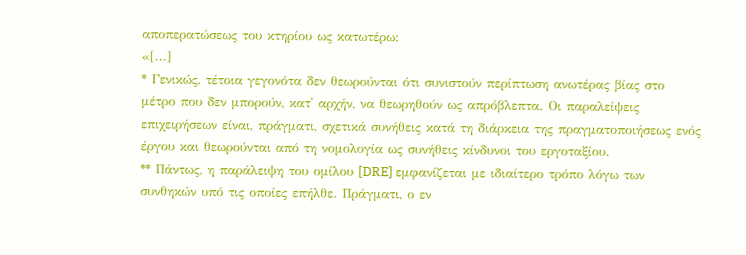αποπερατώσεως του κτηρίου ως κατωτέρω:
«[...]
* Γενικώς, τέτοια γεγονότα δεν θεωρούνται ότι συνιστούν περίπτωση ανωτέρας βίας στο μέτρο που δεν μπορούν, κατ' αρχήν, να θεωρηθούν ως απρόβλεπτα. Οι παραλείψεις επιχειρήσεων είναι, πράγματι, σχετικά συνήθεις κατά τη διάρκεια της πραγματοποιήσεως ενός έργου και θεωρούνται από τη νομολογία ως συνήθεις κίνδυνοι του εργοταξίου.
** Πάντως, η παράλειψη του ομίλου [DRE] εμφανίζεται με ιδιαίτερο τρόπο λόγω των συνθηκών υπό τις οποίες επήλθε. Πράγματι, ο εν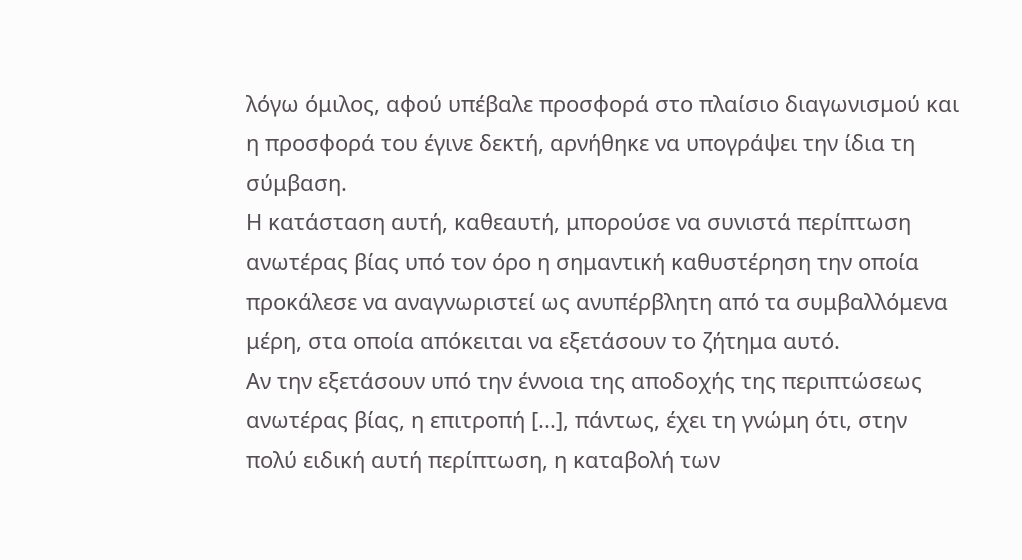λόγω όμιλος, αφού υπέβαλε προσφορά στο πλαίσιο διαγωνισμού και η προσφορά του έγινε δεκτή, αρνήθηκε να υπογράψει την ίδια τη σύμβαση.
Η κατάσταση αυτή, καθεαυτή, μπορούσε να συνιστά περίπτωση ανωτέρας βίας υπό τον όρο η σημαντική καθυστέρηση την οποία προκάλεσε να αναγνωριστεί ως ανυπέρβλητη από τα συμβαλλόμενα μέρη, στα οποία απόκειται να εξετάσουν το ζήτημα αυτό.
Αν την εξετάσουν υπό την έννοια της αποδοχής της περιπτώσεως ανωτέρας βίας, η επιτροπή [...], πάντως, έχει τη γνώμη ότι, στην πολύ ειδική αυτή περίπτωση, η καταβολή των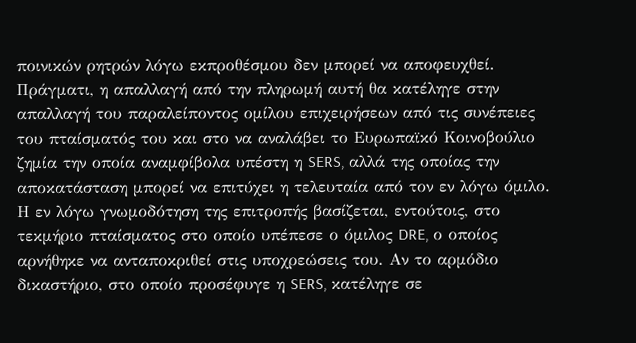ποινικών ρητρών λόγω εκπροθέσμου δεν μπορεί να αποφευχθεί. Πράγματι, η απαλλαγή από την πληρωμή αυτή θα κατέληγε στην απαλλαγή του παραλείποντος ομίλου επιχειρήσεων από τις συνέπειες του πταίσματός του και στο να αναλάβει το Ευρωπαϊκό Κοινοβούλιο ζημία την οποία αναμφίβολα υπέστη η SERS, αλλά της οποίας την αποκατάσταση μπορεί να επιτύχει η τελευταία από τον εν λόγω όμιλο.
Η εν λόγω γνωμοδότηση της επιτροπής βασίζεται, εντούτοις, στο τεκμήριο πταίσματος στο οποίο υπέπεσε ο όμιλος DRE, ο οποίος αρνήθηκε να ανταποκριθεί στις υποχρεώσεις του. Αν το αρμόδιο δικαστήριο, στο οποίο προσέφυγε η SERS, κατέληγε σε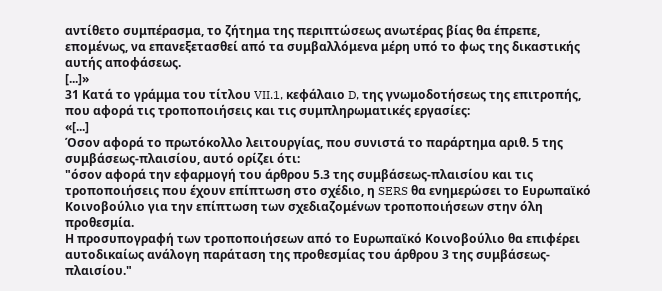αντίθετο συμπέρασμα, το ζήτημα της περιπτώσεως ανωτέρας βίας θα έπρεπε, επομένως, να επανεξετασθεί από τα συμβαλλόμενα μέρη υπό το φως της δικαστικής αυτής αποφάσεως.
[...]»
31 Κατά το γράμμα του τίτλου VII.1, κεφάλαιο D, της γνωμοδοτήσεως της επιτροπής, που αφορά τις τροποποιήσεις και τις συμπληρωματικές εργασίες:
«[...]
Όσον αφορά το πρωτόκολλο λειτουργίας, που συνιστά το παράρτημα αριθ. 5 της συμβάσεως-πλαισίου, αυτό ορίζει ότι:
"όσον αφορά την εφαρμογή του άρθρου 5.3 της συμβάσεως-πλαισίου και τις τροποποιήσεις που έχουν επίπτωση στο σχέδιο, η SERS θα ενημερώσει το Ευρωπαϊκό Κοινοβούλιο για την επίπτωση των σχεδιαζομένων τροποποιήσεων στην όλη προθεσμία.
Η προσυπογραφή των τροποποιήσεων από το Ευρωπαϊκό Κοινοβούλιο θα επιφέρει αυτοδικαίως ανάλογη παράταση της προθεσμίας του άρθρου 3 της συμβάσεως-πλαισίου."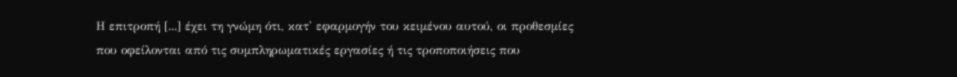Η επιτροπή [...] έχει τη γνώμη ότι, κατ' εφαρμογήν του κειμένου αυτού, οι προθεσμίες που οφείλονται από τις συμπληρωματικές εργασίες ή τις τροποποιήσεις που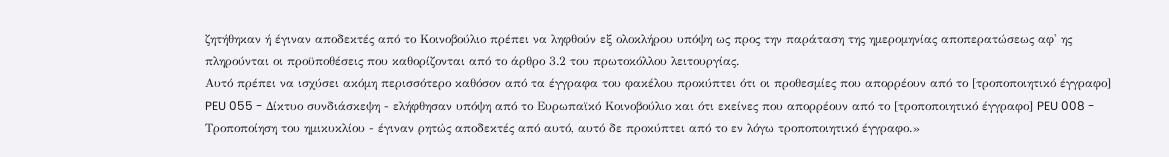ζητήθηκαν ή έγιναν αποδεκτές από το Κοινοβούλιο πρέπει να ληφθούν εξ ολοκλήρου υπόψη ως προς την παράταση της ημερομηνίας αποπερατώσεως αφ' ης πληρούνται οι προϋποθέσεις που καθορίζονται από το άρθρο 3.2 του πρωτοκόλλου λειτουργίας.
Αυτό πρέπει να ισχύσει ακόμη περισσότερο καθόσον από τα έγγραφα του φακέλου προκύπτει ότι οι προθεσμίες που απορρέουν από το [τροποποιητικό έγγραφο] PEU 055 - Δίκτυο συνδιάσκεψη - ελήφθησαν υπόψη από το Ευρωπαϊκό Κοινοβούλιο και ότι εκείνες που απορρέουν από το [τροποποιητικό έγγραφο] PEU 008 - Τροποποίηση του ημικυκλίου - έγιναν ρητώς αποδεκτές από αυτό, αυτό δε προκύπτει από το εν λόγω τροποποιητικό έγγραφο.»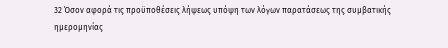32 Όσον αφορά τις προϋποθέσεις λήψεως υπόψη των λόγων παρατάσεως της συμβατικής ημερομηνίας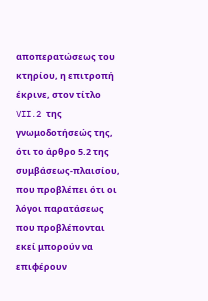αποπερατώσεως του κτηρίου, η επιτροπή έκρινε, στον τίτλο VII.2 της γνωμοδοτήσεώς της, ότι το άρθρο 5.2 της συμβάσεως-πλαισίου, που προβλέπει ότι οι λόγοι παρατάσεως που προβλέπονται εκεί μπορούν να επιφέρουν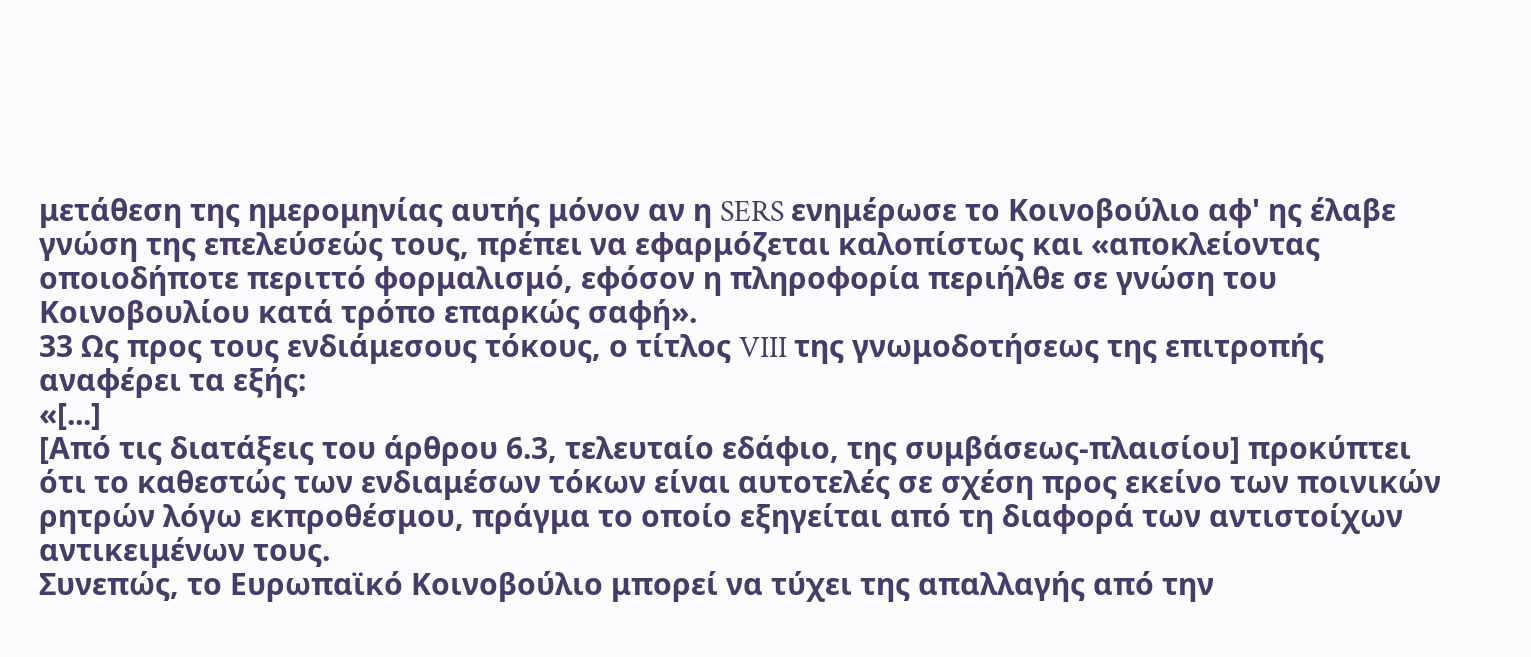μετάθεση της ημερομηνίας αυτής μόνον αν η SERS ενημέρωσε το Κοινοβούλιο αφ' ης έλαβε γνώση της επελεύσεώς τους, πρέπει να εφαρμόζεται καλοπίστως και «αποκλείοντας οποιοδήποτε περιττό φορμαλισμό, εφόσον η πληροφορία περιήλθε σε γνώση του Κοινοβουλίου κατά τρόπο επαρκώς σαφή».
33 Ως προς τους ενδιάμεσους τόκους, ο τίτλος VIII της γνωμοδοτήσεως της επιτροπής αναφέρει τα εξής:
«[...]
[Από τις διατάξεις του άρθρου 6.3, τελευταίο εδάφιο, της συμβάσεως-πλαισίου] προκύπτει ότι το καθεστώς των ενδιαμέσων τόκων είναι αυτοτελές σε σχέση προς εκείνο των ποινικών ρητρών λόγω εκπροθέσμου, πράγμα το οποίο εξηγείται από τη διαφορά των αντιστοίχων αντικειμένων τους.
Συνεπώς, το Ευρωπαϊκό Κοινοβούλιο μπορεί να τύχει της απαλλαγής από την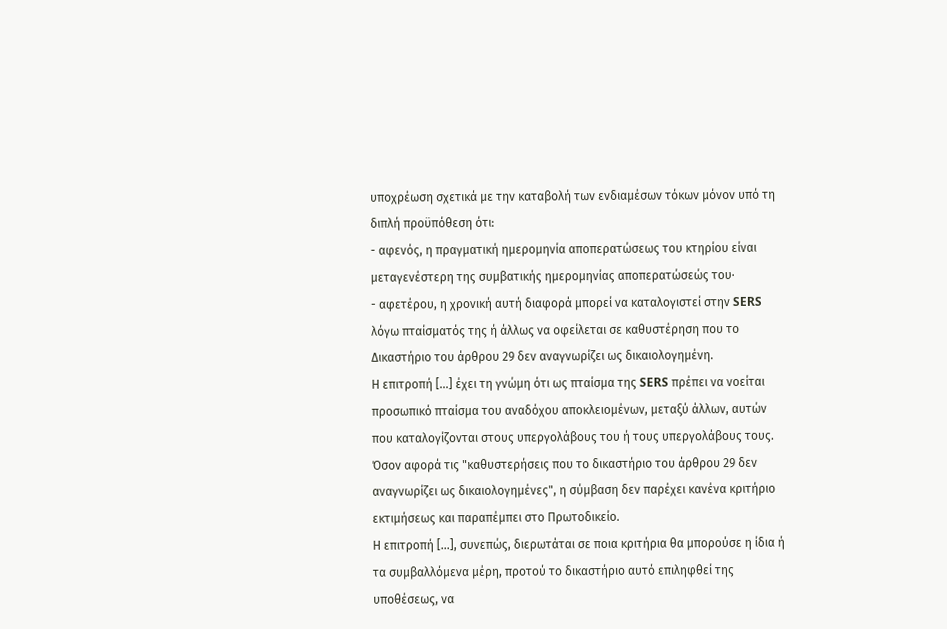υποχρέωση σχετικά με την καταβολή των ενδιαμέσων τόκων μόνον υπό τη διπλή προϋπόθεση ότι:
- αφενός, η πραγματική ημερομηνία αποπερατώσεως του κτηρίου είναι μεταγενέστερη της συμβατικής ημερομηνίας αποπερατώσεώς του·
- αφετέρου, η χρονική αυτή διαφορά μπορεί να καταλογιστεί στην SERS λόγω πταίσματός της ή άλλως να οφείλεται σε καθυστέρηση που το Δικαστήριο του άρθρου 29 δεν αναγνωρίζει ως δικαιολογημένη.
Η επιτροπή [...] έχει τη γνώμη ότι ως πταίσμα της SERS πρέπει να νοείται προσωπικό πταίσμα του αναδόχου αποκλειομένων, μεταξύ άλλων, αυτών που καταλογίζονται στους υπεργολάβους του ή τους υπεργολάβους τους.
Όσον αφορά τις "καθυστερήσεις που το δικαστήριο του άρθρου 29 δεν αναγνωρίζει ως δικαιολογημένες", η σύμβαση δεν παρέχει κανένα κριτήριο εκτιμήσεως και παραπέμπει στο Πρωτοδικείο.
Η επιτροπή [...], συνεπώς, διερωτάται σε ποια κριτήρια θα μπορούσε η ίδια ή τα συμβαλλόμενα μέρη, προτού το δικαστήριο αυτό επιληφθεί της υποθέσεως, να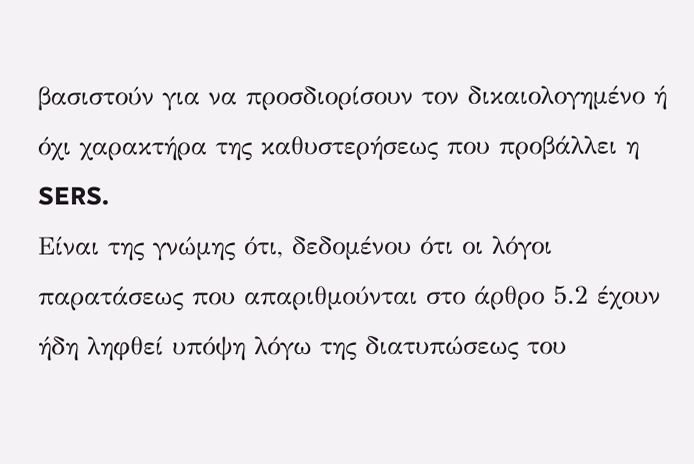βασιστούν για να προσδιορίσουν τον δικαιολογημένο ή όχι χαρακτήρα της καθυστερήσεως που προβάλλει η SERS.
Είναι της γνώμης ότι, δεδομένου ότι οι λόγοι παρατάσεως που απαριθμούνται στο άρθρο 5.2 έχουν ήδη ληφθεί υπόψη λόγω της διατυπώσεως του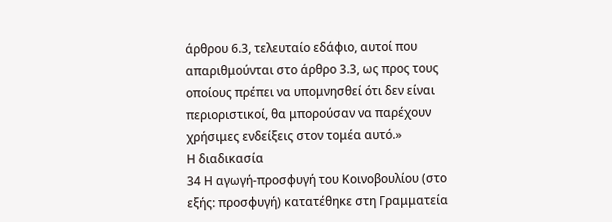άρθρου 6.3, τελευταίο εδάφιο, αυτοί που απαριθμούνται στο άρθρο 3.3, ως προς τους οποίους πρέπει να υπομνησθεί ότι δεν είναι περιοριστικοί, θα μπορούσαν να παρέχουν χρήσιμες ενδείξεις στον τομέα αυτό.»
Η διαδικασία
34 Η αγωγή-προσφυγή του Κοινοβουλίου (στο εξής: προσφυγή) κατατέθηκε στη Γραμματεία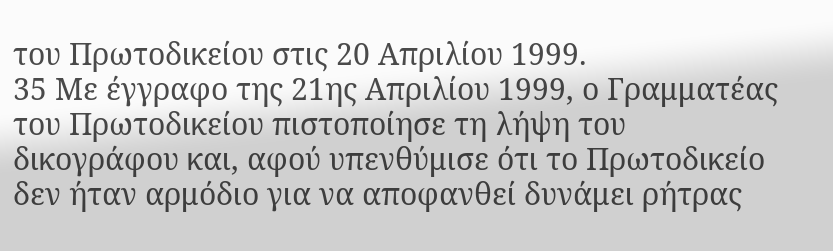του Πρωτοδικείου στις 20 Απριλίου 1999.
35 Με έγγραφο της 21ης Απριλίου 1999, ο Γραμματέας του Πρωτοδικείου πιστοποίησε τη λήψη του δικογράφου και, αφού υπενθύμισε ότι το Πρωτοδικείο δεν ήταν αρμόδιο για να αποφανθεί δυνάμει ρήτρας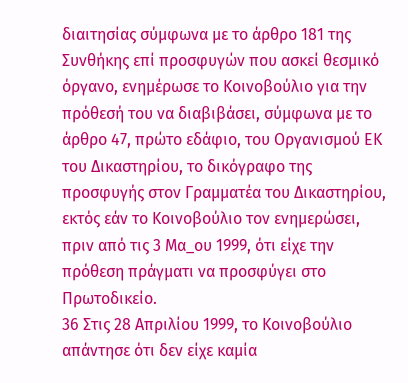διαιτησίας σύμφωνα με το άρθρο 181 της Συνθήκης επί προσφυγών που ασκεί θεσμικό όργανο, ενημέρωσε το Κοινοβούλιο για την πρόθεσή του να διαβιβάσει, σύμφωνα με το άρθρο 47, πρώτο εδάφιο, του Οργανισμού ΕΚ του Δικαστηρίου, το δικόγραφο της προσφυγής στον Γραμματέα του Δικαστηρίου, εκτός εάν το Κοινοβούλιο τον ενημερώσει, πριν από τις 3 Μα_ου 1999, ότι είχε την πρόθεση πράγματι να προσφύγει στο Πρωτοδικείο.
36 Στις 28 Απριλίου 1999, το Κοινοβούλιο απάντησε ότι δεν είχε καμία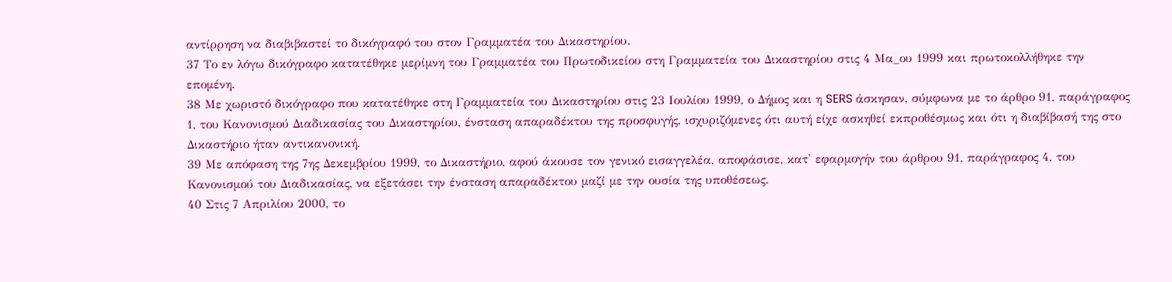αντίρρηση να διαβιβαστεί το δικόγραφό του στον Γραμματέα του Δικαστηρίου.
37 Το εν λόγω δικόγραφο κατατέθηκε μερίμνη του Γραμματέα του Πρωτοδικείου στη Γραμματεία του Δικαστηρίου στις 4 Μα_ου 1999 και πρωτοκολλήθηκε την επομένη.
38 Με χωριστό δικόγραφο που κατατέθηκε στη Γραμματεία του Δικαστηρίου στις 23 Ιουλίου 1999, ο Δήμος και η SERS άσκησαν, σύμφωνα με το άρθρο 91, παράγραφος 1, του Κανονισμού Διαδικασίας του Δικαστηρίου, ένσταση απαραδέκτου της προσφυγής, ισχυριζόμενες ότι αυτή είχε ασκηθεί εκπροθέσμως και ότι η διαβίβασή της στο Δικαστήριο ήταν αντικανονική.
39 Με απόφαση της 7ης Δεκεμβρίου 1999, το Δικαστήριο, αφού άκουσε τον γενικό εισαγγελέα, αποφάσισε, κατ' εφαρμογήν του άρθρου 91, παράγραφος 4, του Κανονισμού του Διαδικασίας, να εξετάσει την ένσταση απαραδέκτου μαζί με την ουσία της υποθέσεως.
40 Στις 7 Απριλίου 2000, το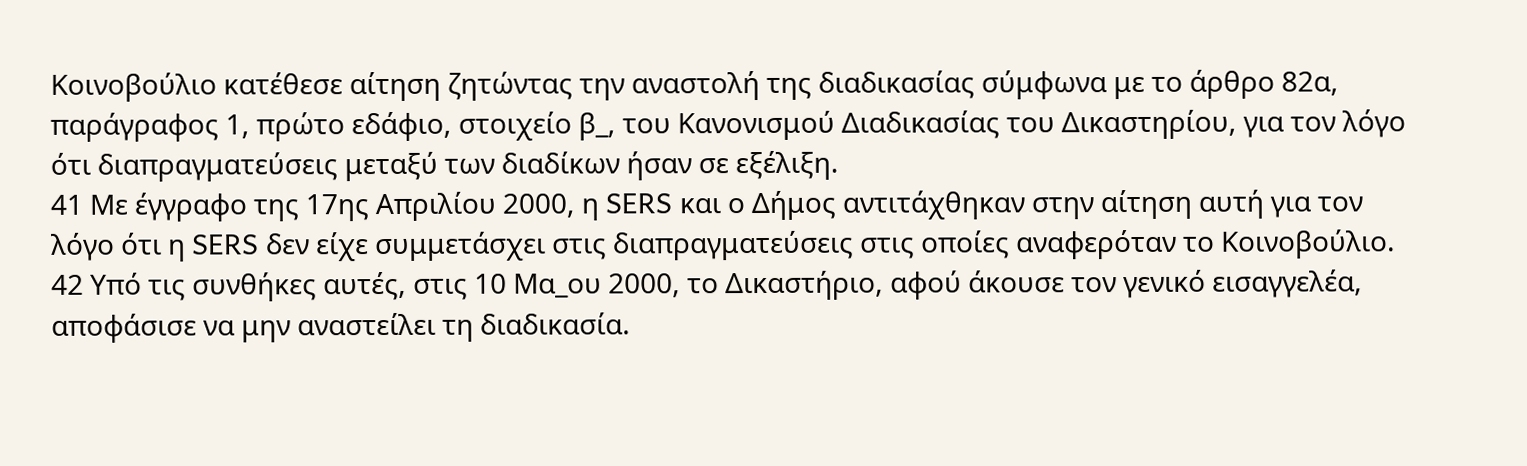Κοινοβούλιο κατέθεσε αίτηση ζητώντας την αναστολή της διαδικασίας σύμφωνα με το άρθρο 82α, παράγραφος 1, πρώτο εδάφιο, στοιχείο β_, του Κανονισμού Διαδικασίας του Δικαστηρίου, για τον λόγο ότι διαπραγματεύσεις μεταξύ των διαδίκων ήσαν σε εξέλιξη.
41 Με έγγραφο της 17ης Απριλίου 2000, η SERS και ο Δήμος αντιτάχθηκαν στην αίτηση αυτή για τον λόγο ότι η SERS δεν είχε συμμετάσχει στις διαπραγματεύσεις στις οποίες αναφερόταν το Κοινοβούλιο.
42 Υπό τις συνθήκες αυτές, στις 10 Μα_ου 2000, το Δικαστήριο, αφού άκουσε τον γενικό εισαγγελέα, αποφάσισε να μην αναστείλει τη διαδικασία.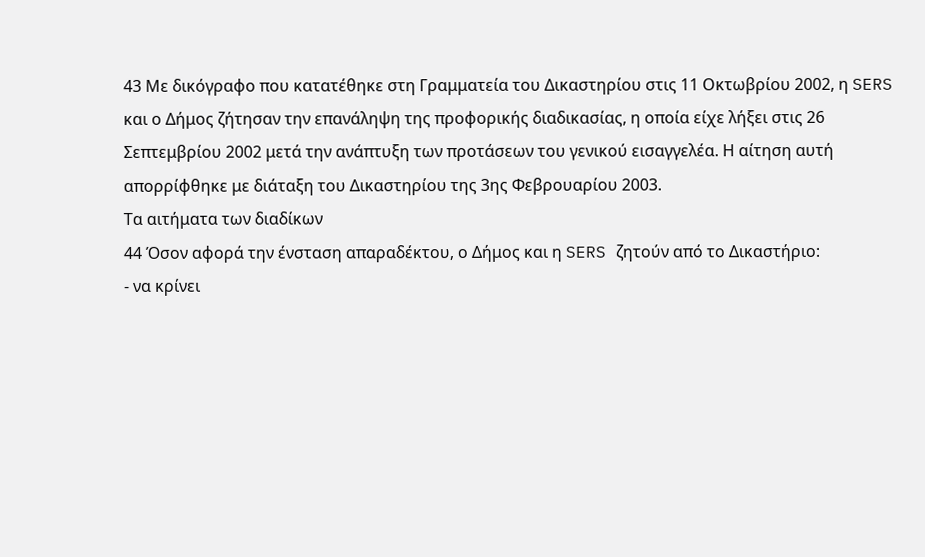43 Με δικόγραφο που κατατέθηκε στη Γραμματεία του Δικαστηρίου στις 11 Οκτωβρίου 2002, η SERS και ο Δήμος ζήτησαν την επανάληψη της προφορικής διαδικασίας, η οποία είχε λήξει στις 26 Σεπτεμβρίου 2002 μετά την ανάπτυξη των προτάσεων του γενικού εισαγγελέα. Η αίτηση αυτή απορρίφθηκε με διάταξη του Δικαστηρίου της 3ης Φεβρουαρίου 2003.
Τα αιτήματα των διαδίκων
44 Όσον αφορά την ένσταση απαραδέκτου, ο Δήμος και η SERS ζητούν από το Δικαστήριο:
- να κρίνει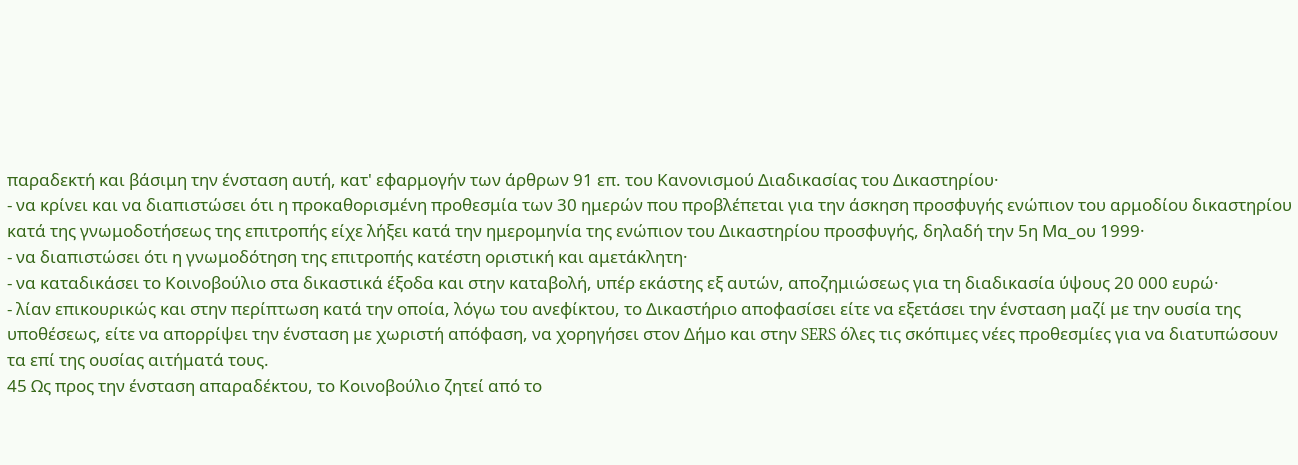παραδεκτή και βάσιμη την ένσταση αυτή, κατ' εφαρμογήν των άρθρων 91 επ. του Κανονισμού Διαδικασίας του Δικαστηρίου·
- να κρίνει και να διαπιστώσει ότι η προκαθορισμένη προθεσμία των 30 ημερών που προβλέπεται για την άσκηση προσφυγής ενώπιον του αρμοδίου δικαστηρίου κατά της γνωμοδοτήσεως της επιτροπής είχε λήξει κατά την ημερομηνία της ενώπιον του Δικαστηρίου προσφυγής, δηλαδή την 5η Μα_ου 1999·
- να διαπιστώσει ότι η γνωμοδότηση της επιτροπής κατέστη οριστική και αμετάκλητη·
- να καταδικάσει το Κοινοβούλιο στα δικαστικά έξοδα και στην καταβολή, υπέρ εκάστης εξ αυτών, αποζημιώσεως για τη διαδικασία ύψους 20 000 ευρώ·
- λίαν επικουρικώς και στην περίπτωση κατά την οποία, λόγω του ανεφίκτου, το Δικαστήριο αποφασίσει είτε να εξετάσει την ένσταση μαζί με την ουσία της υποθέσεως, είτε να απορρίψει την ένσταση με χωριστή απόφαση, να χορηγήσει στον Δήμο και στην SERS όλες τις σκόπιμες νέες προθεσμίες για να διατυπώσουν τα επί της ουσίας αιτήματά τους.
45 Ως προς την ένσταση απαραδέκτου, το Κοινοβούλιο ζητεί από το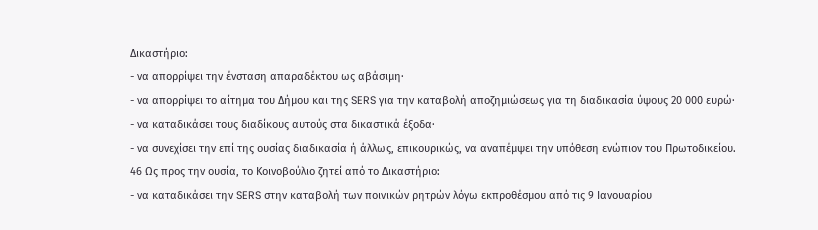Δικαστήριο:
- να απορρίψει την ένσταση απαραδέκτου ως αβάσιμη·
- να απορρίψει το αίτημα του Δήμου και της SERS για την καταβολή αποζημιώσεως για τη διαδικασία ύψους 20 000 ευρώ·
- να καταδικάσει τους διαδίκους αυτούς στα δικαστικά έξοδα·
- να συνεχίσει την επί της ουσίας διαδικασία ή άλλως, επικουρικώς, να αναπέμψει την υπόθεση ενώπιον του Πρωτοδικείου.
46 Ως προς την ουσία, το Κοινοβούλιο ζητεί από το Δικαστήριο:
- να καταδικάσει την SERS στην καταβολή των ποινικών ρητρών λόγω εκπροθέσμου από τις 9 Ιανουαρίου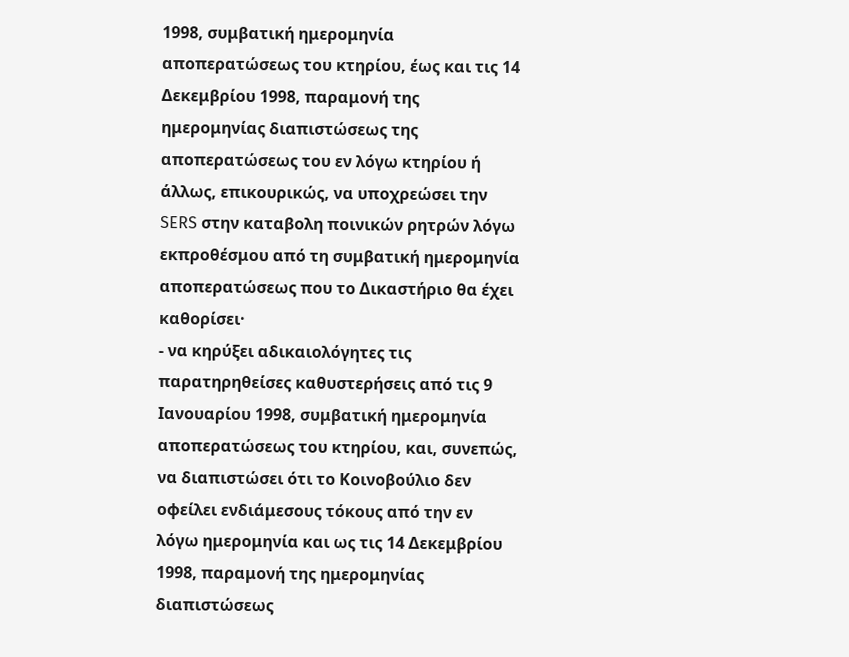1998, συμβατική ημερομηνία αποπερατώσεως του κτηρίου, έως και τις 14 Δεκεμβρίου 1998, παραμονή της ημερομηνίας διαπιστώσεως της αποπερατώσεως του εν λόγω κτηρίου ή άλλως, επικουρικώς, να υποχρεώσει την SERS στην καταβολη ποινικών ρητρών λόγω εκπροθέσμου από τη συμβατική ημερομηνία αποπερατώσεως που το Δικαστήριο θα έχει καθορίσει·
- να κηρύξει αδικαιολόγητες τις παρατηρηθείσες καθυστερήσεις από τις 9 Ιανουαρίου 1998, συμβατική ημερομηνία αποπερατώσεως του κτηρίου, και, συνεπώς, να διαπιστώσει ότι το Κοινοβούλιο δεν οφείλει ενδιάμεσους τόκους από την εν λόγω ημερομηνία και ως τις 14 Δεκεμβρίου 1998, παραμονή της ημερομηνίας διαπιστώσεως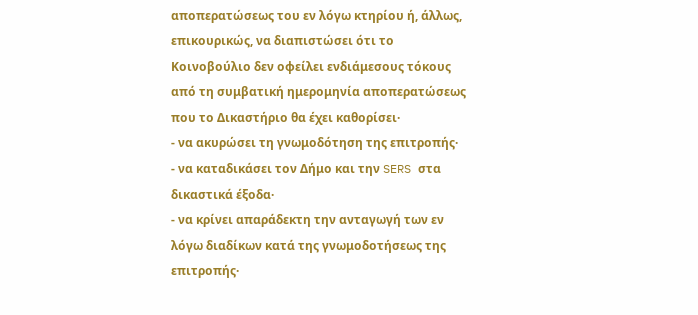αποπερατώσεως του εν λόγω κτηρίου ή, άλλως, επικουρικώς, να διαπιστώσει ότι το Κοινοβούλιο δεν οφείλει ενδιάμεσους τόκους από τη συμβατική ημερομηνία αποπερατώσεως που το Δικαστήριο θα έχει καθορίσει·
- να ακυρώσει τη γνωμοδότηση της επιτροπής·
- να καταδικάσει τον Δήμο και την SERS στα δικαστικά έξοδα·
- να κρίνει απαράδεκτη την ανταγωγή των εν λόγω διαδίκων κατά της γνωμοδοτήσεως της επιτροπής·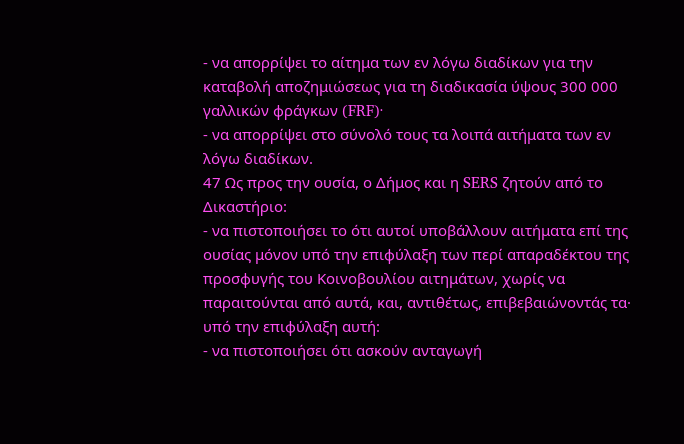- να απορρίψει το αίτημα των εν λόγω διαδίκων για την καταβολή αποζημιώσεως για τη διαδικασία ύψους 300 000 γαλλικών φράγκων (FRF)·
- να απορρίψει στο σύνολό τους τα λοιπά αιτήματα των εν λόγω διαδίκων.
47 Ως προς την ουσία, ο Δήμος και η SERS ζητούν από το Δικαστήριο:
- να πιστοποιήσει το ότι αυτοί υποβάλλουν αιτήματα επί της ουσίας μόνον υπό την επιφύλαξη των περί απαραδέκτου της προσφυγής του Κοινοβουλίου αιτημάτων, χωρίς να παραιτούνται από αυτά, και, αντιθέτως, επιβεβαιώνοντάς τα·
υπό την επιφύλαξη αυτή:
- να πιστοποιήσει ότι ασκούν ανταγωγή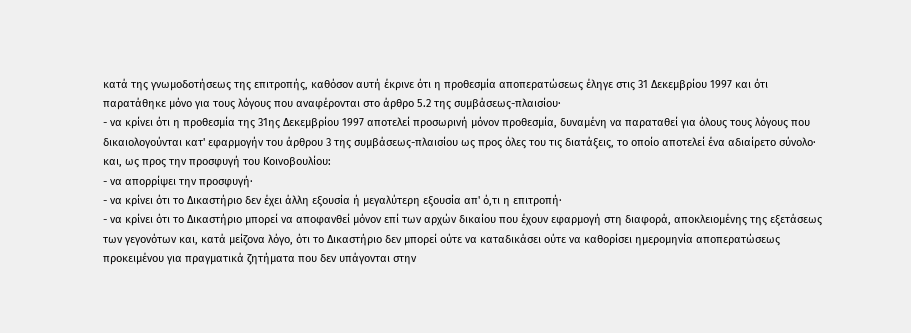κατά της γνωμοδοτήσεως της επιτροπής, καθόσον αυτή έκρινε ότι η προθεσμία αποπερατώσεως έληγε στις 31 Δεκεμβρίου 1997 και ότι παρατάθηκε μόνο για τους λόγους που αναφέρονται στο άρθρο 5.2 της συμβάσεως-πλαισίου·
- να κρίνει ότι η προθεσμία της 31ης Δεκεμβρίου 1997 αποτελεί προσωρινή μόνον προθεσμία, δυναμένη να παραταθεί για όλους τους λόγους που δικαιολογούνται κατ' εφαρμογήν του άρθρου 3 της συμβάσεως-πλαισίου ως προς όλες του τις διατάξεις, το οποίο αποτελεί ένα αδιαίρετο σύνολο·
και, ως προς την προσφυγή του Κοινοβουλίου:
- να απορρίψει την προσφυγή·
- να κρίνει ότι το Δικαστήριο δεν έχει άλλη εξουσία ή μεγαλύτερη εξουσία απ' ό,τι η επιτροπή·
- να κρίνει ότι το Δικαστήριο μπορεί να αποφανθεί μόνον επί των αρχών δικαίου που έχουν εφαρμογή στη διαφορά, αποκλειομένης της εξετάσεως των γεγονότων και, κατά μείζονα λόγο, ότι το Δικαστήριο δεν μπορεί ούτε να καταδικάσει ούτε να καθορίσει ημερομηνία αποπερατώσεως προκειμένου για πραγματικά ζητήματα που δεν υπάγονται στην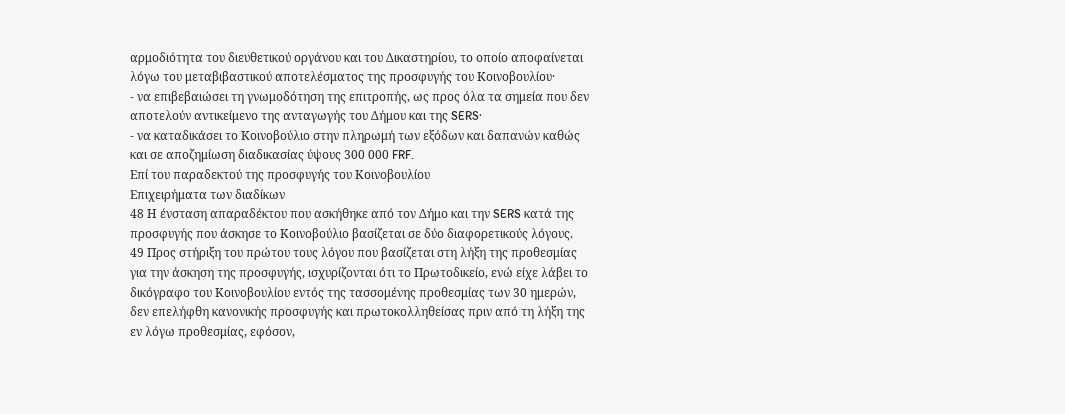αρμοδιότητα του διευθετικού οργάνου και του Δικαστηρίου, το οποίο αποφαίνεται λόγω του μεταβιβαστικού αποτελέσματος της προσφυγής του Κοινοβουλίου·
- να επιβεβαιώσει τη γνωμοδότηση της επιτροπής, ως προς όλα τα σημεία που δεν αποτελούν αντικείμενο της ανταγωγής του Δήμου και της SERS·
- να καταδικάσει το Κοινοβούλιο στην πληρωμή των εξόδων και δαπανών καθώς και σε αποζημίωση διαδικασίας ύψους 300 000 FRF.
Επί του παραδεκτού της προσφυγής του Κοινοβουλίου
Επιχειρήματα των διαδίκων
48 Η ένσταση απαραδέκτου που ασκήθηκε από τον Δήμο και την SERS κατά της προσφυγής που άσκησε το Κοινοβούλιο βασίζεται σε δύο διαφορετικούς λόγους.
49 Προς στήριξη του πρώτου τους λόγου που βασίζεται στη λήξη της προθεσμίας για την άσκηση της προσφυγής, ισχυρίζονται ότι το Πρωτοδικείο, ενώ είχε λάβει το δικόγραφο του Κοινοβουλίου εντός της τασσομένης προθεσμίας των 30 ημερών, δεν επελήφθη κανονικής προσφυγής και πρωτοκολληθείσας πριν από τη λήξη της εν λόγω προθεσμίας, εφόσον,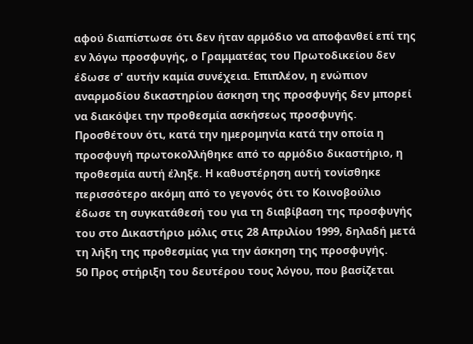αφού διαπίστωσε ότι δεν ήταν αρμόδιο να αποφανθεί επί της εν λόγω προσφυγής, ο Γραμματέας του Πρωτοδικείου δεν έδωσε σ' αυτήν καμία συνέχεια. Επιπλέον, η ενώπιον αναρμοδίου δικαστηρίου άσκηση της προσφυγής δεν μπορεί να διακόψει την προθεσμία ασκήσεως προσφυγής. Προσθέτουν ότι, κατά την ημερομηνία κατά την οποία η προσφυγή πρωτοκολλήθηκε από το αρμόδιο δικαστήριο, η προθεσμία αυτή έληξε. Η καθυστέρηση αυτή τονίσθηκε περισσότερο ακόμη από το γεγονός ότι το Κοινοβούλιο έδωσε τη συγκατάθεσή του για τη διαβίβαση της προσφυγής του στο Δικαστήριο μόλις στις 28 Απριλίου 1999, δηλαδή μετά τη λήξη της προθεσμίας για την άσκηση της προσφυγής.
50 Προς στήριξη του δευτέρου τους λόγου, που βασίζεται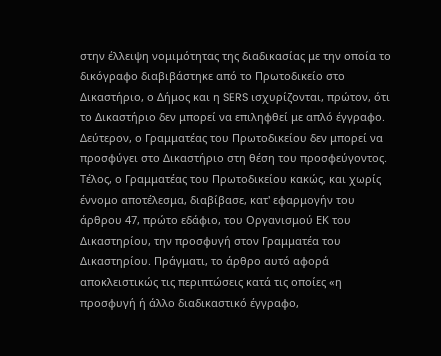στην έλλειψη νομιμότητας της διαδικασίας με την οποία το δικόγραφο διαβιβάστηκε από το Πρωτοδικείο στο Δικαστήριο, ο Δήμος και η SERS ισχυρίζονται, πρώτον, ότι το Δικαστήριο δεν μπορεί να επιληφθεί με απλό έγγραφο. Δεύτερον, ο Γραμματέας του Πρωτοδικείου δεν μπορεί να προσφύγει στο Δικαστήριο στη θέση του προσφεύγοντος. Τέλος, ο Γραμματέας του Πρωτοδικείου κακώς, και χωρίς έννομο αποτέλεσμα, διαβίβασε, κατ' εφαρμογήν του άρθρου 47, πρώτο εδάφιο, του Οργανισμού ΕΚ του Δικαστηρίου, την προσφυγή στον Γραμματέα του Δικαστηρίου. Πράγματι, το άρθρο αυτό αφορά αποκλειστικώς τις περιπτώσεις κατά τις οποίες «η προσφυγή ή άλλο διαδικαστικό έγγραφο,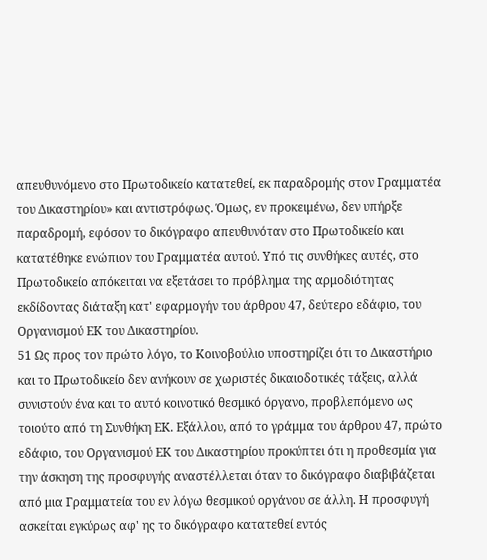απευθυνόμενο στο Πρωτοδικείο κατατεθεί, εκ παραδρομής στον Γραμματέα του Δικαστηρίου» και αντιστρόφως. Όμως, εν προκειμένω, δεν υπήρξε παραδρομή, εφόσον το δικόγραφο απευθυνόταν στο Πρωτοδικείο και κατατέθηκε ενώπιον του Γραμματέα αυτού. Υπό τις συνθήκες αυτές, στο Πρωτοδικείο απόκειται να εξετάσει το πρόβλημα της αρμοδιότητας εκδίδοντας διάταξη κατ' εφαρμογήν του άρθρου 47, δεύτερο εδάφιο, του Οργανισμού ΕΚ του Δικαστηρίου.
51 Ως προς τον πρώτο λόγο, το Κοινοβούλιο υποστηρίζει ότι το Δικαστήριο και το Πρωτοδικείο δεν ανήκουν σε χωριστές δικαιοδοτικές τάξεις, αλλά συνιστούν ένα και το αυτό κοινοτικό θεσμικό όργανο, προβλεπόμενο ως τοιούτο από τη Συνθήκη ΕΚ. Εξάλλου, από το γράμμα του άρθρου 47, πρώτο εδάφιο, του Οργανισμού ΕΚ του Δικαστηρίου προκύπτει ότι η προθεσμία για την άσκηση της προσφυγής αναστέλλεται όταν το δικόγραφο διαβιβάζεται από μια Γραμματεία του εν λόγω θεσμικού οργάνου σε άλλη. Η προσφυγή ασκείται εγκύρως αφ' ης το δικόγραφο κατατεθεί εντός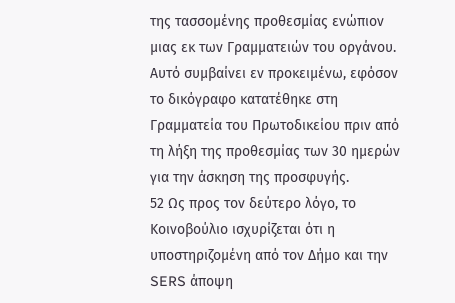της τασσομένης προθεσμίας ενώπιον μιας εκ των Γραμματειών του οργάνου. Αυτό συμβαίνει εν προκειμένω, εφόσον το δικόγραφο κατατέθηκε στη Γραμματεία του Πρωτοδικείου πριν από τη λήξη της προθεσμίας των 30 ημερών για την άσκηση της προσφυγής.
52 Ως προς τον δεύτερο λόγο, το Κοινοβούλιο ισχυρίζεται ότι η υποστηριζομένη από τον Δήμο και την SERS άποψη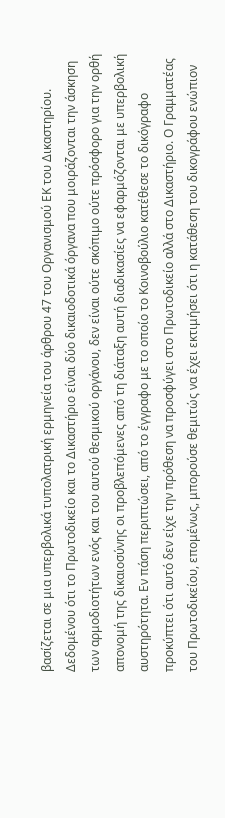βασίζεται σε μια υπερβολικά τυπολατρική ερμηνεία του άρθρου 47 του Οργανισμού ΕΚ του Δικαστηρίου. Δεδομένου ότι το Πρωτοδικείο και το Δικαστήριο είναι δύο δικαιοδοτικά όργανα που μοιράζονται την άσκηση των αρμοδιοτήτων ενός και του αυτού θεσμικού οργάνου, δεν είναι ούτε σκόπιμο ούτε πρόσφορο για την ορθή απονομή της δικαιοσύνης οι προβλεπόμενες από τη διάταξη αυτή διαδικασίες να εφαρμόζονται με υπερβολική αυστηρότητα. Εν πάση περιπτώσει, από το έγγραφο με το οποίο το Κοινοβούλιο κατέθεσε το δικόγραφο προκύπτει ότι αυτό δεν είχε την πρόθεση να προσφύγει στο Πρωτοδικείο αλλά στο Δικαστήριο. Ο Γραμματέας του Πρωτοδικείου, επομένως, μπορούσε θεμιτώς να έχει εκτιμήσει ότι η κατάθεση του δικογράφου ενώπιον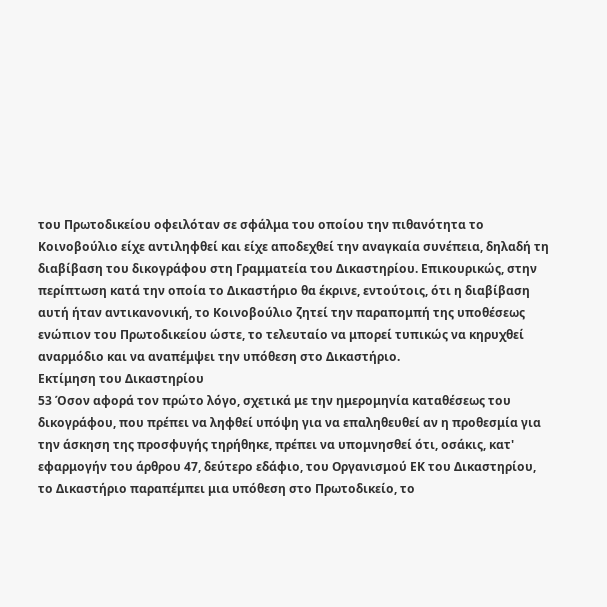του Πρωτοδικείου οφειλόταν σε σφάλμα του οποίου την πιθανότητα το Κοινοβούλιο είχε αντιληφθεί και είχε αποδεχθεί την αναγκαία συνέπεια, δηλαδή τη διαβίβαση του δικογράφου στη Γραμματεία του Δικαστηρίου. Επικουρικώς, στην περίπτωση κατά την οποία το Δικαστήριο θα έκρινε, εντούτοις, ότι η διαβίβαση αυτή ήταν αντικανονική, το Κοινοβούλιο ζητεί την παραπομπή της υποθέσεως ενώπιον του Πρωτοδικείου ώστε, το τελευταίο να μπορεί τυπικώς να κηρυχθεί αναρμόδιο και να αναπέμψει την υπόθεση στο Δικαστήριο.
Εκτίμηση του Δικαστηρίου
53 Όσον αφορά τον πρώτο λόγο, σχετικά με την ημερομηνία καταθέσεως του δικογράφου, που πρέπει να ληφθεί υπόψη για να επαληθευθεί αν η προθεσμία για την άσκηση της προσφυγής τηρήθηκε, πρέπει να υπομνησθεί ότι, οσάκις, κατ' εφαρμογήν του άρθρου 47, δεύτερο εδάφιο, του Οργανισμού ΕΚ του Δικαστηρίου, το Δικαστήριο παραπέμπει μια υπόθεση στο Πρωτοδικείο, το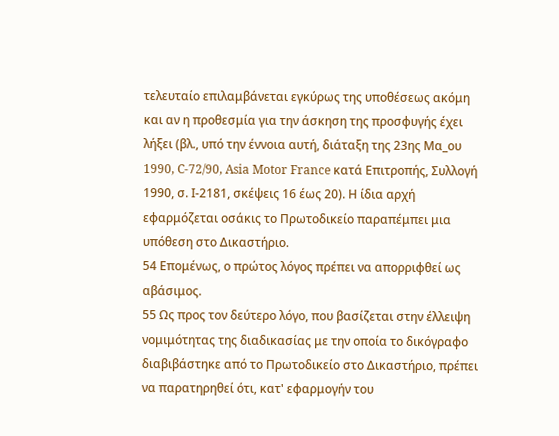τελευταίο επιλαμβάνεται εγκύρως της υποθέσεως ακόμη και αν η προθεσμία για την άσκηση της προσφυγής έχει λήξει (βλ., υπό την έννοια αυτή, διάταξη της 23ης Μα_ου 1990, C-72/90, Asia Motor France κατά Επιτροπής, Συλλογή 1990, σ. Ι-2181, σκέψεις 16 έως 20). Η ίδια αρχή εφαρμόζεται οσάκις το Πρωτοδικείο παραπέμπει μια υπόθεση στο Δικαστήριο.
54 Επομένως, ο πρώτος λόγος πρέπει να απορριφθεί ως αβάσιμος.
55 Ως προς τον δεύτερο λόγο, που βασίζεται στην έλλειψη νομιμότητας της διαδικασίας με την οποία το δικόγραφο διαβιβάστηκε από το Πρωτοδικείο στο Δικαστήριο, πρέπει να παρατηρηθεί ότι, κατ' εφαρμογήν του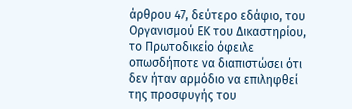άρθρου 47, δεύτερο εδάφιο, του Οργανισμού ΕΚ του Δικαστηρίου, το Πρωτοδικείο όφειλε οπωσδήποτε να διαπιστώσει ότι δεν ήταν αρμόδιο να επιληφθεί της προσφυγής του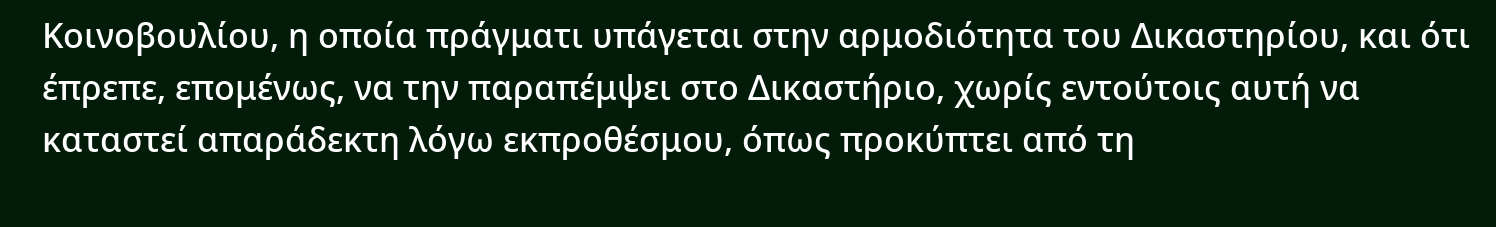Κοινοβουλίου, η οποία πράγματι υπάγεται στην αρμοδιότητα του Δικαστηρίου, και ότι έπρεπε, επομένως, να την παραπέμψει στο Δικαστήριο, χωρίς εντούτοις αυτή να καταστεί απαράδεκτη λόγω εκπροθέσμου, όπως προκύπτει από τη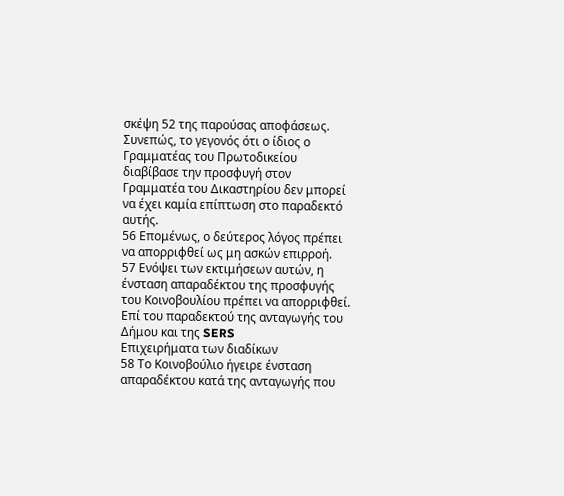σκέψη 52 της παρούσας αποφάσεως. Συνεπώς, το γεγονός ότι ο ίδιος ο Γραμματέας του Πρωτοδικείου διαβίβασε την προσφυγή στον Γραμματέα του Δικαστηρίου δεν μπορεί να έχει καμία επίπτωση στο παραδεκτό αυτής.
56 Επομένως, ο δεύτερος λόγος πρέπει να απορριφθεί ως μη ασκών επιρροή.
57 Ενόψει των εκτιμήσεων αυτών, η ένσταση απαραδέκτου της προσφυγής του Κοινοβουλίου πρέπει να απορριφθεί.
Επί του παραδεκτού της ανταγωγής του Δήμου και της SERS
Επιχειρήματα των διαδίκων
58 Το Κοινοβούλιο ήγειρε ένσταση απαραδέκτου κατά της ανταγωγής που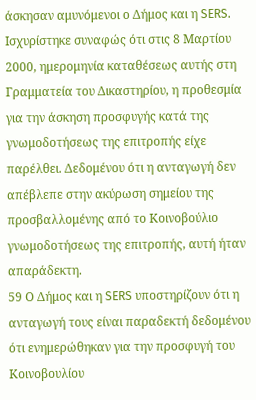άσκησαν αμυνόμενοι ο Δήμος και η SERS. Ισχυρίστηκε συναφώς ότι στις 8 Μαρτίου 2000, ημερομηνία καταθέσεως αυτής στη Γραμματεία του Δικαστηρίου, η προθεσμία για την άσκηση προσφυγής κατά της γνωμοδοτήσεως της επιτροπής είχε παρέλθει. Δεδομένου ότι η ανταγωγή δεν απέβλεπε στην ακύρωση σημείου της προσβαλλομένης από το Κοινοβούλιο γνωμοδοτήσεως της επιτροπής, αυτή ήταν απαράδεκτη.
59 Ο Δήμος και η SERS υποστηρίζουν ότι η ανταγωγή τους είναι παραδεκτή δεδομένου ότι ενημερώθηκαν για την προσφυγή του Κοινοβουλίου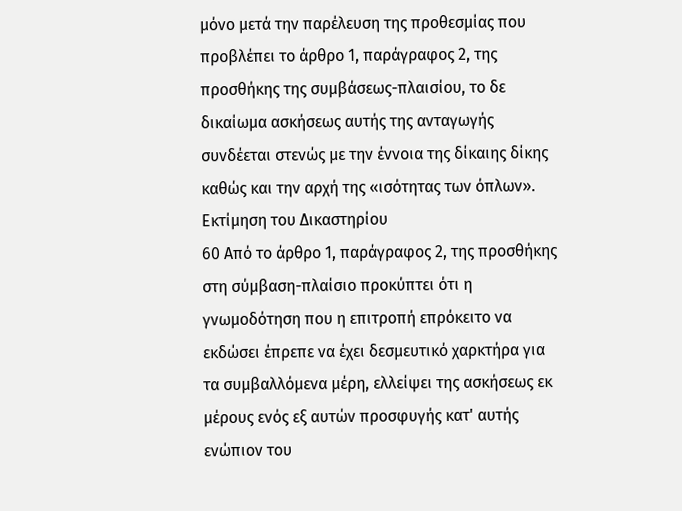μόνο μετά την παρέλευση της προθεσμίας που προβλέπει το άρθρο 1, παράγραφος 2, της προσθήκης της συμβάσεως-πλαισίου, το δε δικαίωμα ασκήσεως αυτής της ανταγωγής συνδέεται στενώς με την έννοια της δίκαιης δίκης καθώς και την αρχή της «ισότητας των όπλων».
Εκτίμηση του Δικαστηρίου
60 Από το άρθρο 1, παράγραφος 2, της προσθήκης στη σύμβαση-πλαίσιο προκύπτει ότι η γνωμοδότηση που η επιτροπή επρόκειτο να εκδώσει έπρεπε να έχει δεσμευτικό χαρκτήρα για τα συμβαλλόμενα μέρη, ελλείψει της ασκήσεως εκ μέρους ενός εξ αυτών προσφυγής κατ' αυτής ενώπιον του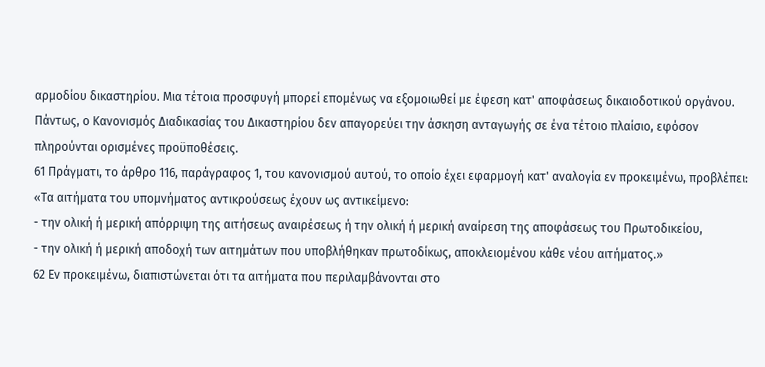αρμοδίου δικαστηρίου. Μια τέτοια προσφυγή μπορεί επομένως να εξομοιωθεί με έφεση κατ' αποφάσεως δικαιοδοτικού οργάνου. Πάντως, ο Κανονισμός Διαδικασίας του Δικαστηρίου δεν απαγορεύει την άσκηση ανταγωγής σε ένα τέτοιο πλαίσιο, εφόσον πληρούνται ορισμένες προϋποθέσεις.
61 Πράγματι, το άρθρο 116, παράγραφος 1, του κανονισμού αυτού, το οποίο έχει εφαρμογή κατ' αναλογία εν προκειμένω, προβλέπει:
«Τα αιτήματα του υπομνήματος αντικρούσεως έχουν ως αντικείμενο:
- την ολική ή μερική απόρριψη της αιτήσεως αναιρέσεως ή την ολική ή μερική αναίρεση της αποφάσεως του Πρωτοδικείου,
- την ολική ή μερική αποδοχή των αιτημάτων που υποβλήθηκαν πρωτοδίκως, αποκλειομένου κάθε νέου αιτήματος.»
62 Εν προκειμένω, διαπιστώνεται ότι τα αιτήματα που περιλαμβάνονται στο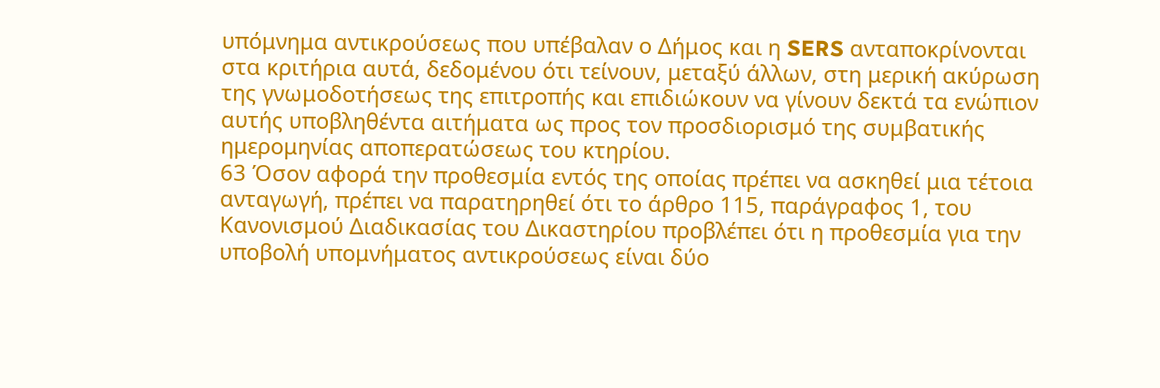υπόμνημα αντικρούσεως που υπέβαλαν ο Δήμος και η SERS ανταποκρίνονται στα κριτήρια αυτά, δεδομένου ότι τείνουν, μεταξύ άλλων, στη μερική ακύρωση της γνωμοδοτήσεως της επιτροπής και επιδιώκουν να γίνουν δεκτά τα ενώπιον αυτής υποβληθέντα αιτήματα ως προς τον προσδιορισμό της συμβατικής ημερομηνίας αποπερατώσεως του κτηρίου.
63 Όσον αφορά την προθεσμία εντός της οποίας πρέπει να ασκηθεί μια τέτοια ανταγωγή, πρέπει να παρατηρηθεί ότι το άρθρο 115, παράγραφος 1, του Κανονισμού Διαδικασίας του Δικαστηρίου προβλέπει ότι η προθεσμία για την υποβολή υπομνήματος αντικρούσεως είναι δύο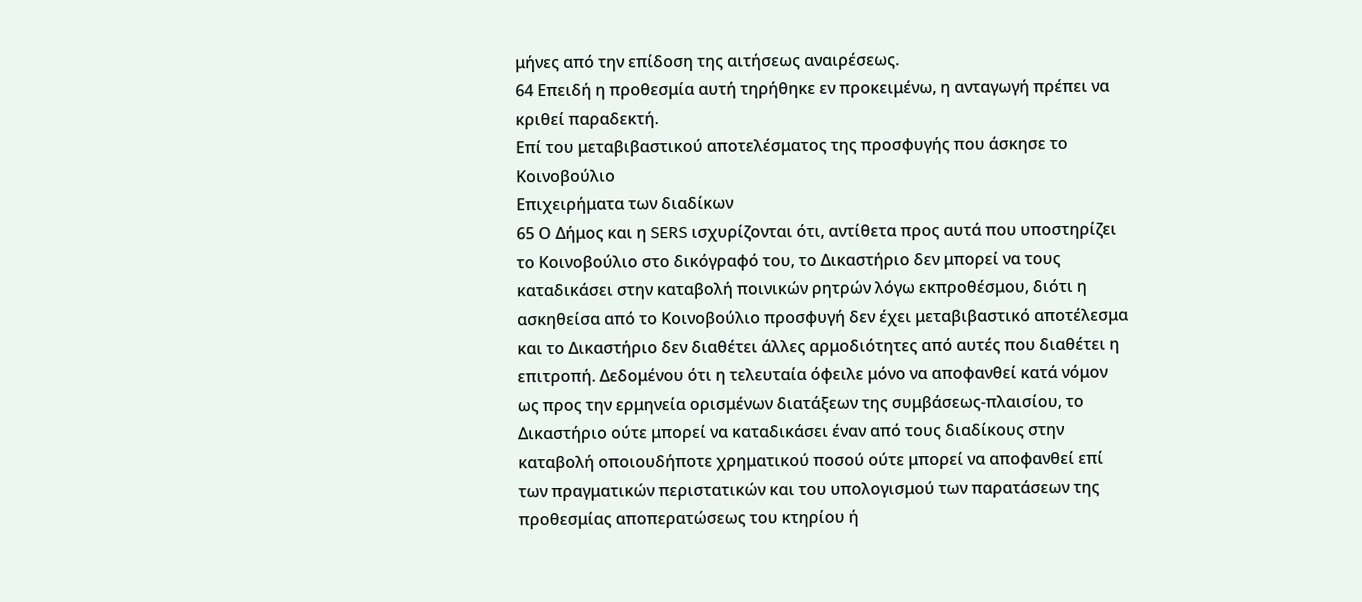μήνες από την επίδοση της αιτήσεως αναιρέσεως.
64 Επειδή η προθεσμία αυτή τηρήθηκε εν προκειμένω, η ανταγωγή πρέπει να κριθεί παραδεκτή.
Επί του μεταβιβαστικού αποτελέσματος της προσφυγής που άσκησε το Κοινοβούλιο
Επιχειρήματα των διαδίκων
65 Ο Δήμος και η SERS ισχυρίζονται ότι, αντίθετα προς αυτά που υποστηρίζει το Κοινοβούλιο στο δικόγραφό του, το Δικαστήριο δεν μπορεί να τους καταδικάσει στην καταβολή ποινικών ρητρών λόγω εκπροθέσμου, διότι η ασκηθείσα από το Κοινοβούλιο προσφυγή δεν έχει μεταβιβαστικό αποτέλεσμα και το Δικαστήριο δεν διαθέτει άλλες αρμοδιότητες από αυτές που διαθέτει η επιτροπή. Δεδομένου ότι η τελευταία όφειλε μόνο να αποφανθεί κατά νόμον ως προς την ερμηνεία ορισμένων διατάξεων της συμβάσεως-πλαισίου, το Δικαστήριο ούτε μπορεί να καταδικάσει έναν από τους διαδίκους στην καταβολή οποιουδήποτε χρηματικού ποσού ούτε μπορεί να αποφανθεί επί των πραγματικών περιστατικών και του υπολογισμού των παρατάσεων της προθεσμίας αποπερατώσεως του κτηρίου ή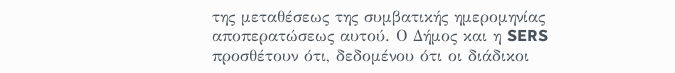της μεταθέσεως της συμβατικής ημερομηνίας αποπερατώσεως αυτού. Ο Δήμος και η SERS προσθέτουν ότι, δεδομένου ότι οι διάδικοι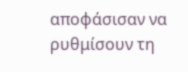αποφάσισαν να ρυθμίσουν τη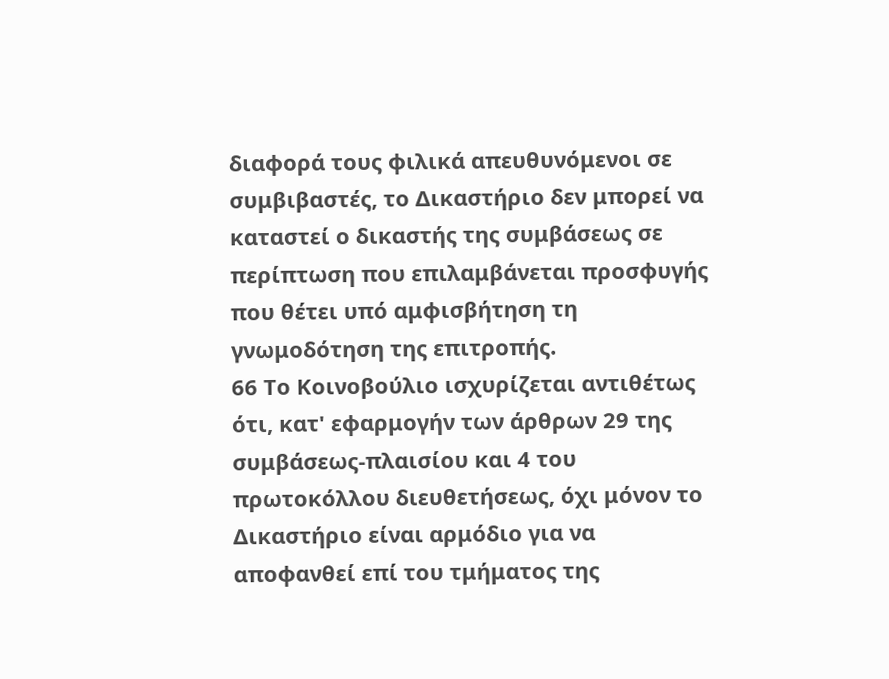διαφορά τους φιλικά απευθυνόμενοι σε συμβιβαστές, το Δικαστήριο δεν μπορεί να καταστεί ο δικαστής της συμβάσεως σε περίπτωση που επιλαμβάνεται προσφυγής που θέτει υπό αμφισβήτηση τη γνωμοδότηση της επιτροπής.
66 Το Κοινοβούλιο ισχυρίζεται αντιθέτως ότι, κατ' εφαρμογήν των άρθρων 29 της συμβάσεως-πλαισίου και 4 του πρωτοκόλλου διευθετήσεως, όχι μόνον το Δικαστήριο είναι αρμόδιο για να αποφανθεί επί του τμήματος της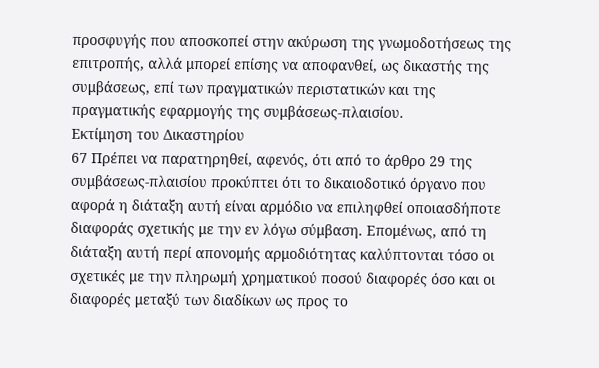προσφυγής που αποσκοπεί στην ακύρωση της γνωμοδοτήσεως της επιτροπής, αλλά μπορεί επίσης να αποφανθεί, ως δικαστής της συμβάσεως, επί των πραγματικών περιστατικών και της πραγματικής εφαρμογής της συμβάσεως-πλαισίου.
Εκτίμηση του Δικαστηρίου
67 Πρέπει να παρατηρηθεί, αφενός, ότι από το άρθρο 29 της συμβάσεως-πλαισίου προκύπτει ότι το δικαιοδοτικό όργανο που αφορά η διάταξη αυτή είναι αρμόδιο να επιληφθεί οποιασδήποτε διαφοράς σχετικής με την εν λόγω σύμβαση. Επομένως, από τη διάταξη αυτή περί απονομής αρμοδιότητας καλύπτονται τόσο οι σχετικές με την πληρωμή χρηματικού ποσού διαφορές όσο και οι διαφορές μεταξύ των διαδίκων ως προς το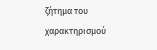ζήτημα του χαρακτηρισμού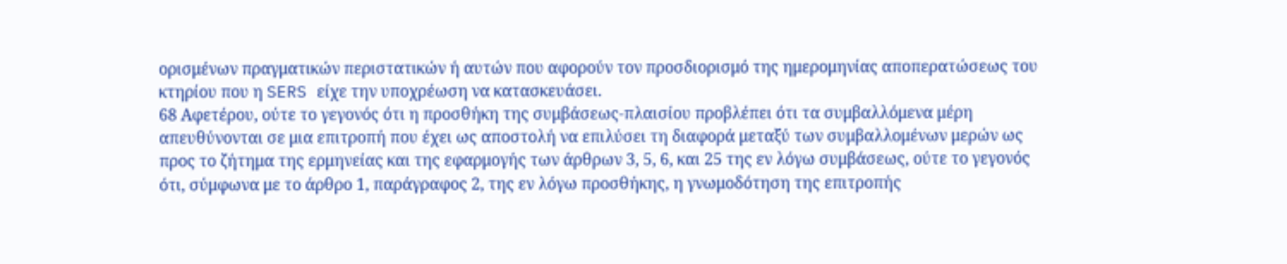ορισμένων πραγματικών περιστατικών ή αυτών που αφορούν τον προσδιορισμό της ημερομηνίας αποπερατώσεως του κτηρίου που η SERS είχε την υποχρέωση να κατασκευάσει.
68 Αφετέρου, ούτε το γεγονός ότι η προσθήκη της συμβάσεως-πλαισίου προβλέπει ότι τα συμβαλλόμενα μέρη απευθύνονται σε μια επιτροπή που έχει ως αποστολή να επιλύσει τη διαφορά μεταξύ των συμβαλλομένων μερών ως προς το ζήτημα της ερμηνείας και της εφαρμογής των άρθρων 3, 5, 6, και 25 της εν λόγω συμβάσεως, ούτε το γεγονός ότι, σύμφωνα με το άρθρο 1, παράγραφος 2, της εν λόγω προσθήκης, η γνωμοδότηση της επιτροπής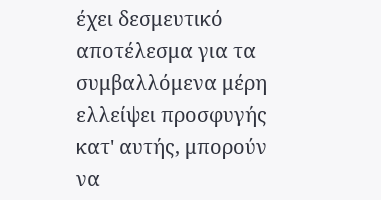έχει δεσμευτικό αποτέλεσμα για τα συμβαλλόμενα μέρη ελλείψει προσφυγής κατ' αυτής, μπορούν να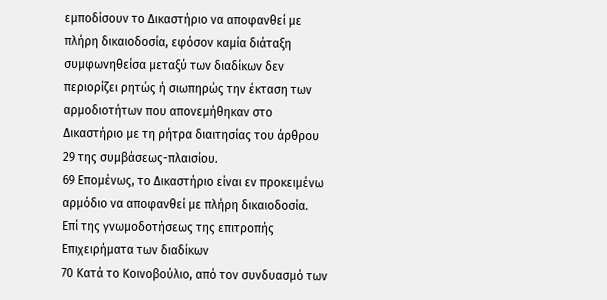εμποδίσουν το Δικαστήριο να αποφανθεί με πλήρη δικαιοδοσία, εφόσον καμία διάταξη συμφωνηθείσα μεταξύ των διαδίκων δεν περιορίζει ρητώς ή σιωπηρώς την έκταση των αρμοδιοτήτων που απονεμήθηκαν στο Δικαστήριο με τη ρήτρα διαιτησίας του άρθρου 29 της συμβάσεως-πλαισίου.
69 Επομένως, το Δικαστήριο είναι εν προκειμένω αρμόδιο να αποφανθεί με πλήρη δικαιοδοσία.
Επί της γνωμοδοτήσεως της επιτροπής
Επιχειρήματα των διαδίκων
70 Κατά το Κοινοβούλιο, από τον συνδυασμό των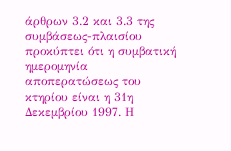άρθρων 3.2 και 3.3 της συμβάσεως-πλαισίου προκύπτει ότι η συμβατική ημερομηνία αποπερατώσεως του κτηρίου είναι η 31η Δεκεμβρίου 1997. Η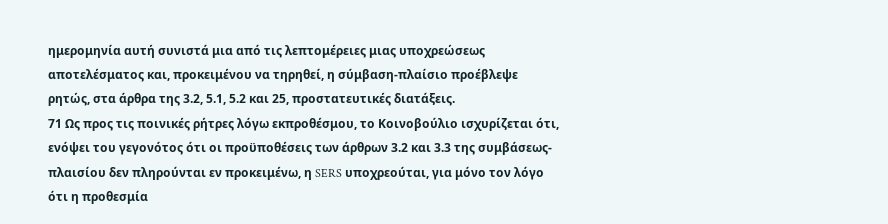ημερομηνία αυτή συνιστά μια από τις λεπτομέρειες μιας υποχρεώσεως αποτελέσματος και, προκειμένου να τηρηθεί, η σύμβαση-πλαίσιο προέβλεψε ρητώς, στα άρθρα της 3.2, 5.1, 5.2 και 25, προστατευτικές διατάξεις.
71 Ως προς τις ποινικές ρήτρες λόγω εκπροθέσμου, το Κοινοβούλιο ισχυρίζεται ότι, ενόψει του γεγονότος ότι οι προϋποθέσεις των άρθρων 3.2 και 3.3 της συμβάσεως-πλαισίου δεν πληρούνται εν προκειμένω, η SERS υποχρεούται, για μόνο τον λόγο ότι η προθεσμία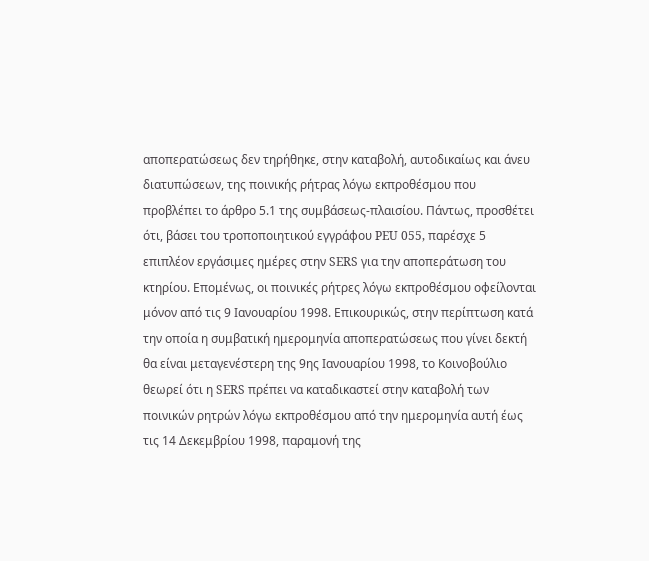αποπερατώσεως δεν τηρήθηκε, στην καταβολή, αυτοδικαίως και άνευ διατυπώσεων, της ποινικής ρήτρας λόγω εκπροθέσμου που προβλέπει το άρθρο 5.1 της συμβάσεως-πλαισίου. Πάντως, προσθέτει ότι, βάσει του τροποποιητικού εγγράφου PEU 055, παρέσχε 5 επιπλέον εργάσιμες ημέρες στην SERS για την αποπεράτωση του κτηρίου. Επομένως, οι ποινικές ρήτρες λόγω εκπροθέσμου οφείλονται μόνον από τις 9 Ιανουαρίου 1998. Επικουρικώς, στην περίπτωση κατά την οποία η συμβατική ημερομηνία αποπερατώσεως που γίνει δεκτή θα είναι μεταγενέστερη της 9ης Ιανουαρίου 1998, το Κοινοβούλιο θεωρεί ότι η SERS πρέπει να καταδικαστεί στην καταβολή των ποινικών ρητρών λόγω εκπροθέσμου από την ημερομηνία αυτή έως τις 14 Δεκεμβρίου 1998, παραμονή της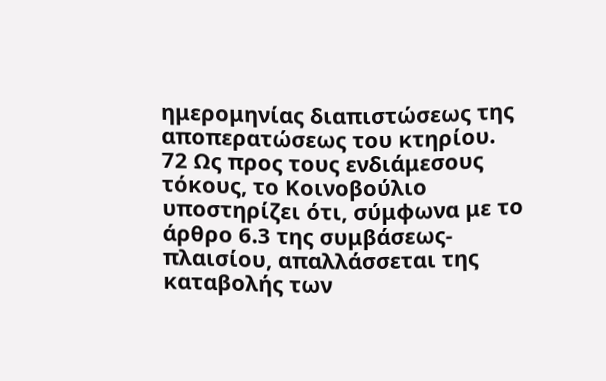ημερομηνίας διαπιστώσεως της αποπερατώσεως του κτηρίου.
72 Ως προς τους ενδιάμεσους τόκους, το Κοινοβούλιο υποστηρίζει ότι, σύμφωνα με το άρθρο 6.3 της συμβάσεως-πλαισίου, απαλλάσσεται της καταβολής των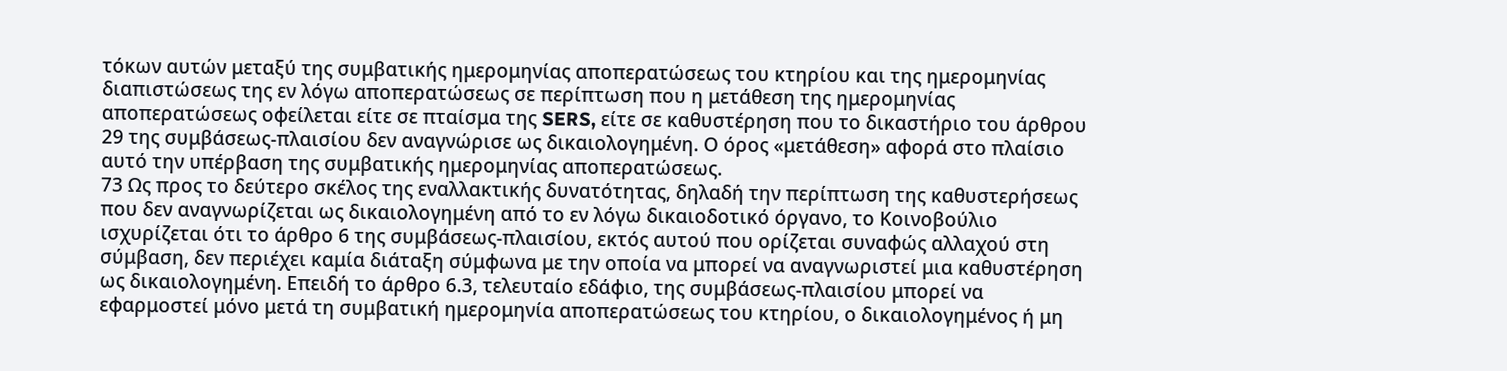τόκων αυτών μεταξύ της συμβατικής ημερομηνίας αποπερατώσεως του κτηρίου και της ημερομηνίας διαπιστώσεως της εν λόγω αποπερατώσεως σε περίπτωση που η μετάθεση της ημερομηνίας αποπερατώσεως οφείλεται είτε σε πταίσμα της SERS, είτε σε καθυστέρηση που το δικαστήριο του άρθρου 29 της συμβάσεως-πλαισίου δεν αναγνώρισε ως δικαιολογημένη. Ο όρος «μετάθεση» αφορά στο πλαίσιο αυτό την υπέρβαση της συμβατικής ημερομηνίας αποπερατώσεως.
73 Ως προς το δεύτερο σκέλος της εναλλακτικής δυνατότητας, δηλαδή την περίπτωση της καθυστερήσεως που δεν αναγνωρίζεται ως δικαιολογημένη από το εν λόγω δικαιοδοτικό όργανο, το Κοινοβούλιο ισχυρίζεται ότι το άρθρο 6 της συμβάσεως-πλαισίου, εκτός αυτού που ορίζεται συναφώς αλλαχού στη σύμβαση, δεν περιέχει καμία διάταξη σύμφωνα με την οποία να μπορεί να αναγνωριστεί μια καθυστέρηση ως δικαιολογημένη. Επειδή το άρθρο 6.3, τελευταίο εδάφιο, της συμβάσεως-πλαισίου μπορεί να εφαρμοστεί μόνο μετά τη συμβατική ημερομηνία αποπερατώσεως του κτηρίου, ο δικαιολογημένος ή μη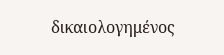δικαιολογημένος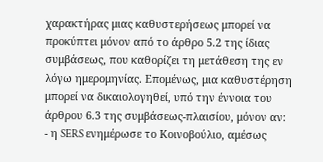χαρακτήρας μιας καθυστερήσεως μπορεί να προκύπτει μόνον από το άρθρο 5.2 της ίδιας συμβάσεως, που καθορίζει τη μετάθεση της εν λόγω ημερομηνίας. Επομένως, μια καθυστέρηση μπορεί να δικαιολογηθεί, υπό την έννοια του άρθρου 6.3 της συμβάσεως-πλαισίου, μόνον αν:
- η SERS ενημέρωσε το Κοινοβούλιο, αμέσως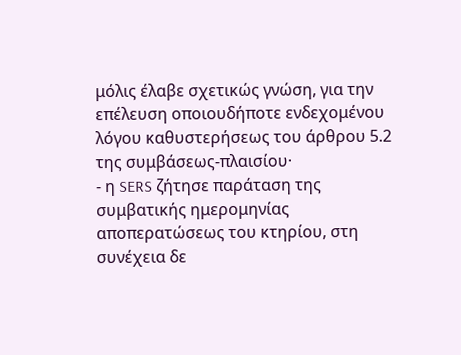μόλις έλαβε σχετικώς γνώση, για την επέλευση οποιουδήποτε ενδεχομένου λόγου καθυστερήσεως του άρθρου 5.2 της συμβάσεως-πλαισίου·
- η SERS ζήτησε παράταση της συμβατικής ημερομηνίας αποπερατώσεως του κτηρίου, στη συνέχεια δε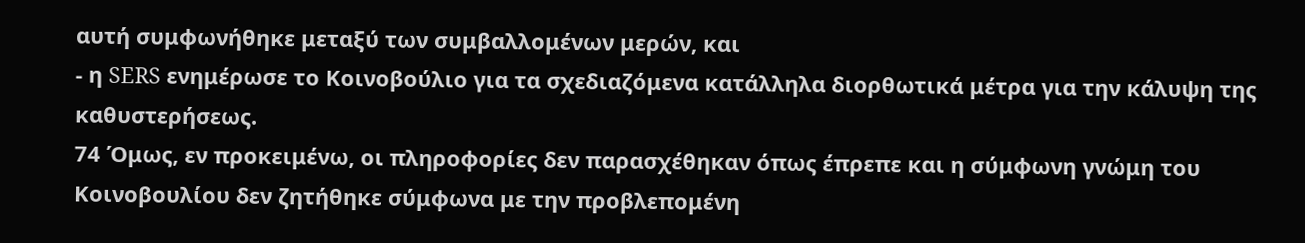αυτή συμφωνήθηκε μεταξύ των συμβαλλομένων μερών, και
- η SERS ενημέρωσε το Κοινοβούλιο για τα σχεδιαζόμενα κατάλληλα διορθωτικά μέτρα για την κάλυψη της καθυστερήσεως.
74 Όμως, εν προκειμένω, οι πληροφορίες δεν παρασχέθηκαν όπως έπρεπε και η σύμφωνη γνώμη του Κοινοβουλίου δεν ζητήθηκε σύμφωνα με την προβλεπομένη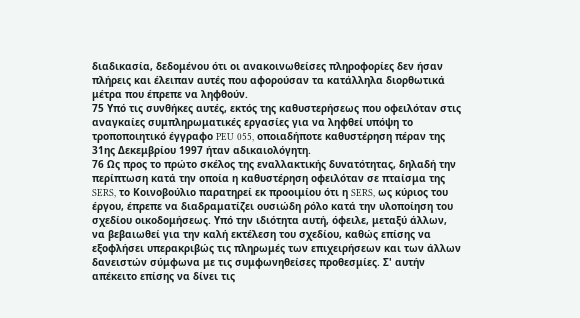διαδικασία, δεδομένου ότι οι ανακοινωθείσες πληροφορίες δεν ήσαν πλήρεις και έλειπαν αυτές που αφορούσαν τα κατάλληλα διορθωτικά μέτρα που έπρεπε να ληφθούν.
75 Υπό τις συνθήκες αυτές, εκτός της καθυστερήσεως που οφειλόταν στις αναγκαίες συμπληρωματικές εργασίες για να ληφθεί υπόψη το τροποποιητικό έγγραφο PEU 055, οποιαδήποτε καθυστέρηση πέραν της 31ης Δεκεμβρίου 1997 ήταν αδικαιολόγητη.
76 Ως προς το πρώτο σκέλος της εναλλακτικής δυνατότητας, δηλαδή την περίπτωση κατά την οποία η καθυστέρηση οφειλόταν σε πταίσμα της SERS, το Κοινοβούλιο παρατηρεί εκ προοιμίου ότι η SERS, ως κύριος του έργου, έπρεπε να διαδραματίζει ουσιώδη ρόλο κατά την υλοποίηση του σχεδίου οικοδομήσεως. Υπό την ιδιότητα αυτή, όφειλε, μεταξύ άλλων, να βεβαιωθεί για την καλή εκτέλεση του σχεδίου, καθώς επίσης να εξοφλήσει υπερακριβώς τις πληρωμές των επιχειρήσεων και των άλλων δανειστών σύμφωνα με τις συμφωνηθείσες προθεσμίες. Σ' αυτήν απέκειτο επίσης να δίνει τις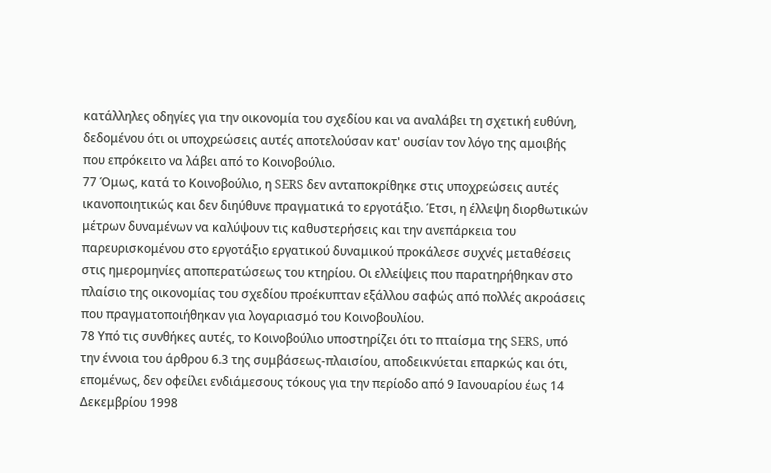κατάλληλες οδηγίες για την οικονομία του σχεδίου και να αναλάβει τη σχετική ευθύνη, δεδομένου ότι οι υποχρεώσεις αυτές αποτελούσαν κατ' ουσίαν τον λόγο της αμοιβής που επρόκειτο να λάβει από το Κοινοβούλιο.
77 Όμως, κατά το Κοινοβούλιο, η SERS δεν ανταποκρίθηκε στις υποχρεώσεις αυτές ικανοποιητικώς και δεν διηύθυνε πραγματικά το εργοτάξιο. Έτσι, η έλλεψη διορθωτικών μέτρων δυναμένων να καλύψουν τις καθυστερήσεις και την ανεπάρκεια του παρευρισκομένου στο εργοτάξιο εργατικού δυναμικού προκάλεσε συχνές μεταθέσεις στις ημερομηνίες αποπερατώσεως του κτηρίου. Οι ελλείψεις που παρατηρήθηκαν στο πλαίσιο της οικονομίας του σχεδίου προέκυπταν εξάλλου σαφώς από πολλές ακροάσεις που πραγματοποιήθηκαν για λογαριασμό του Κοινοβουλίου.
78 Υπό τις συνθήκες αυτές, το Κοινοβούλιο υποστηρίζει ότι το πταίσμα της SERS, υπό την έννοια του άρθρου 6.3 της συμβάσεως-πλαισίου, αποδεικνύεται επαρκώς και ότι, επομένως, δεν οφείλει ενδιάμεσους τόκους για την περίοδο από 9 Ιανουαρίου έως 14 Δεκεμβρίου 1998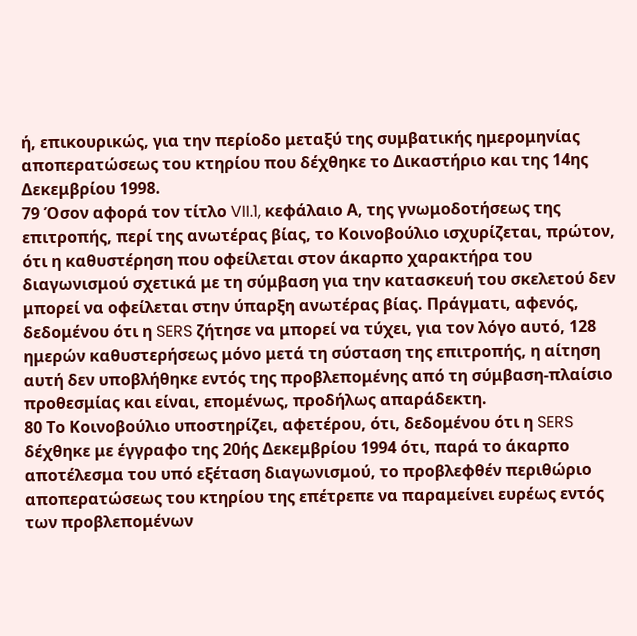ή, επικουρικώς, για την περίοδο μεταξύ της συμβατικής ημερομηνίας αποπερατώσεως του κτηρίου που δέχθηκε το Δικαστήριο και της 14ης Δεκεμβρίου 1998.
79 Όσον αφορά τον τίτλο VII.1, κεφάλαιο Α, της γνωμοδοτήσεως της επιτροπής, περί της ανωτέρας βίας, το Κοινοβούλιο ισχυρίζεται, πρώτον, ότι η καθυστέρηση που οφείλεται στον άκαρπο χαρακτήρα του διαγωνισμού σχετικά με τη σύμβαση για την κατασκευή του σκελετού δεν μπορεί να οφείλεται στην ύπαρξη ανωτέρας βίας. Πράγματι, αφενός, δεδομένου ότι η SERS ζήτησε να μπορεί να τύχει, για τον λόγο αυτό, 128 ημερών καθυστερήσεως μόνο μετά τη σύσταση της επιτροπής, η αίτηση αυτή δεν υποβλήθηκε εντός της προβλεπομένης από τη σύμβαση-πλαίσιο προθεσμίας και είναι, επομένως, προδήλως απαράδεκτη.
80 Το Κοινοβούλιο υποστηρίζει, αφετέρου, ότι, δεδομένου ότι η SERS δέχθηκε με έγγραφο της 20ής Δεκεμβρίου 1994 ότι, παρά το άκαρπο αποτέλεσμα του υπό εξέταση διαγωνισμού, το προβλεφθέν περιθώριο αποπερατώσεως του κτηρίου της επέτρεπε να παραμείνει ευρέως εντός των προβλεπομένων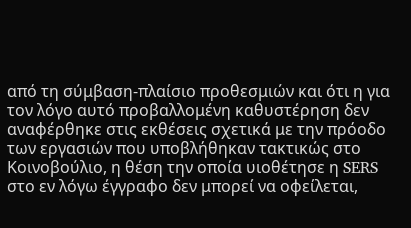από τη σύμβαση-πλαίσιο προθεσμιών και ότι η για τον λόγο αυτό προβαλλομένη καθυστέρηση δεν αναφέρθηκε στις εκθέσεις σχετικά με την πρόοδο των εργασιών που υποβλήθηκαν τακτικώς στο Κοινοβούλιο, η θέση την οποία υιοθέτησε η SERS στο εν λόγω έγγραφο δεν μπορεί να οφείλεται,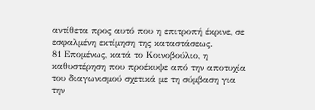αντίθετα προς αυτό που η επιτροπή έκρινε, σε εσφαλμένη εκτίμηση της καταστάσεως.
81 Επομένως, κατά το Κοινοβούλιο, η καθυστέρηση που προέκυψε από την αποτυχία του διαγωνισμού σχετικά με τη σύμβαση για την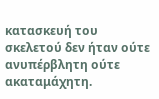κατασκευή του σκελετού δεν ήταν ούτε ανυπέρβλητη ούτε ακαταμάχητη.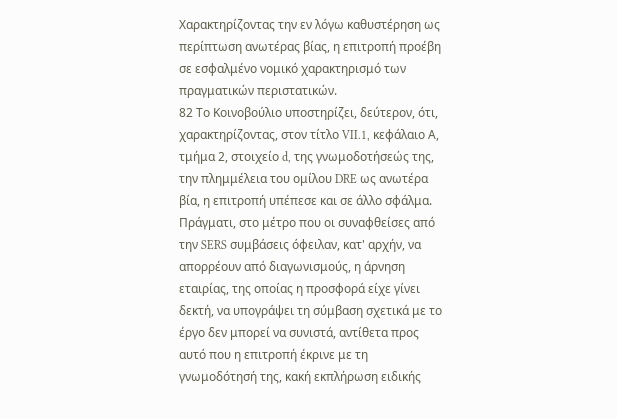Χαρακτηρίζοντας την εν λόγω καθυστέρηση ως περίπτωση ανωτέρας βίας, η επιτροπή προέβη σε εσφαλμένο νομικό χαρακτηρισμό των πραγματικών περιστατικών.
82 Το Κοινοβούλιο υποστηρίζει, δεύτερον, ότι, χαρακτηρίζοντας, στον τίτλο VII.1, κεφάλαιο Α, τμήμα 2, στοιχείο d, της γνωμοδοτήσεώς της, την πλημμέλεια του ομίλου DRE ως ανωτέρα βία, η επιτροπή υπέπεσε και σε άλλο σφάλμα. Πράγματι, στο μέτρο που οι συναφθείσες από την SERS συμβάσεις όφειλαν, κατ' αρχήν, να απορρέουν από διαγωνισμούς, η άρνηση εταιρίας, της οποίας η προσφορά είχε γίνει δεκτή, να υπογράψει τη σύμβαση σχετικά με το έργο δεν μπορεί να συνιστά, αντίθετα προς αυτό που η επιτροπή έκρινε με τη γνωμοδότησή της, κακή εκπλήρωση ειδικής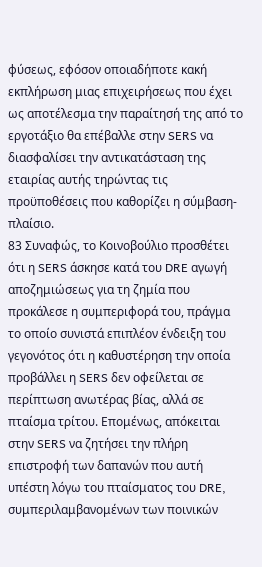φύσεως, εφόσον οποιαδήποτε κακή εκπλήρωση μιας επιχειρήσεως που έχει ως αποτέλεσμα την παραίτησή της από το εργοτάξιο θα επέβαλλε στην SERS να διασφαλίσει την αντικατάσταση της εταιρίας αυτής τηρώντας τις προϋποθέσεις που καθορίζει η σύμβαση-πλαίσιο.
83 Συναφώς, το Κοινοβούλιο προσθέτει ότι η SERS άσκησε κατά του DRE αγωγή αποζημιώσεως για τη ζημία που προκάλεσε η συμπεριφορά του, πράγμα το οποίο συνιστά επιπλέον ένδειξη του γεγονότος ότι η καθυστέρηση την οποία προβάλλει η SERS δεν οφείλεται σε περίπτωση ανωτέρας βίας, αλλά σε πταίσμα τρίτου. Επομένως, απόκειται στην SERS να ζητήσει την πλήρη επιστροφή των δαπανών που αυτή υπέστη λόγω του πταίσματος του DRE, συμπεριλαμβανομένων των ποινικών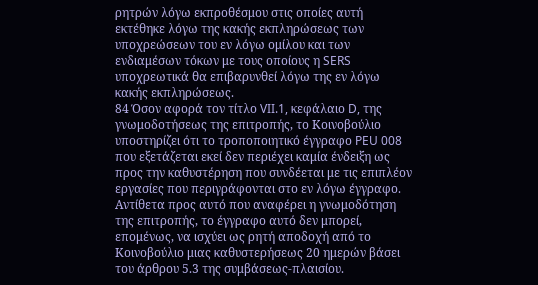ρητρών λόγω εκπροθέσμου στις οποίες αυτή εκτέθηκε λόγω της κακής εκπληρώσεως των υποχρεώσεων του εν λόγω ομίλου και των ενδιαμέσων τόκων με τους οποίους η SERS υποχρεωτικά θα επιβαρυνθεί λόγω της εν λόγω κακής εκπληρώσεως.
84 Όσον αφορά τον τίτλο VII.1, κεφάλαιο D, της γνωμοδοτήσεως της επιτροπής, το Κοινοβούλιο υποστηρίζει ότι το τροποποιητικό έγγραφο PEU 008 που εξετάζεται εκεί δεν περιέχει καμία ένδειξη ως προς την καθυστέρηση που συνδέεται με τις επιπλέον εργασίες που περιγράφονται στο εν λόγω έγγραφο. Αντίθετα προς αυτό που αναφέρει η γνωμοδότηση της επιτροπής, το έγγραφο αυτό δεν μπορεί, επομένως, να ισχύει ως ρητή αποδοχή από το Κοινοβούλιο μιας καθυστερήσεως 20 ημερών βάσει του άρθρου 5.3 της συμβάσεως-πλαισίου.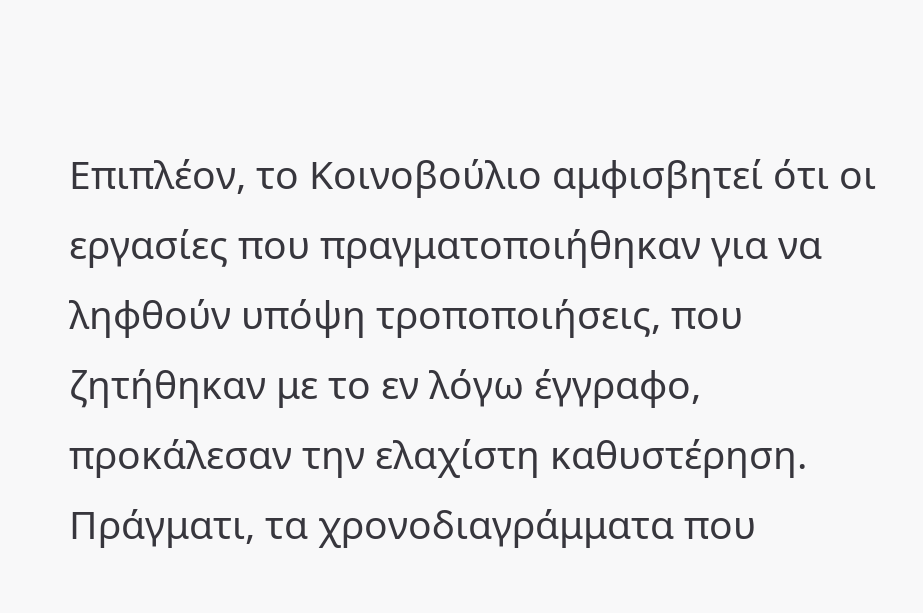Επιπλέον, το Κοινοβούλιο αμφισβητεί ότι οι εργασίες που πραγματοποιήθηκαν για να ληφθούν υπόψη τροποποιήσεις, που ζητήθηκαν με το εν λόγω έγγραφο, προκάλεσαν την ελαχίστη καθυστέρηση. Πράγματι, τα χρονοδιαγράμματα που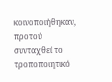κοινοποιήθηκαν, προτού συνταχθεί το τροποποιητικό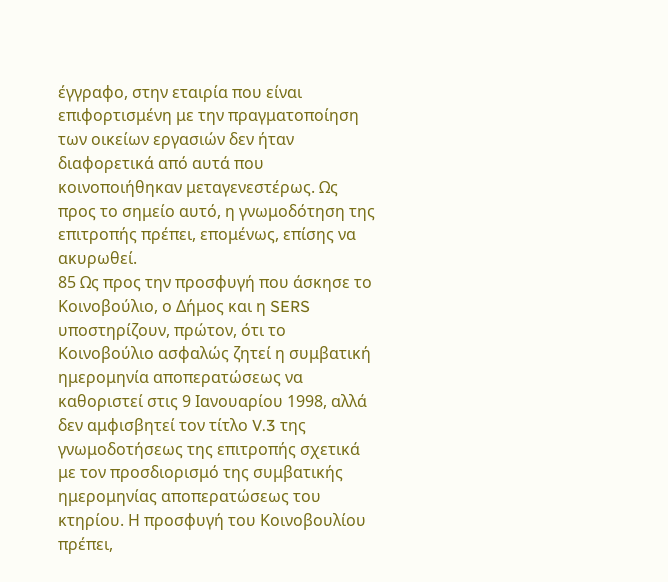έγγραφο, στην εταιρία που είναι επιφορτισμένη με την πραγματοποίηση των οικείων εργασιών δεν ήταν διαφορετικά από αυτά που κοινοποιήθηκαν μεταγενεστέρως. Ως προς το σημείο αυτό, η γνωμοδότηση της επιτροπής πρέπει, επομένως, επίσης να ακυρωθεί.
85 Ως προς την προσφυγή που άσκησε το Κοινοβούλιο, ο Δήμος και η SERS υποστηρίζουν, πρώτον, ότι το Κοινοβούλιο ασφαλώς ζητεί η συμβατική ημερομηνία αποπερατώσεως να καθοριστεί στις 9 Ιανουαρίου 1998, αλλά δεν αμφισβητεί τον τίτλο V.3 της γνωμοδοτήσεως της επιτροπής σχετικά με τον προσδιορισμό της συμβατικής ημερομηνίας αποπερατώσεως του κτηρίου. Η προσφυγή του Κοινοβουλίου πρέπει,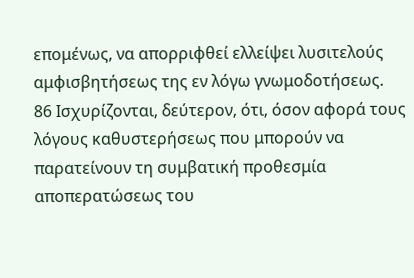επομένως, να απορριφθεί ελλείψει λυσιτελούς αμφισβητήσεως της εν λόγω γνωμοδοτήσεως.
86 Ισχυρίζονται, δεύτερον, ότι, όσον αφορά τους λόγους καθυστερήσεως που μπορούν να παρατείνουν τη συμβατική προθεσμία αποπερατώσεως του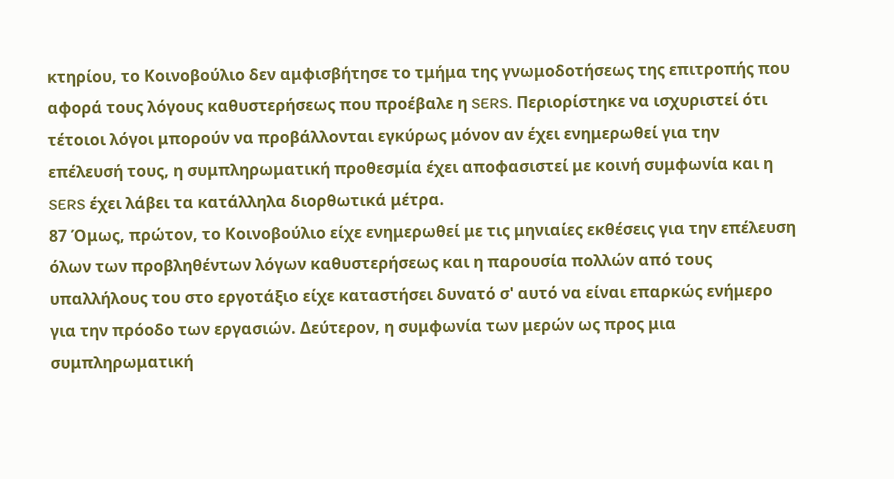κτηρίου, το Κοινοβούλιο δεν αμφισβήτησε το τμήμα της γνωμοδοτήσεως της επιτροπής που αφορά τους λόγους καθυστερήσεως που προέβαλε η SERS. Περιορίστηκε να ισχυριστεί ότι τέτοιοι λόγοι μπορούν να προβάλλονται εγκύρως μόνον αν έχει ενημερωθεί για την επέλευσή τους, η συμπληρωματική προθεσμία έχει αποφασιστεί με κοινή συμφωνία και η SERS έχει λάβει τα κατάλληλα διορθωτικά μέτρα.
87 Όμως, πρώτον, το Κοινοβούλιο είχε ενημερωθεί με τις μηνιαίες εκθέσεις για την επέλευση όλων των προβληθέντων λόγων καθυστερήσεως και η παρουσία πολλών από τους υπαλλήλους του στο εργοτάξιο είχε καταστήσει δυνατό σ' αυτό να είναι επαρκώς ενήμερο για την πρόοδο των εργασιών. Δεύτερον, η συμφωνία των μερών ως προς μια συμπληρωματική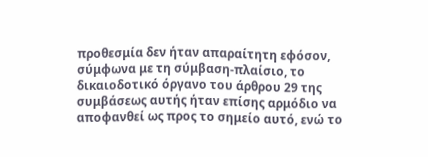προθεσμία δεν ήταν απαραίτητη εφόσον, σύμφωνα με τη σύμβαση-πλαίσιο, το δικαιοδοτικό όργανο του άρθρου 29 της συμβάσεως αυτής ήταν επίσης αρμόδιο να αποφανθεί ως προς το σημείο αυτό, ενώ το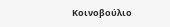Κοινοβούλιο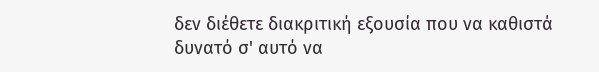δεν διέθετε διακριτική εξουσία που να καθιστά δυνατό σ' αυτό να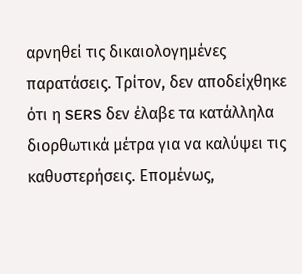αρνηθεί τις δικαιολογημένες παρατάσεις. Τρίτον, δεν αποδείχθηκε ότι η SERS δεν έλαβε τα κατάλληλα διορθωτικά μέτρα για να καλύψει τις καθυστερήσεις. Επομένως,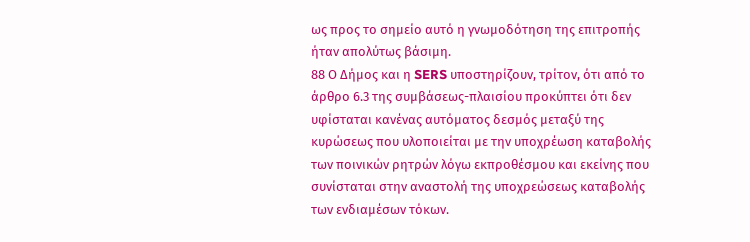ως προς το σημείο αυτό η γνωμοδότηση της επιτροπής ήταν απολύτως βάσιμη.
88 Ο Δήμος και η SERS υποστηρίζουν, τρίτον, ότι από το άρθρο 6.3 της συμβάσεως-πλαισίου προκύπτει ότι δεν υφίσταται κανένας αυτόματος δεσμός μεταξύ της κυρώσεως που υλοποιείται με την υποχρέωση καταβολής των ποινικών ρητρών λόγω εκπροθέσμου και εκείνης που συνίσταται στην αναστολή της υποχρεώσεως καταβολής των ενδιαμέσων τόκων.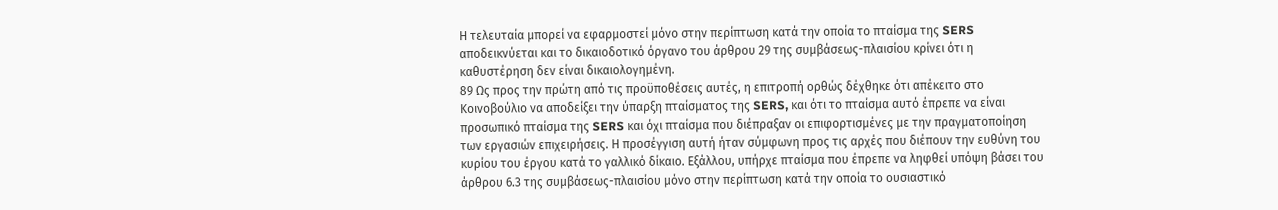Η τελευταία μπορεί να εφαρμοστεί μόνο στην περίπτωση κατά την οποία το πταίσμα της SERS αποδεικνύεται και το δικαιοδοτικό όργανο του άρθρου 29 της συμβάσεως-πλαισίου κρίνει ότι η καθυστέρηση δεν είναι δικαιολογημένη.
89 Ως προς την πρώτη από τις προϋποθέσεις αυτές, η επιτροπή ορθώς δέχθηκε ότι απέκειτο στο Κοινοβούλιο να αποδείξει την ύπαρξη πταίσματος της SERS, και ότι το πταίσμα αυτό έπρεπε να είναι προσωπικό πταίσμα της SERS και όχι πταίσμα που διέπραξαν οι επιφορτισμένες με την πραγματοποίηση των εργασιών επιχειρήσεις. Η προσέγγιση αυτή ήταν σύμφωνη προς τις αρχές που διέπουν την ευθύνη του κυρίου του έργου κατά το γαλλικό δίκαιο. Εξάλλου, υπήρχε πταίσμα που έπρεπε να ληφθεί υπόψη βάσει του άρθρου 6.3 της συμβάσεως-πλαισίου μόνο στην περίπτωση κατά την οποία το ουσιαστικό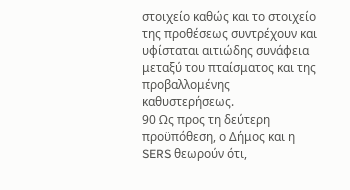στοιχείο καθώς και το στοιχείο της προθέσεως συντρέχουν και υφίσταται αιτιώδης συνάφεια μεταξύ του πταίσματος και της προβαλλομένης καθυστερήσεως.
90 Ως προς τη δεύτερη προϋπόθεση, ο Δήμος και η SERS θεωρούν ότι,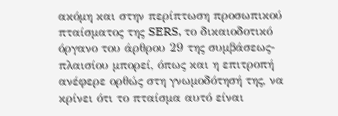ακόμη και στην περίπτωση προσωπικού πταίσματος της SERS, το δικαιοδοτικό όργανο του άρθρου 29 της συμβάσεως-πλαισίου μπορεί, όπως και η επιτροπή ανέφερε ορθώς στη γνωμοδότησή της, να κρίνει ότι το πταίσμα αυτό είναι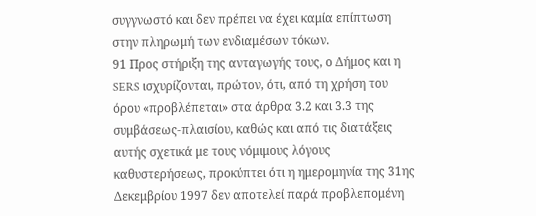συγγνωστό και δεν πρέπει να έχει καμία επίπτωση στην πληρωμή των ενδιαμέσων τόκων.
91 Προς στήριξη της ανταγωγής τους, ο Δήμος και η SERS ισχυρίζονται, πρώτον, ότι, από τη χρήση του όρου «προβλέπεται» στα άρθρα 3.2 και 3.3 της συμβάσεως-πλαισίου, καθώς και από τις διατάξεις αυτής σχετικά με τους νόμιμους λόγους καθυστερήσεως, προκύπτει ότι η ημερομηνία της 31ης Δεκεμβρίου 1997 δεν αποτελεί παρά προβλεπομένη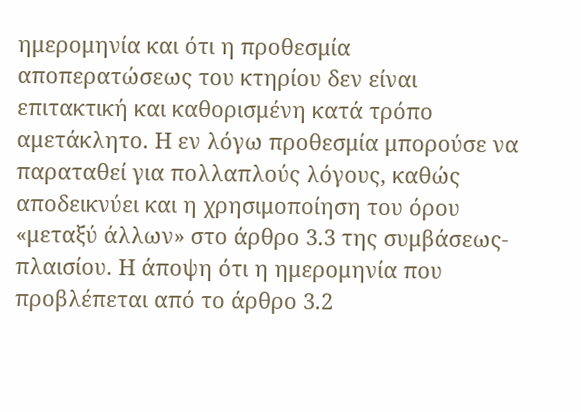ημερομηνία και ότι η προθεσμία αποπερατώσεως του κτηρίου δεν είναι επιτακτική και καθορισμένη κατά τρόπο αμετάκλητο. Η εν λόγω προθεσμία μπορούσε να παραταθεί για πολλαπλούς λόγους, καθώς αποδεικνύει και η χρησιμοποίηση του όρου «μεταξύ άλλων» στο άρθρο 3.3 της συμβάσεως-πλαισίου. Η άποψη ότι η ημερομηνία που προβλέπεται από το άρθρο 3.2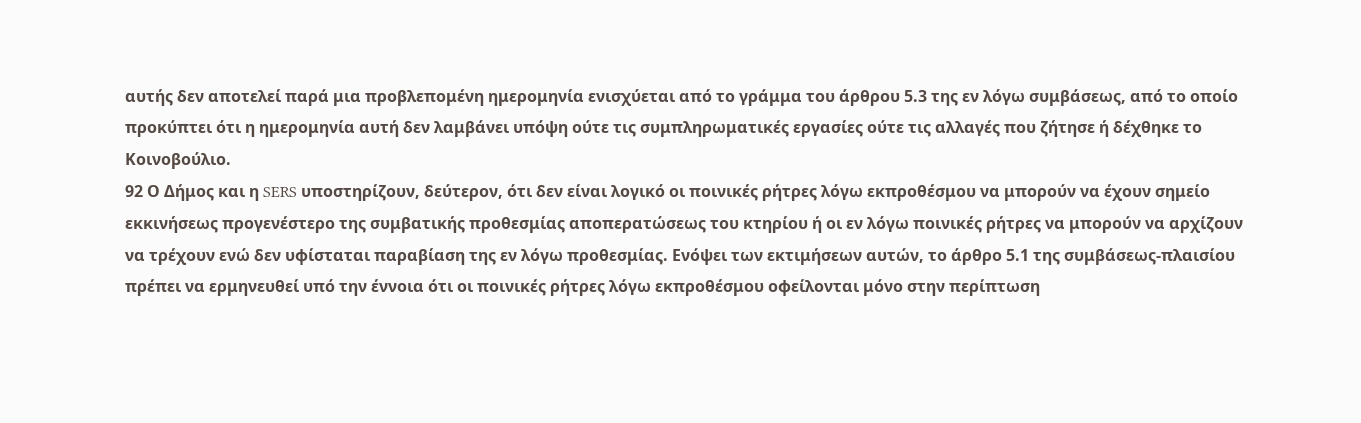αυτής δεν αποτελεί παρά μια προβλεπομένη ημερομηνία ενισχύεται από το γράμμα του άρθρου 5.3 της εν λόγω συμβάσεως, από το οποίο προκύπτει ότι η ημερομηνία αυτή δεν λαμβάνει υπόψη ούτε τις συμπληρωματικές εργασίες ούτε τις αλλαγές που ζήτησε ή δέχθηκε το Κοινοβούλιο.
92 Ο Δήμος και η SERS υποστηρίζουν, δεύτερον, ότι δεν είναι λογικό οι ποινικές ρήτρες λόγω εκπροθέσμου να μπορούν να έχουν σημείο εκκινήσεως προγενέστερο της συμβατικής προθεσμίας αποπερατώσεως του κτηρίου ή οι εν λόγω ποινικές ρήτρες να μπορούν να αρχίζουν να τρέχουν ενώ δεν υφίσταται παραβίαση της εν λόγω προθεσμίας. Ενόψει των εκτιμήσεων αυτών, το άρθρο 5.1 της συμβάσεως-πλαισίου πρέπει να ερμηνευθεί υπό την έννοια ότι οι ποινικές ρήτρες λόγω εκπροθέσμου οφείλονται μόνο στην περίπτωση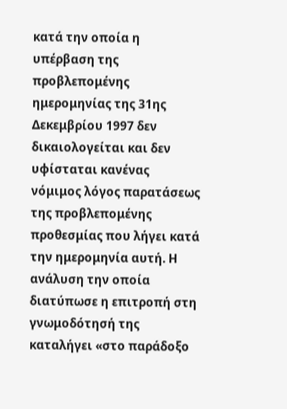κατά την οποία η υπέρβαση της προβλεπομένης ημερομηνίας της 31ης Δεκεμβρίου 1997 δεν δικαιολογείται και δεν υφίσταται κανένας νόμιμος λόγος παρατάσεως της προβλεπομένης προθεσμίας που λήγει κατά την ημερομηνία αυτή. Η ανάλυση την οποία διατύπωσε η επιτροπή στη γνωμοδότησή της καταλήγει «στο παράδοξο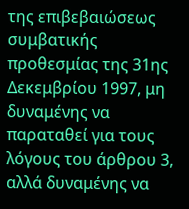της επιβεβαιώσεως συμβατικής προθεσμίας της 31ης Δεκεμβρίου 1997, μη δυναμένης να παραταθεί για τους λόγους του άρθρου 3, αλλά δυναμένης να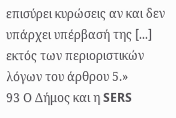επισύρει κυρώσεις αν και δεν υπάρχει υπέρβασή της [...] εκτός των περιοριστικών λόγων του άρθρου 5.»
93 Ο Δήμος και η SERS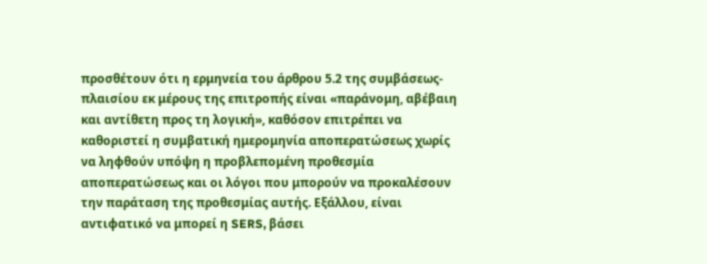προσθέτουν ότι η ερμηνεία του άρθρου 5.2 της συμβάσεως-πλαισίου εκ μέρους της επιτροπής είναι «παράνομη, αβέβαιη και αντίθετη προς τη λογική», καθόσον επιτρέπει να καθοριστεί η συμβατική ημερομηνία αποπερατώσεως χωρίς να ληφθούν υπόψη η προβλεπομένη προθεσμία αποπερατώσεως και οι λόγοι που μπορούν να προκαλέσουν την παράταση της προθεσμίας αυτής. Εξάλλου, είναι αντιφατικό να μπορεί η SERS, βάσει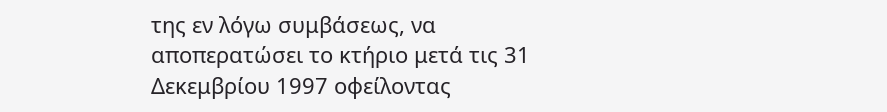της εν λόγω συμβάσεως, να αποπερατώσει το κτήριο μετά τις 31 Δεκεμβρίου 1997 οφείλοντας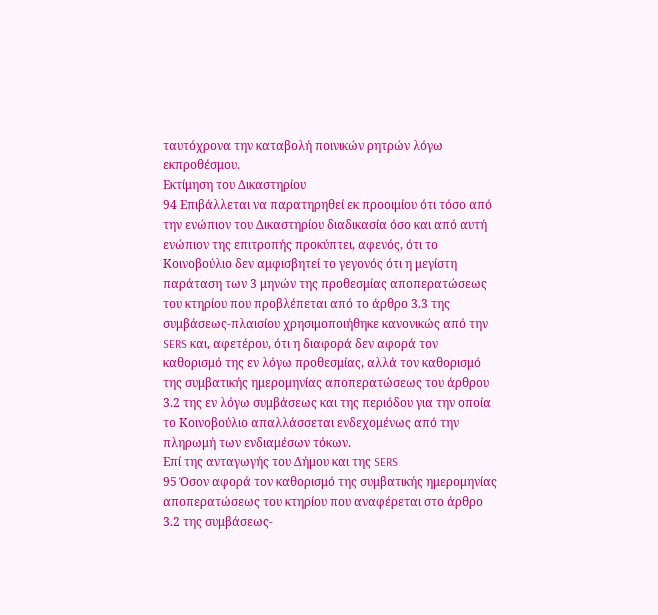ταυτόχρονα την καταβολή ποινικών ρητρών λόγω εκπροθέσμου.
Εκτίμηση του Δικαστηρίου
94 Επιβάλλεται να παρατηρηθεί εκ προοιμίου ότι τόσο από την ενώπιον του Δικαστηρίου διαδικασία όσο και από αυτή ενώπιον της επιτροπής προκύπτει, αφενός, ότι το Κοινοβούλιο δεν αμφισβητεί το γεγονός ότι η μεγίστη παράταση των 3 μηνών της προθεσμίας αποπερατώσεως του κτηρίου που προβλέπεται από το άρθρο 3.3 της συμβάσεως-πλαισίου χρησιμοποιήθηκε κανονικώς από την SERS και, αφετέρου, ότι η διαφορά δεν αφορά τον καθορισμό της εν λόγω προθεσμίας, αλλά τον καθορισμό της συμβατικής ημερομηνίας αποπερατώσεως του άρθρου 3.2 της εν λόγω συμβάσεως και της περιόδου για την οποία το Κοινοβούλιο απαλλάσσεται ενδεχομένως από την πληρωμή των ενδιαμέσων τόκων.
Επί της ανταγωγής του Δήμου και της SERS
95 Όσον αφορά τον καθορισμό της συμβατικής ημερομηνίας αποπερατώσεως του κτηρίου που αναφέρεται στο άρθρο 3.2 της συμβάσεως-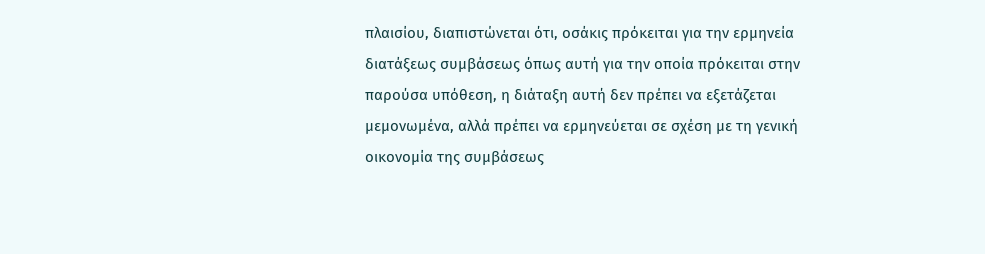πλαισίου, διαπιστώνεται ότι, οσάκις πρόκειται για την ερμηνεία διατάξεως συμβάσεως όπως αυτή για την οποία πρόκειται στην παρούσα υπόθεση, η διάταξη αυτή δεν πρέπει να εξετάζεται μεμονωμένα, αλλά πρέπει να ερμηνεύεται σε σχέση με τη γενική οικονομία της συμβάσεως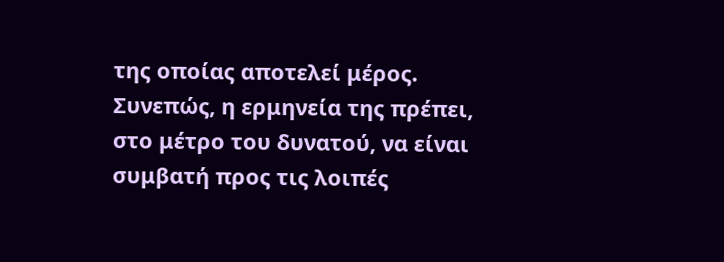της οποίας αποτελεί μέρος. Συνεπώς, η ερμηνεία της πρέπει, στο μέτρο του δυνατού, να είναι συμβατή προς τις λοιπές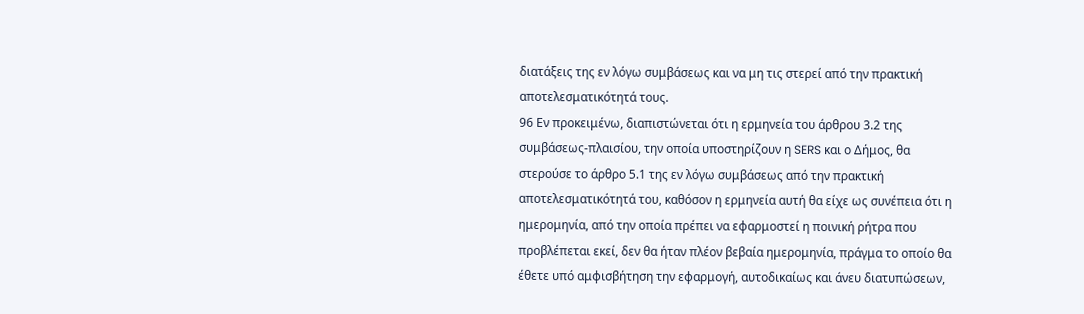διατάξεις της εν λόγω συμβάσεως και να μη τις στερεί από την πρακτική αποτελεσματικότητά τους.
96 Εν προκειμένω, διαπιστώνεται ότι η ερμηνεία του άρθρου 3.2 της συμβάσεως-πλαισίου, την οποία υποστηρίζουν η SERS και ο Δήμος, θα στερούσε το άρθρο 5.1 της εν λόγω συμβάσεως από την πρακτική αποτελεσματικότητά του, καθόσον η ερμηνεία αυτή θα είχε ως συνέπεια ότι η ημερομηνία, από την οποία πρέπει να εφαρμοστεί η ποινική ρήτρα που προβλέπεται εκεί, δεν θα ήταν πλέον βεβαία ημερομηνία, πράγμα το οποίο θα έθετε υπό αμφισβήτηση την εφαρμογή, αυτοδικαίως και άνευ διατυπώσεων,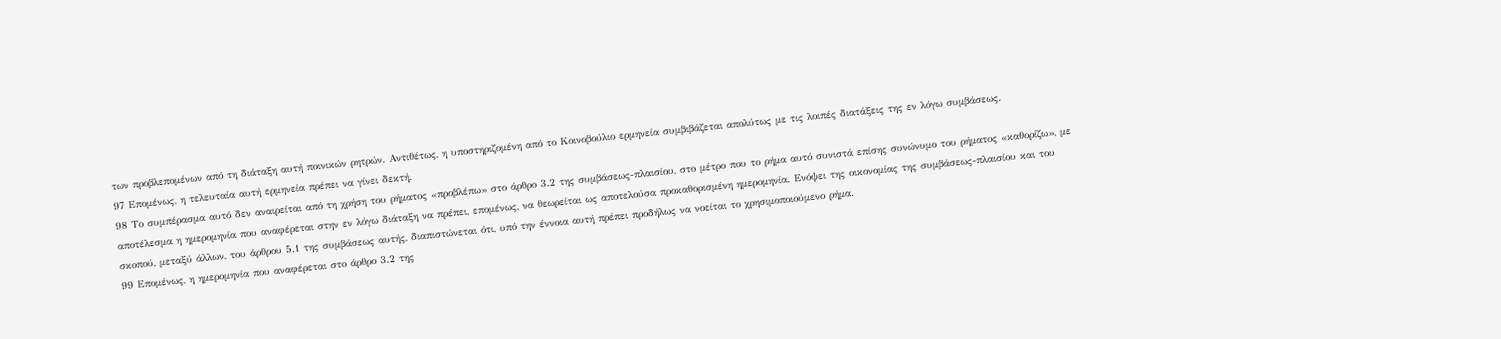των προβλεπομένων από τη διάταξη αυτή ποινικών ρητρών. Αντιθέτως, η υποστηριζομένη από το Κοινοβούλιο ερμηνεία συμβιβάζεται απολύτως με τις λοιπές διατάξεις της εν λόγω συμβάσεως.
97 Επομένως, η τελευταία αυτή ερμηνεία πρέπει να γίνει δεκτή.
98 Το συμπέρασμα αυτό δεν αναιρείται από τη χρήση του ρήματος «προβλέπω» στο άρθρο 3.2 της συμβάσεως-πλαισίου, στο μέτρο που το ρήμα αυτό συνιστά επίσης συνώνυμο του ρήματος «καθορίζω», με αποτέλεσμα η ημερομηνία που αναφέρεται στην εν λόγω διάταξη να πρέπει, επομένως, να θεωρείται ως αποτελούσα προκαθορισμένη ημερομηνία. Ενόψει της οικονομίας της συμβάσεως-πλαισίου και του σκοπού, μεταξύ άλλων, του άρθρου 5.1 της συμβάσεως αυτής, διαπιστώνεται ότι, υπό την έννοια αυτή πρέπει προδήλως να νοείται το χρησιμοποιούμενο ρήμα.
99 Επομένως, η ημερομηνία που αναφέρεται στο άρθρο 3.2 της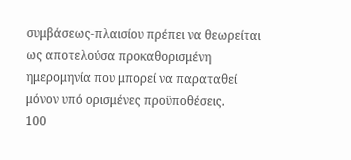συμβάσεως-πλαισίου πρέπει να θεωρείται ως αποτελούσα προκαθορισμένη ημερομηνία που μπορεί να παραταθεί μόνον υπό ορισμένες προϋποθέσεις.
100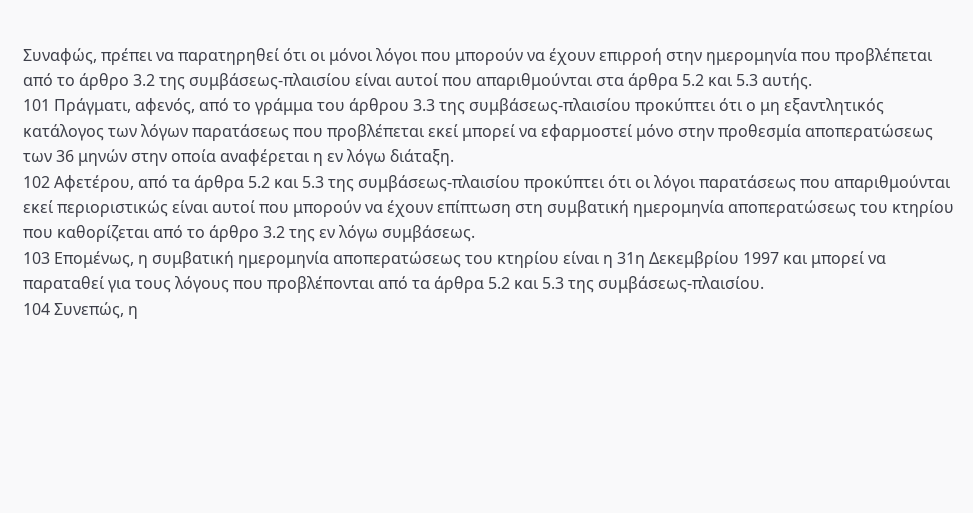Συναφώς, πρέπει να παρατηρηθεί ότι οι μόνοι λόγοι που μπορούν να έχουν επιρροή στην ημερομηνία που προβλέπεται από το άρθρο 3.2 της συμβάσεως-πλαισίου είναι αυτοί που απαριθμούνται στα άρθρα 5.2 και 5.3 αυτής.
101 Πράγματι, αφενός, από το γράμμα του άρθρου 3.3 της συμβάσεως-πλαισίου προκύπτει ότι ο μη εξαντλητικός κατάλογος των λόγων παρατάσεως που προβλέπεται εκεί μπορεί να εφαρμοστεί μόνο στην προθεσμία αποπερατώσεως των 36 μηνών στην οποία αναφέρεται η εν λόγω διάταξη.
102 Αφετέρου, από τα άρθρα 5.2 και 5.3 της συμβάσεως-πλαισίου προκύπτει ότι οι λόγοι παρατάσεως που απαριθμούνται εκεί περιοριστικώς είναι αυτοί που μπορούν να έχουν επίπτωση στη συμβατική ημερομηνία αποπερατώσεως του κτηρίου που καθορίζεται από το άρθρο 3.2 της εν λόγω συμβάσεως.
103 Επομένως, η συμβατική ημερομηνία αποπερατώσεως του κτηρίου είναι η 31η Δεκεμβρίου 1997 και μπορεί να παραταθεί για τους λόγους που προβλέπονται από τα άρθρα 5.2 και 5.3 της συμβάσεως-πλαισίου.
104 Συνεπώς, η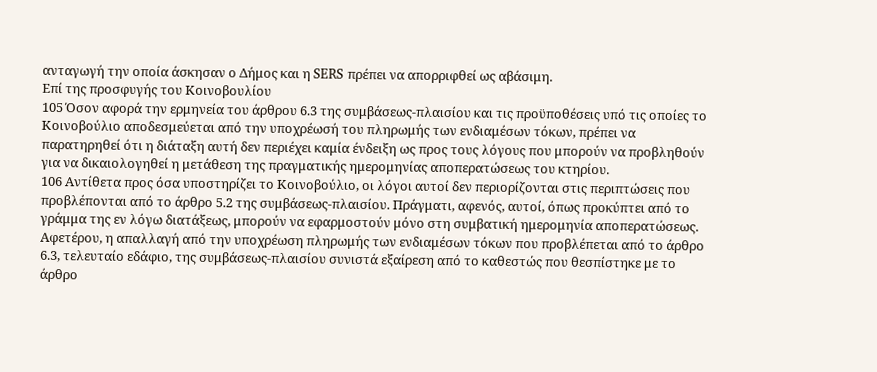ανταγωγή την οποία άσκησαν ο Δήμος και η SERS πρέπει να απορριφθεί ως αβάσιμη.
Επί της προσφυγής του Κοινοβουλίου
105 Όσον αφορά την ερμηνεία του άρθρου 6.3 της συμβάσεως-πλαισίου και τις προϋποθέσεις υπό τις οποίες το Κοινοβούλιο αποδεσμεύεται από την υποχρέωσή του πληρωμής των ενδιαμέσων τόκων, πρέπει να παρατηρηθεί ότι η διάταξη αυτή δεν περιέχει καμία ένδειξη ως προς τους λόγους που μπορούν να προβληθούν για να δικαιολογηθεί η μετάθεση της πραγματικής ημερομηνίας αποπερατώσεως του κτηρίου.
106 Αντίθετα προς όσα υποστηρίζει το Κοινοβούλιο, οι λόγοι αυτοί δεν περιορίζονται στις περιπτώσεις που προβλέπονται από το άρθρο 5.2 της συμβάσεως-πλαισίου. Πράγματι, αφενός, αυτοί, όπως προκύπτει από το γράμμα της εν λόγω διατάξεως, μπορούν να εφαρμοστούν μόνο στη συμβατική ημερομηνία αποπερατώσεως. Αφετέρου, η απαλλαγή από την υποχρέωση πληρωμής των ενδιαμέσων τόκων που προβλέπεται από το άρθρο 6.3, τελευταίο εδάφιο, της συμβάσεως-πλαισίου συνιστά εξαίρεση από το καθεστώς που θεσπίστηκε με το άρθρο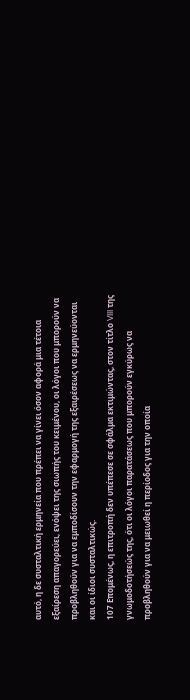αυτό, η δε συσταλτική ερμηνεία που πρέπει να γίνει όσον αφορά μια τέτοια εξαίρεση απαγορεύει, ενόψει της σιωπής του κειμένου, οι λόγοι που μπορούν να προβληθούν για να εμποδίσουν την εφαρμογή της εξαιρέσεως να ερμηνεύονται και οι ίδιοι συσταλτικώς.
107 Επομένως, η επιτροπή δεν υπέπεσε σε σφάλμα εκτιμώντας, στον τίτλο VIII της γνωμοδοτήσεώς της, ότι οι λόγοι παρατάσεως που μπορούν εγκύρως να προβληθούν για να μειωθεί η περίοδος για την οποία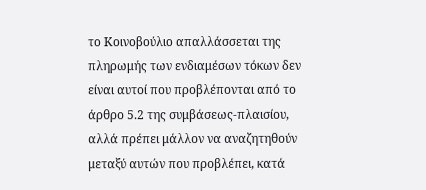το Κοινοβούλιο απαλλάσσεται της πληρωμής των ενδιαμέσων τόκων δεν είναι αυτοί που προβλέπονται από το άρθρο 5.2 της συμβάσεως-πλαισίου, αλλά πρέπει μάλλον να αναζητηθούν μεταξύ αυτών που προβλέπει, κατά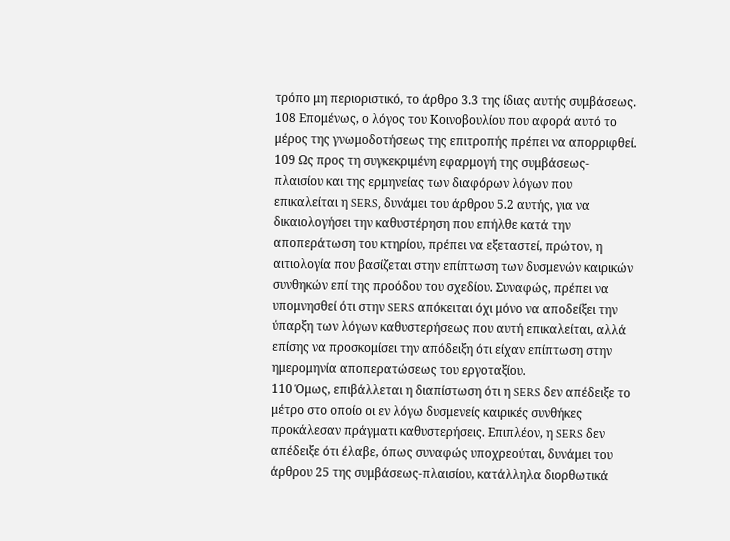τρόπο μη περιοριστικό, το άρθρο 3.3 της ίδιας αυτής συμβάσεως.
108 Επομένως, ο λόγος του Κοινοβουλίου που αφορά αυτό το μέρος της γνωμοδοτήσεως της επιτροπής πρέπει να απορριφθεί.
109 Ως προς τη συγκεκριμένη εφαρμογή της συμβάσεως-πλαισίου και της ερμηνείας των διαφόρων λόγων που επικαλείται η SERS, δυνάμει του άρθρου 5.2 αυτής, για να δικαιολογήσει την καθυστέρηση που επήλθε κατά την αποπεράτωση του κτηρίου, πρέπει να εξεταστεί, πρώτον, η αιτιολογία που βασίζεται στην επίπτωση των δυσμενών καιρικών συνθηκών επί της προόδου του σχεδίου. Συναφώς, πρέπει να υπομνησθεί ότι στην SERS απόκειται όχι μόνο να αποδείξει την ύπαρξη των λόγων καθυστερήσεως που αυτή επικαλείται, αλλά επίσης να προσκομίσει την απόδειξη ότι είχαν επίπτωση στην ημερομηνία αποπερατώσεως του εργοταξίου.
110 Όμως, επιβάλλεται η διαπίστωση ότι η SERS δεν απέδειξε το μέτρο στο οποίο οι εν λόγω δυσμενείς καιρικές συνθήκες προκάλεσαν πράγματι καθυστερήσεις. Επιπλέον, η SERS δεν απέδειξε ότι έλαβε, όπως συναφώς υποχρεούται, δυνάμει του άρθρου 25 της συμβάσεως-πλαισίου, κατάλληλα διορθωτικά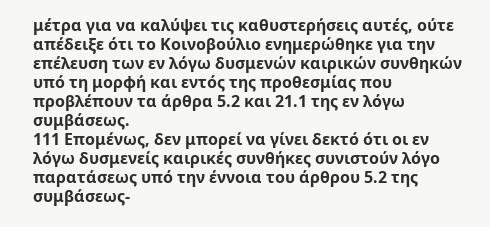μέτρα για να καλύψει τις καθυστερήσεις αυτές, ούτε απέδειξε ότι το Κοινοβούλιο ενημερώθηκε για την επέλευση των εν λόγω δυσμενών καιρικών συνθηκών υπό τη μορφή και εντός της προθεσμίας που προβλέπουν τα άρθρα 5.2 και 21.1 της εν λόγω συμβάσεως.
111 Επομένως, δεν μπορεί να γίνει δεκτό ότι οι εν λόγω δυσμενείς καιρικές συνθήκες συνιστούν λόγο παρατάσεως υπό την έννοια του άρθρου 5.2 της συμβάσεως-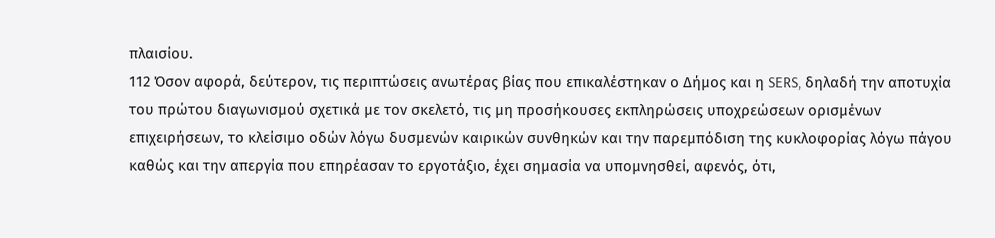πλαισίου.
112 Όσον αφορά, δεύτερον, τις περιπτώσεις ανωτέρας βίας που επικαλέστηκαν ο Δήμος και η SERS, δηλαδή την αποτυχία του πρώτου διαγωνισμού σχετικά με τον σκελετό, τις μη προσήκουσες εκπληρώσεις υποχρεώσεων ορισμένων επιχειρήσεων, το κλείσιμο οδών λόγω δυσμενών καιρικών συνθηκών και την παρεμπόδιση της κυκλοφορίας λόγω πάγου καθώς και την απεργία που επηρέασαν το εργοτάξιο, έχει σημασία να υπομνησθεί, αφενός, ότι,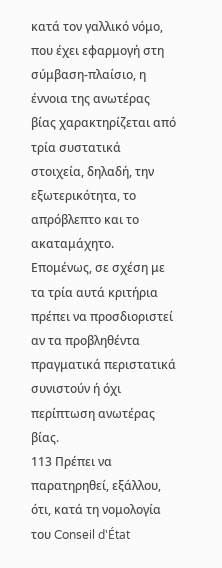κατά τον γαλλικό νόμο, που έχει εφαρμογή στη σύμβαση-πλαίσιο, η έννοια της ανωτέρας βίας χαρακτηρίζεται από τρία συστατικά στοιχεία, δηλαδή, την εξωτερικότητα, το απρόβλεπτο και το ακαταμάχητο. Επομένως, σε σχέση με τα τρία αυτά κριτήρια πρέπει να προσδιοριστεί αν τα προβληθέντα πραγματικά περιστατικά συνιστούν ή όχι περίπτωση ανωτέρας βίας.
113 Πρέπει να παρατηρηθεί, εξάλλου, ότι, κατά τη νομολογία του Conseil d'État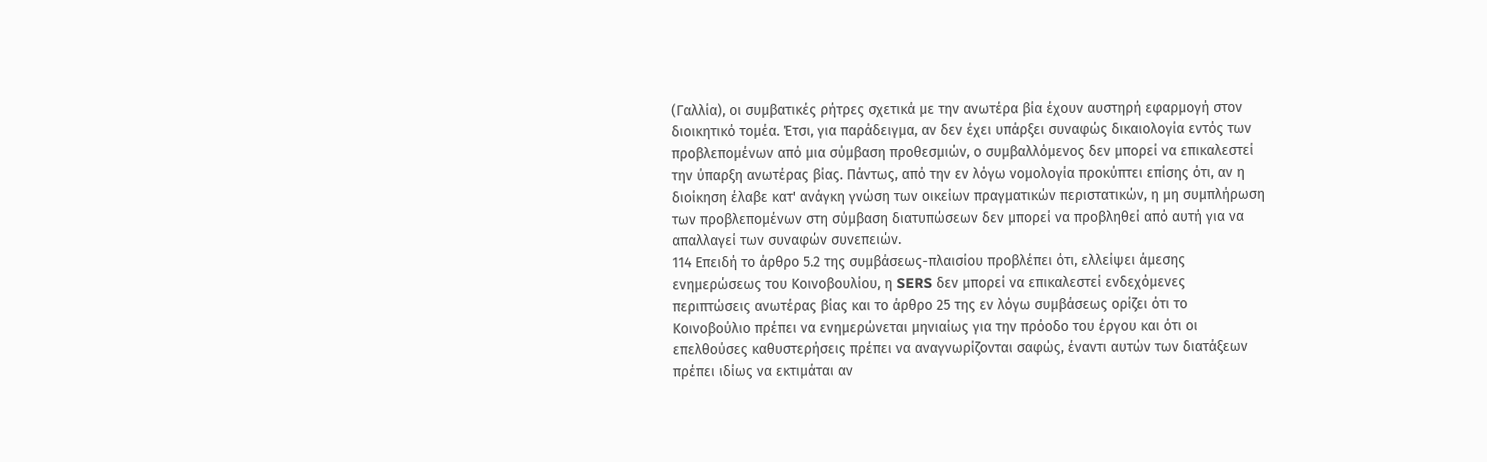(Γαλλία), οι συμβατικές ρήτρες σχετικά με την ανωτέρα βία έχουν αυστηρή εφαρμογή στον διοικητικό τομέα. Έτσι, για παράδειγμα, αν δεν έχει υπάρξει συναφώς δικαιολογία εντός των προβλεπομένων από μια σύμβαση προθεσμιών, ο συμβαλλόμενος δεν μπορεί να επικαλεστεί την ύπαρξη ανωτέρας βίας. Πάντως, από την εν λόγω νομολογία προκύπτει επίσης ότι, αν η διοίκηση έλαβε κατ' ανάγκη γνώση των οικείων πραγματικών περιστατικών, η μη συμπλήρωση των προβλεπομένων στη σύμβαση διατυπώσεων δεν μπορεί να προβληθεί από αυτή για να απαλλαγεί των συναφών συνεπειών.
114 Επειδή το άρθρο 5.2 της συμβάσεως-πλαισίου προβλέπει ότι, ελλείψει άμεσης ενημερώσεως του Κοινοβουλίου, η SERS δεν μπορεί να επικαλεστεί ενδεχόμενες περιπτώσεις ανωτέρας βίας και το άρθρο 25 της εν λόγω συμβάσεως ορίζει ότι το Κοινοβούλιο πρέπει να ενημερώνεται μηνιαίως για την πρόοδο του έργου και ότι οι επελθούσες καθυστερήσεις πρέπει να αναγνωρίζονται σαφώς, έναντι αυτών των διατάξεων πρέπει ιδίως να εκτιμάται αν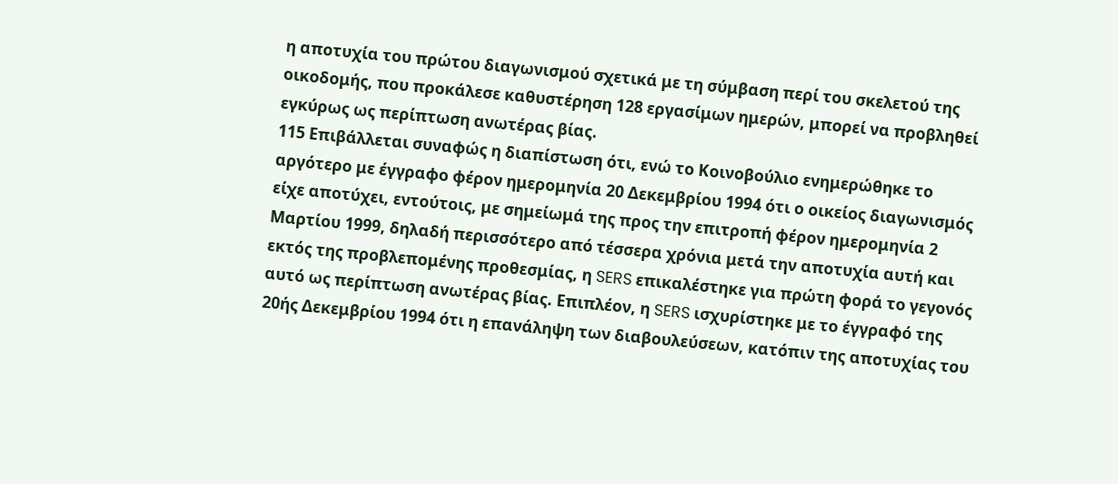η αποτυχία του πρώτου διαγωνισμού σχετικά με τη σύμβαση περί του σκελετού της οικοδομής, που προκάλεσε καθυστέρηση 128 εργασίμων ημερών, μπορεί να προβληθεί εγκύρως ως περίπτωση ανωτέρας βίας.
115 Επιβάλλεται συναφώς η διαπίστωση ότι, ενώ το Κοινοβούλιο ενημερώθηκε το αργότερο με έγγραφο φέρον ημερομηνία 20 Δεκεμβρίου 1994 ότι ο οικείος διαγωνισμός είχε αποτύχει, εντούτοις, με σημείωμά της προς την επιτροπή φέρον ημερομηνία 2 Μαρτίου 1999, δηλαδή περισσότερο από τέσσερα χρόνια μετά την αποτυχία αυτή και εκτός της προβλεπομένης προθεσμίας, η SERS επικαλέστηκε για πρώτη φορά το γεγονός αυτό ως περίπτωση ανωτέρας βίας. Επιπλέον, η SERS ισχυρίστηκε με το έγγραφό της 20ής Δεκεμβρίου 1994 ότι η επανάληψη των διαβουλεύσεων, κατόπιν της αποτυχίας του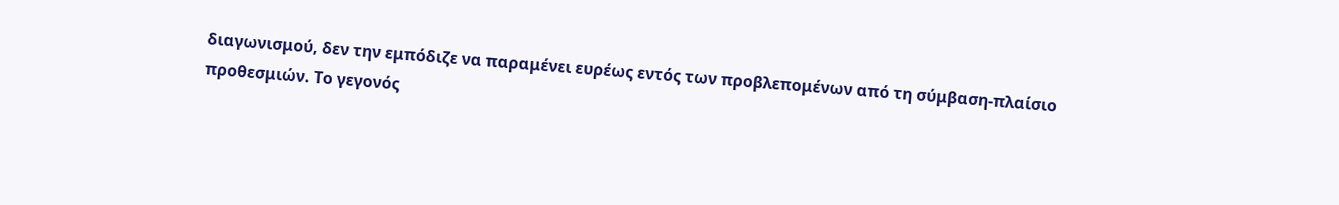διαγωνισμού, δεν την εμπόδιζε να παραμένει ευρέως εντός των προβλεπομένων από τη σύμβαση-πλαίσιο προθεσμιών. Το γεγονός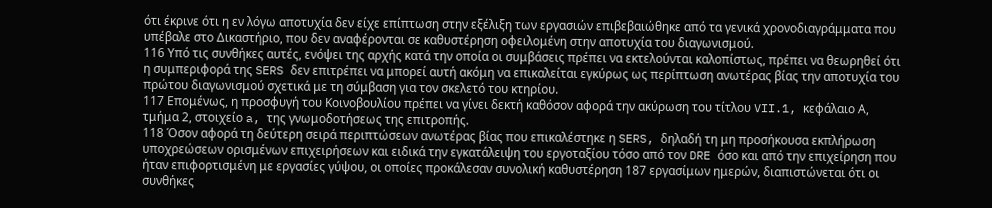ότι έκρινε ότι η εν λόγω αποτυχία δεν είχε επίπτωση στην εξέλιξη των εργασιών επιβεβαιώθηκε από τα γενικά χρονοδιαγράμματα που υπέβαλε στο Δικαστήριο, που δεν αναφέρονται σε καθυστέρηση οφειλομένη στην αποτυχία του διαγωνισμού.
116 Υπό τις συνθήκες αυτές, ενόψει της αρχής κατά την οποία οι συμβάσεις πρέπει να εκτελούνται καλοπίστως, πρέπει να θεωρηθεί ότι η συμπεριφορά της SERS δεν επιτρέπει να μπορεί αυτή ακόμη να επικαλείται εγκύρως ως περίπτωση ανωτέρας βίας την αποτυχία του πρώτου διαγωνισμού σχετικά με τη σύμβαση για τον σκελετό του κτηρίου.
117 Επομένως, η προσφυγή του Κοινοβουλίου πρέπει να γίνει δεκτή καθόσον αφορά την ακύρωση του τίτλου VII.1, κεφάλαιο Α, τμήμα 2, στοιχείο a, της γνωμοδοτήσεως της επιτροπής.
118 Όσον αφορά τη δεύτερη σειρά περιπτώσεων ανωτέρας βίας που επικαλέστηκε η SERS, δηλαδή τη μη προσήκουσα εκπλήρωση υποχρεώσεων ορισμένων επιχειρήσεων και ειδικά την εγκατάλειψη του εργοταξίου τόσο από τον DRE όσο και από την επιχείρηση που ήταν επιφορτισμένη με εργασίες γύψου, οι οποίες προκάλεσαν συνολική καθυστέρηση 187 εργασίμων ημερών, διαπιστώνεται ότι οι συνθήκες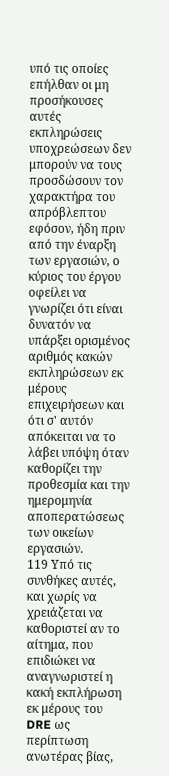υπό τις οποίες επήλθαν οι μη προσήκουσες αυτές εκπληρώσεις υποχρεώσεων δεν μπορούν να τους προσδώσουν τον χαρακτήρα του απρόβλεπτου εφόσον, ήδη πριν από την έναρξη των εργασιών, ο κύριος του έργου οφείλει να γνωρίζει ότι είναι δυνατόν να υπάρξει ορισμένος αριθμός κακών εκπληρώσεων εκ μέρους επιχειρήσεων και ότι σ' αυτόν απόκειται να το λάβει υπόψη όταν καθορίζει την προθεσμία και την ημερομηνία αποπερατώσεως των οικείων εργασιών.
119 Υπό τις συνθήκες αυτές, και χωρίς να χρειάζεται να καθοριστεί αν το αίτημα, που επιδιώκει να αναγνωριστεί η κακή εκπλήρωση εκ μέρους του DRE ως περίπτωση ανωτέρας βίας,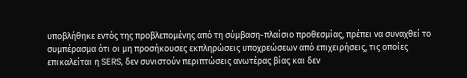υποβλήθηκε εντός της προβλεπομένης από τη σύμβαση-πλαίσιο προθεσμίας, πρέπει να συναχθεί το συμπέρασμα ότι οι μη προσήκουσες εκπληρώσεις υποχρεώσεων από επιχειρήσεις, τις οποίες επικαλείται η SERS, δεν συνιστούν περιπτώσεις ανωτέρας βίας και δεν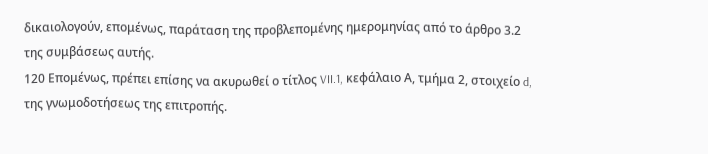δικαιολογούν, επομένως, παράταση της προβλεπομένης ημερομηνίας από το άρθρο 3.2 της συμβάσεως αυτής.
120 Επομένως, πρέπει επίσης να ακυρωθεί ο τίτλος VII.1, κεφάλαιο Α, τμήμα 2, στοιχείο d, της γνωμοδοτήσεως της επιτροπής.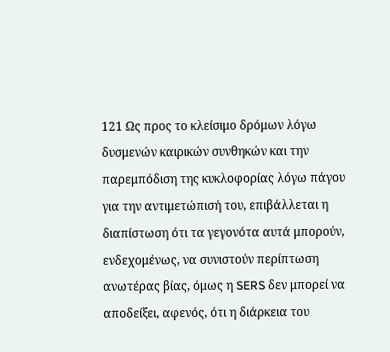121 Ως προς το κλείσιμο δρόμων λόγω δυσμενών καιρικών συνθηκών και την παρεμπόδιση της κυκλοφορίας λόγω πάγου για την αντιμετώπισή του, επιβάλλεται η διαπίστωση ότι τα γεγονότα αυτά μπορούν, ενδεχομένως, να συνιστούν περίπτωση ανωτέρας βίας, όμως η SERS δεν μπορεί να αποδείξει, αφενός, ότι η διάρκεια του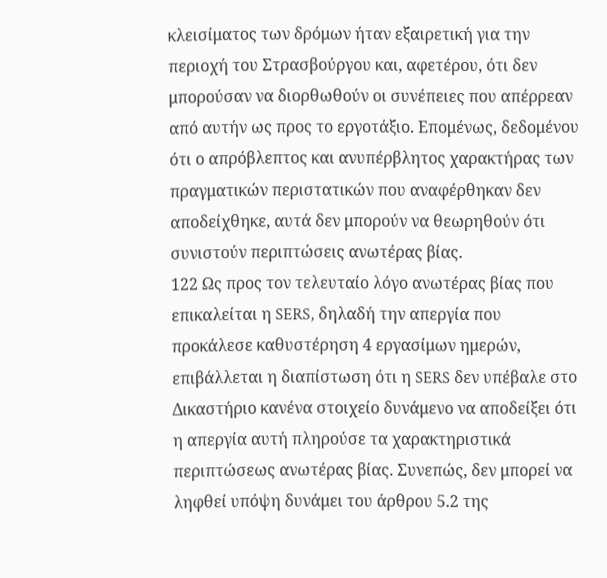κλεισίματος των δρόμων ήταν εξαιρετική για την περιοχή του Στρασβούργου και, αφετέρου, ότι δεν μπορούσαν να διορθωθούν οι συνέπειες που απέρρεαν από αυτήν ως προς το εργοτάξιο. Επομένως, δεδομένου ότι ο απρόβλεπτος και ανυπέρβλητος χαρακτήρας των πραγματικών περιστατικών που αναφέρθηκαν δεν αποδείχθηκε, αυτά δεν μπορούν να θεωρηθούν ότι συνιστούν περιπτώσεις ανωτέρας βίας.
122 Ως προς τον τελευταίο λόγο ανωτέρας βίας που επικαλείται η SERS, δηλαδή την απεργία που προκάλεσε καθυστέρηση 4 εργασίμων ημερών, επιβάλλεται η διαπίστωση ότι η SERS δεν υπέβαλε στο Δικαστήριο κανένα στοιχείο δυνάμενο να αποδείξει ότι η απεργία αυτή πληρούσε τα χαρακτηριστικά περιπτώσεως ανωτέρας βίας. Συνεπώς, δεν μπορεί να ληφθεί υπόψη δυνάμει του άρθρου 5.2 της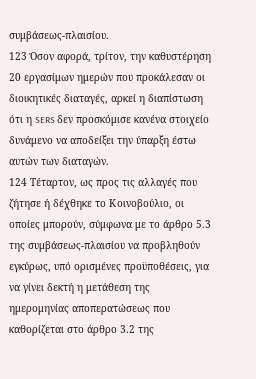συμβάσεως-πλαισίου.
123 Όσον αφορά, τρίτον, την καθυστέρηση 20 εργασίμων ημερών που προκάλεσαν οι διοικητικές διαταγές, αρκεί η διαπίστωση ότι η SERS δεν προσκόμισε κανένα στοιχείο δυνάμενο να αποδείξει την ύπαρξη έστω αυτών των διαταγών.
124 Τέταρτον, ως προς τις αλλαγές που ζήτησε ή δέχθηκε το Κοινοβούλιο, οι οποίες μπορούν, σύμφωνα με το άρθρο 5.3 της συμβάσεως-πλαισίου να προβληθούν εγκύρως, υπό ορισμένες προϋποθέσεις, για να γίνει δεκτή η μετάθεση της ημερομηνίας αποπερατώσεως που καθορίζεται στο άρθρο 3.2 της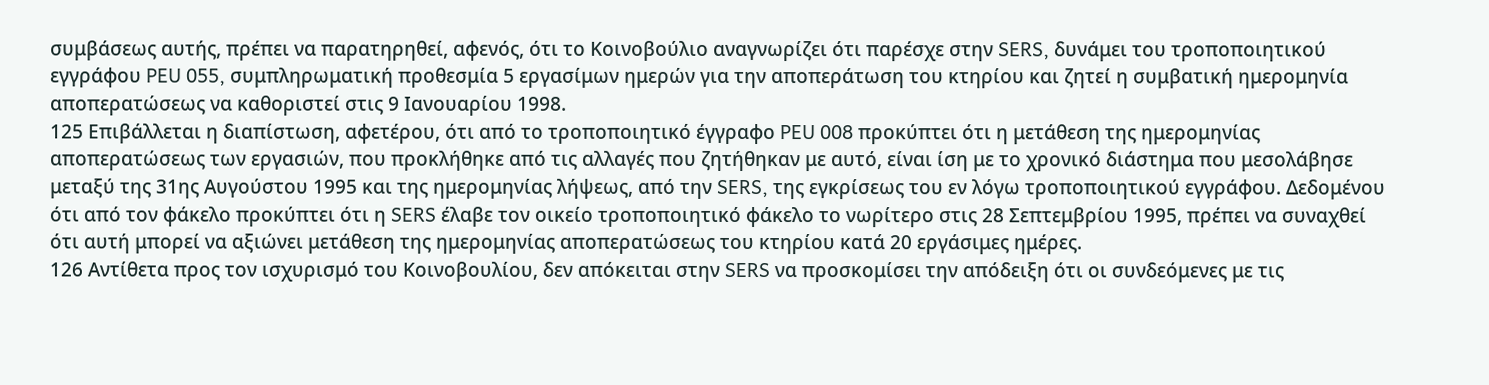συμβάσεως αυτής, πρέπει να παρατηρηθεί, αφενός, ότι το Κοινοβούλιο αναγνωρίζει ότι παρέσχε στην SERS, δυνάμει του τροποποιητικού εγγράφου PEU 055, συμπληρωματική προθεσμία 5 εργασίμων ημερών για την αποπεράτωση του κτηρίου και ζητεί η συμβατική ημερομηνία αποπερατώσεως να καθοριστεί στις 9 Ιανουαρίου 1998.
125 Επιβάλλεται η διαπίστωση, αφετέρου, ότι από το τροποποιητικό έγγραφο PEU 008 προκύπτει ότι η μετάθεση της ημερομηνίας αποπερατώσεως των εργασιών, που προκλήθηκε από τις αλλαγές που ζητήθηκαν με αυτό, είναι ίση με το χρονικό διάστημα που μεσολάβησε μεταξύ της 31ης Αυγούστου 1995 και της ημερομηνίας λήψεως, από την SERS, της εγκρίσεως του εν λόγω τροποποιητικού εγγράφου. Δεδομένου ότι από τον φάκελο προκύπτει ότι η SERS έλαβε τον οικείο τροποποιητικό φάκελο το νωρίτερο στις 28 Σεπτεμβρίου 1995, πρέπει να συναχθεί ότι αυτή μπορεί να αξιώνει μετάθεση της ημερομηνίας αποπερατώσεως του κτηρίου κατά 20 εργάσιμες ημέρες.
126 Αντίθετα προς τον ισχυρισμό του Κοινοβουλίου, δεν απόκειται στην SERS να προσκομίσει την απόδειξη ότι οι συνδεόμενες με τις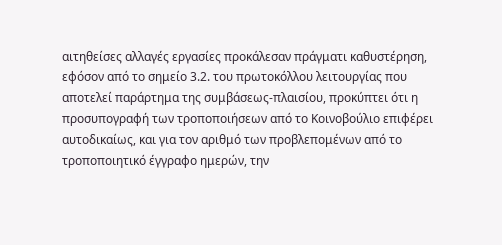αιτηθείσες αλλαγές εργασίες προκάλεσαν πράγματι καθυστέρηση, εφόσον από το σημείο 3.2. του πρωτοκόλλου λειτουργίας που αποτελεί παράρτημα της συμβάσεως-πλαισίου, προκύπτει ότι η προσυπογραφή των τροποποιήσεων από το Κοινοβούλιο επιφέρει αυτοδικαίως, και για τον αριθμό των προβλεπομένων από το τροποποιητικό έγγραφο ημερών, την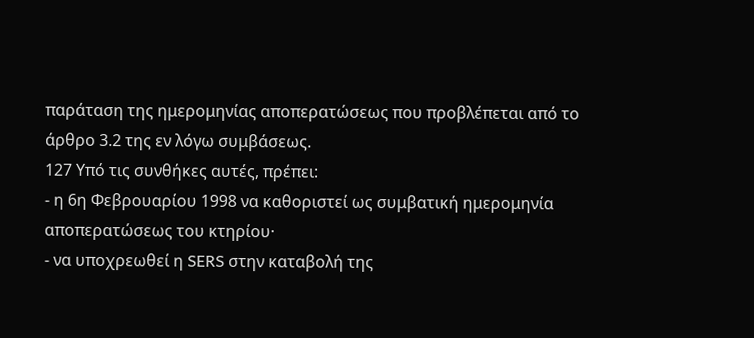παράταση της ημερομηνίας αποπερατώσεως που προβλέπεται από το άρθρο 3.2 της εν λόγω συμβάσεως.
127 Υπό τις συνθήκες αυτές, πρέπει:
- η 6η Φεβρουαρίου 1998 να καθοριστεί ως συμβατική ημερομηνία αποπερατώσεως του κτηρίου·
- να υποχρεωθεί η SERS στην καταβολή της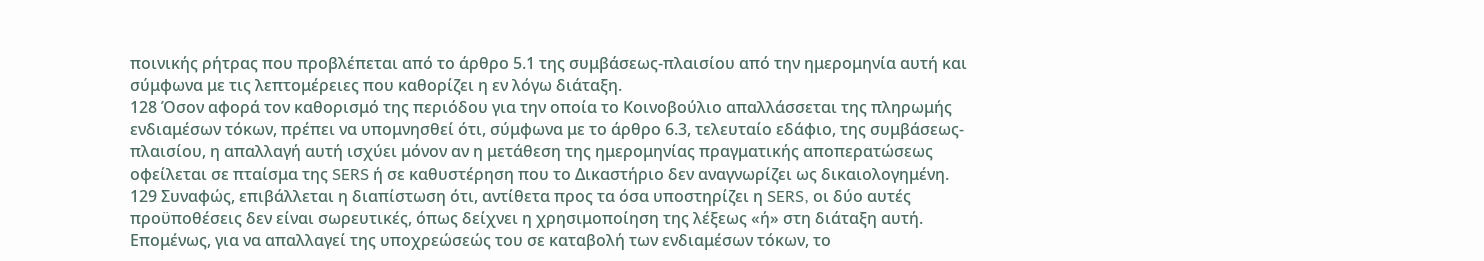ποινικής ρήτρας που προβλέπεται από το άρθρο 5.1 της συμβάσεως-πλαισίου από την ημερομηνία αυτή και σύμφωνα με τις λεπτομέρειες που καθορίζει η εν λόγω διάταξη.
128 Όσον αφορά τον καθορισμό της περιόδου για την οποία το Κοινοβούλιο απαλλάσσεται της πληρωμής ενδιαμέσων τόκων, πρέπει να υπομνησθεί ότι, σύμφωνα με το άρθρο 6.3, τελευταίο εδάφιο, της συμβάσεως-πλαισίου, η απαλλαγή αυτή ισχύει μόνον αν η μετάθεση της ημερομηνίας πραγματικής αποπερατώσεως οφείλεται σε πταίσμα της SERS ή σε καθυστέρηση που το Δικαστήριο δεν αναγνωρίζει ως δικαιολογημένη.
129 Συναφώς, επιβάλλεται η διαπίστωση ότι, αντίθετα προς τα όσα υποστηρίζει η SERS, οι δύο αυτές προϋποθέσεις δεν είναι σωρευτικές, όπως δείχνει η χρησιμοποίηση της λέξεως «ή» στη διάταξη αυτή. Επομένως, για να απαλλαγεί της υποχρεώσεώς του σε καταβολή των ενδιαμέσων τόκων, το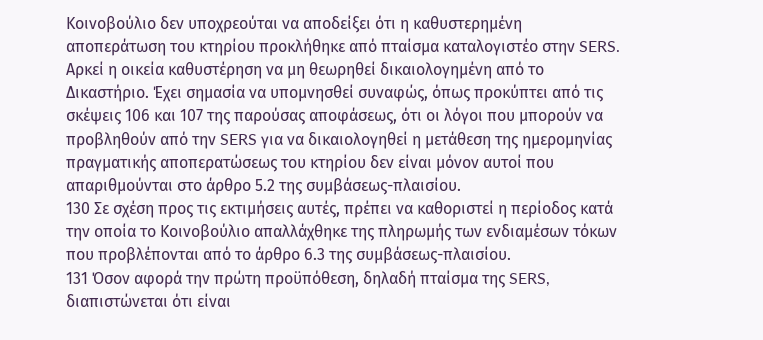Κοινοβούλιο δεν υποχρεούται να αποδείξει ότι η καθυστερημένη αποπεράτωση του κτηρίου προκλήθηκε από πταίσμα καταλογιστέο στην SERS. Αρκεί η οικεία καθυστέρηση να μη θεωρηθεί δικαιολογημένη από το Δικαστήριο. Έχει σημασία να υπομνησθεί συναφώς, όπως προκύπτει από τις σκέψεις 106 και 107 της παρούσας αποφάσεως, ότι οι λόγοι που μπορούν να προβληθούν από την SERS για να δικαιολογηθεί η μετάθεση της ημερομηνίας πραγματικής αποπερατώσεως του κτηρίου δεν είναι μόνον αυτοί που απαριθμούνται στο άρθρο 5.2 της συμβάσεως-πλαισίου.
130 Σε σχέση προς τις εκτιμήσεις αυτές, πρέπει να καθοριστεί η περίοδος κατά την οποία το Κοινοβούλιο απαλλάχθηκε της πληρωμής των ενδιαμέσων τόκων που προβλέπονται από το άρθρο 6.3 της συμβάσεως-πλαισίου.
131 Όσον αφορά την πρώτη προϋπόθεση, δηλαδή πταίσμα της SERS, διαπιστώνεται ότι είναι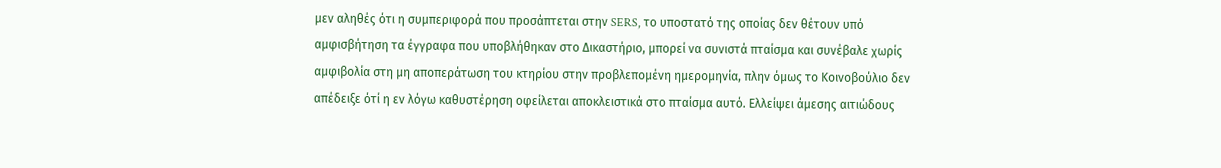μεν αληθές ότι η συμπεριφορά που προσάπτεται στην SERS, το υποστατό της οποίας δεν θέτουν υπό αμφισβήτηση τα έγγραφα που υποβλήθηκαν στο Δικαστήριο, μπορεί να συνιστά πταίσμα και συνέβαλε χωρίς αμφιβολία στη μη αποπεράτωση του κτηρίου στην προβλεπομένη ημερομηνία, πλην όμως το Κοινοβούλιο δεν απέδειξε ότί η εν λόγω καθυστέρηση οφείλεται αποκλειστικά στο πταίσμα αυτό. Ελλείψει άμεσης αιτιώδους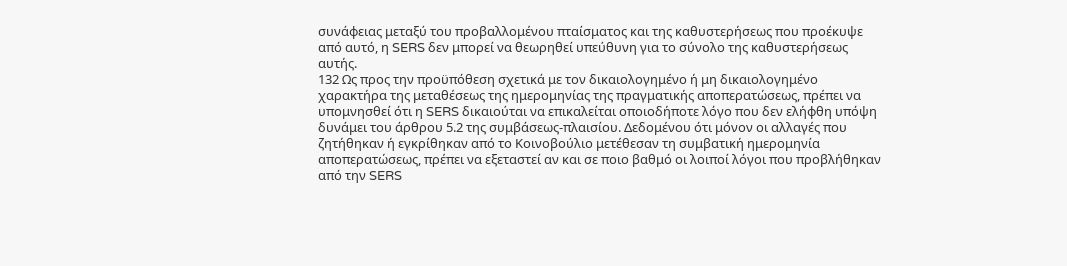συνάφειας μεταξύ του προβαλλομένου πταίσματος και της καθυστερήσεως που προέκυψε από αυτό, η SERS δεν μπορεί να θεωρηθεί υπεύθυνη για το σύνολο της καθυστερήσεως αυτής.
132 Ως προς την προϋπόθεση σχετικά με τον δικαιολογημένο ή μη δικαιολογημένο χαρακτήρα της μεταθέσεως της ημερομηνίας της πραγματικής αποπερατώσεως, πρέπει να υπομνησθεί ότι η SERS δικαιούται να επικαλείται οποιοδήποτε λόγο που δεν ελήφθη υπόψη δυνάμει του άρθρου 5.2 της συμβάσεως-πλαισίου. Δεδομένου ότι μόνον οι αλλαγές που ζητήθηκαν ή εγκρίθηκαν από το Κοινοβούλιο μετέθεσαν τη συμβατική ημερομηνία αποπερατώσεως, πρέπει να εξεταστεί αν και σε ποιο βαθμό οι λοιποί λόγοι που προβλήθηκαν από την SERS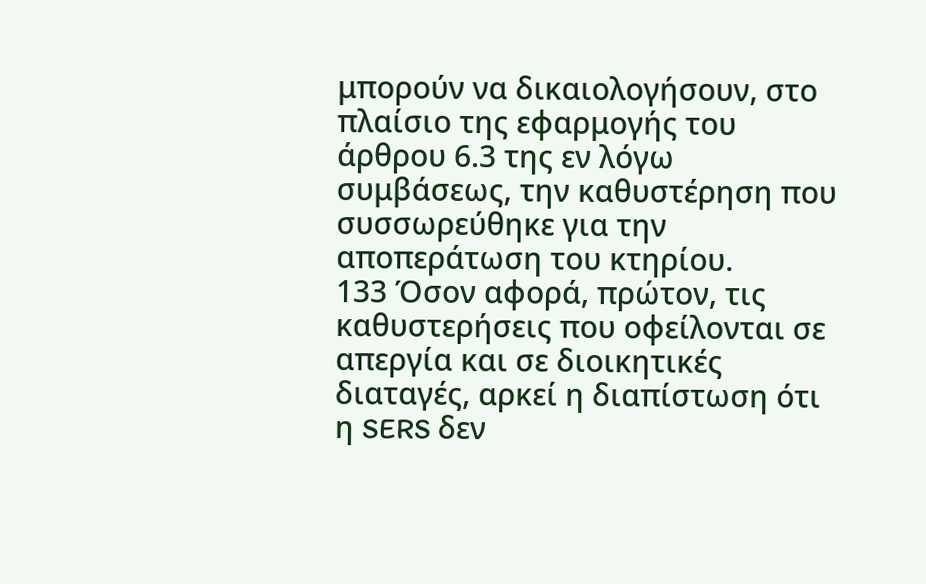μπορούν να δικαιολογήσουν, στο πλαίσιο της εφαρμογής του άρθρου 6.3 της εν λόγω συμβάσεως, την καθυστέρηση που συσσωρεύθηκε για την αποπεράτωση του κτηρίου.
133 Όσον αφορά, πρώτον, τις καθυστερήσεις που οφείλονται σε απεργία και σε διοικητικές διαταγές, αρκεί η διαπίστωση ότι η SERS δεν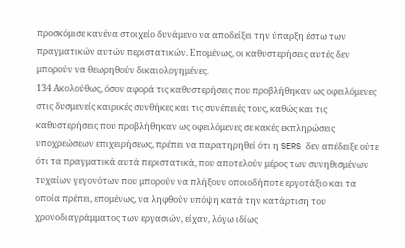προσκόμισε κανένα στοιχείο δυνάμενο να αποδείξει την ύπαρξη έστω των πραγματικών αυτών περιστατικών. Επομένως, οι καθυστερήσεις αυτές δεν μπορούν να θεωρηθούν δικαιολογημένες.
134 Ακολούθως, όσον αφορά τις καθυστερήσεις που προβλήθηκαν ως οφειλόμενες στις δυσμενείς καιρικές συνθήκες και τις συνέπειές τους, καθώς και τις καθυστερήσεις που προβλήθηκαν ως οφειλόμενες σε κακές εκπληρώσεις υποχρεώσεων επιχειρήσεως, πρέπει να παρατηρηθεί ότι η SERS δεν απέδειξε ούτε ότι τα πραγματικά αυτά περιστατικά, που αποτελούν μέρος των συνηθισμένων τυχαίων γεγονότων που μπορούν να πλήξουν οποιοδήποτε εργοτάξιο και τα οποία πρέπει, επομένως, να ληφθούν υπόψη κατά την κατάρτιση του χρονοδιαγράμματος των εργασιών, είχαν, λόγω ιδίως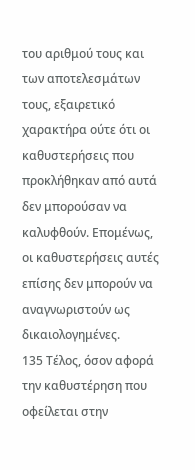του αριθμού τους και των αποτελεσμάτων τους, εξαιρετικό χαρακτήρα ούτε ότι οι καθυστερήσεις που προκλήθηκαν από αυτά δεν μπορούσαν να καλυφθούν. Επομένως, οι καθυστερήσεις αυτές επίσης δεν μπορούν να αναγνωριστούν ως δικαιολογημένες.
135 Τέλος, όσον αφορά την καθυστέρηση που οφείλεται στην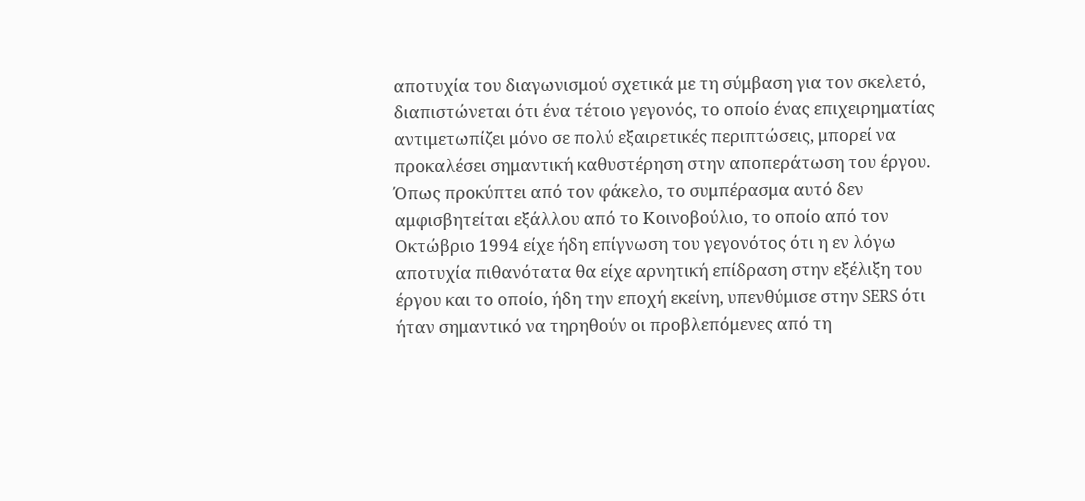αποτυχία του διαγωνισμού σχετικά με τη σύμβαση για τον σκελετό, διαπιστώνεται ότι ένα τέτοιο γεγονός, το οποίο ένας επιχειρηματίας αντιμετωπίζει μόνο σε πολύ εξαιρετικές περιπτώσεις, μπορεί να προκαλέσει σημαντική καθυστέρηση στην αποπεράτωση του έργου. Όπως προκύπτει από τον φάκελο, το συμπέρασμα αυτό δεν αμφισβητείται εξάλλου από το Κοινοβούλιο, το οποίο από τον Οκτώβριο 1994 είχε ήδη επίγνωση του γεγονότος ότι η εν λόγω αποτυχία πιθανότατα θα είχε αρνητική επίδραση στην εξέλιξη του έργου και το οποίο, ήδη την εποχή εκείνη, υπενθύμισε στην SERS ότι ήταν σημαντικό να τηρηθούν οι προβλεπόμενες από τη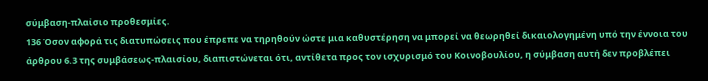σύμβαση-πλαίσιο προθεσμίες.
136 Όσον αφορά τις διατυπώσεις που έπρεπε να τηρηθούν ώστε μια καθυστέρηση να μπορεί να θεωρηθεί δικαιολογημένη υπό την έννοια του άρθρου 6.3 της συμβάσεως-πλαισίου, διαπιστώνεται ότι, αντίθετα προς τον ισχυρισμό του Κοινοβουλίου, η σύμβαση αυτή δεν προβλέπει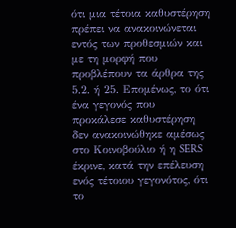ότι μια τέτοια καθυστέρηση πρέπει να ανακοινώνεται εντός των προθεσμιών και με τη μορφή που προβλέπουν τα άρθρα της 5.2. ή 25. Επομένως, το ότι ένα γεγονός που προκάλεσε καθυστέρηση δεν ανακοινώθηκε αμέσως στο Κοινοβούλιο ή η SERS έκρινε, κατά την επέλευση ενός τέτοιου γεγονότος, ότι το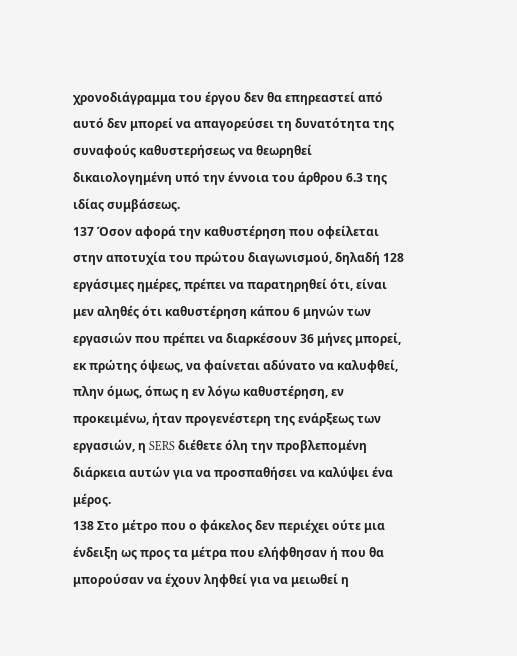χρονοδιάγραμμα του έργου δεν θα επηρεαστεί από αυτό δεν μπορεί να απαγορεύσει τη δυνατότητα της συναφούς καθυστερήσεως να θεωρηθεί δικαιολογημένη υπό την έννοια του άρθρου 6.3 της ιδίας συμβάσεως.
137 Όσον αφορά την καθυστέρηση που οφείλεται στην αποτυχία του πρώτου διαγωνισμού, δηλαδή 128 εργάσιμες ημέρες, πρέπει να παρατηρηθεί ότι, είναι μεν αληθές ότι καθυστέρηση κάπου 6 μηνών των εργασιών που πρέπει να διαρκέσουν 36 μήνες μπορεί, εκ πρώτης όψεως, να φαίνεται αδύνατο να καλυφθεί, πλην όμως, όπως η εν λόγω καθυστέρηση, εν προκειμένω, ήταν προγενέστερη της ενάρξεως των εργασιών, η SERS διέθετε όλη την προβλεπομένη διάρκεια αυτών για να προσπαθήσει να καλύψει ένα μέρος.
138 Στο μέτρο που ο φάκελος δεν περιέχει ούτε μια ένδειξη ως προς τα μέτρα που ελήφθησαν ή που θα μπορούσαν να έχουν ληφθεί για να μειωθεί η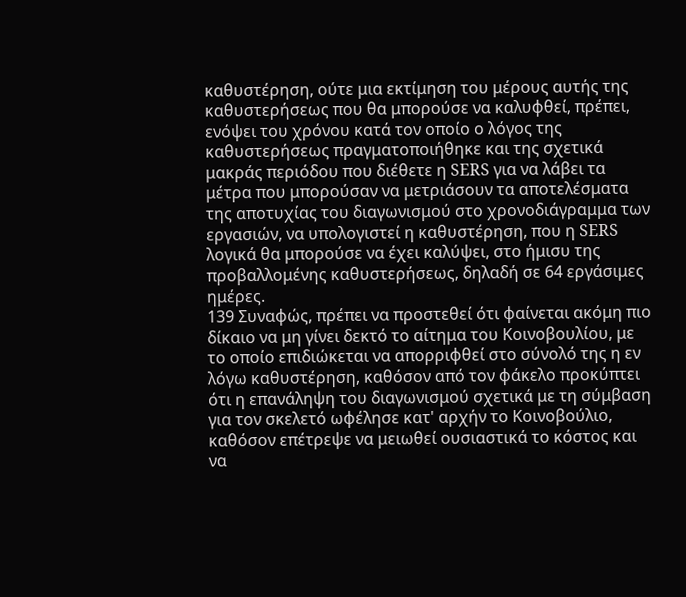καθυστέρηση, ούτε μια εκτίμηση του μέρους αυτής της καθυστερήσεως που θα μπορούσε να καλυφθεί, πρέπει, ενόψει του χρόνου κατά τον οποίο ο λόγος της καθυστερήσεως πραγματοποιήθηκε και της σχετικά μακράς περιόδου που διέθετε η SERS για να λάβει τα μέτρα που μπορούσαν να μετριάσουν τα αποτελέσματα της αποτυχίας του διαγωνισμού στο χρονοδιάγραμμα των εργασιών, να υπολογιστεί η καθυστέρηση, που η SERS λογικά θα μπορούσε να έχει καλύψει, στο ήμισυ της προβαλλομένης καθυστερήσεως, δηλαδή σε 64 εργάσιμες ημέρες.
139 Συναφώς, πρέπει να προστεθεί ότι φαίνεται ακόμη πιο δίκαιο να μη γίνει δεκτό το αίτημα του Κοινοβουλίου, με το οποίο επιδιώκεται να απορριφθεί στο σύνολό της η εν λόγω καθυστέρηση, καθόσον από τον φάκελο προκύπτει ότι η επανάληψη του διαγωνισμού σχετικά με τη σύμβαση για τον σκελετό ωφέλησε κατ' αρχήν το Κοινοβούλιο, καθόσον επέτρεψε να μειωθεί ουσιαστικά το κόστος και να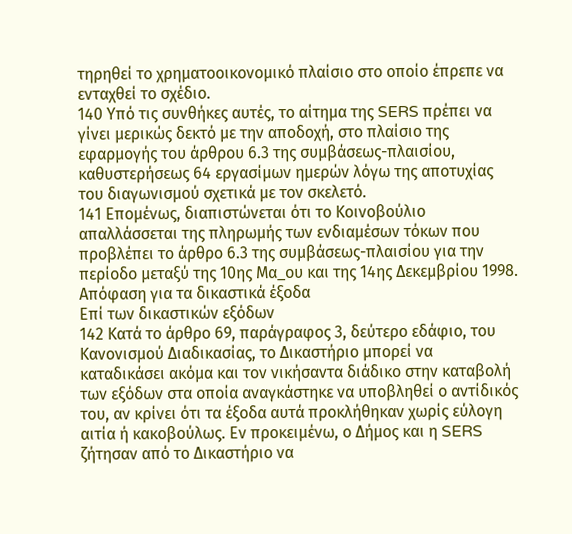τηρηθεί το χρηματοοικονομικό πλαίσιο στο οποίο έπρεπε να ενταχθεί το σχέδιο.
140 Υπό τις συνθήκες αυτές, το αίτημα της SERS πρέπει να γίνει μερικώς δεκτό με την αποδοχή, στο πλαίσιο της εφαρμογής του άρθρου 6.3 της συμβάσεως-πλαισίου, καθυστερήσεως 64 εργασίμων ημερών λόγω της αποτυχίας του διαγωνισμού σχετικά με τον σκελετό.
141 Επομένως, διαπιστώνεται ότι το Κοινοβούλιο απαλλάσσεται της πληρωμής των ενδιαμέσων τόκων που προβλέπει το άρθρο 6.3 της συμβάσεως-πλαισίου για την περίοδο μεταξύ της 10ης Μα_ου και της 14ης Δεκεμβρίου 1998.
Απόφαση για τα δικαστικά έξοδα
Επί των δικαστικών εξόδων
142 Κατά το άρθρο 69, παράγραφος 3, δεύτερο εδάφιο, του Κανονισμού Διαδικασίας, το Δικαστήριο μπορεί να καταδικάσει ακόμα και τον νικήσαντα διάδικο στην καταβολή των εξόδων στα οποία αναγκάστηκε να υποβληθεί ο αντίδικός του, αν κρίνει ότι τα έξοδα αυτά προκλήθηκαν χωρίς εύλογη αιτία ή κακοβούλως. Εν προκειμένω, ο Δήμος και η SERS ζήτησαν από το Δικαστήριο να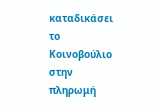καταδικάσει το Κοινοβούλιο στην πληρωμή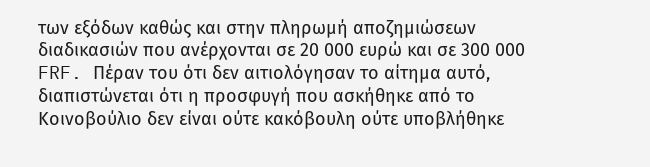των εξόδων καθώς και στην πληρωμή αποζημιώσεων διαδικασιών που ανέρχονται σε 20 000 ευρώ και σε 300 000 FRF. Πέραν του ότι δεν αιτιολόγησαν το αίτημα αυτό, διαπιστώνεται ότι η προσφυγή που ασκήθηκε από το Κοινοβούλιο δεν είναι ούτε κακόβουλη ούτε υποβλήθηκε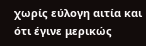χωρίς εύλογη αιτία και ότι έγινε μερικώς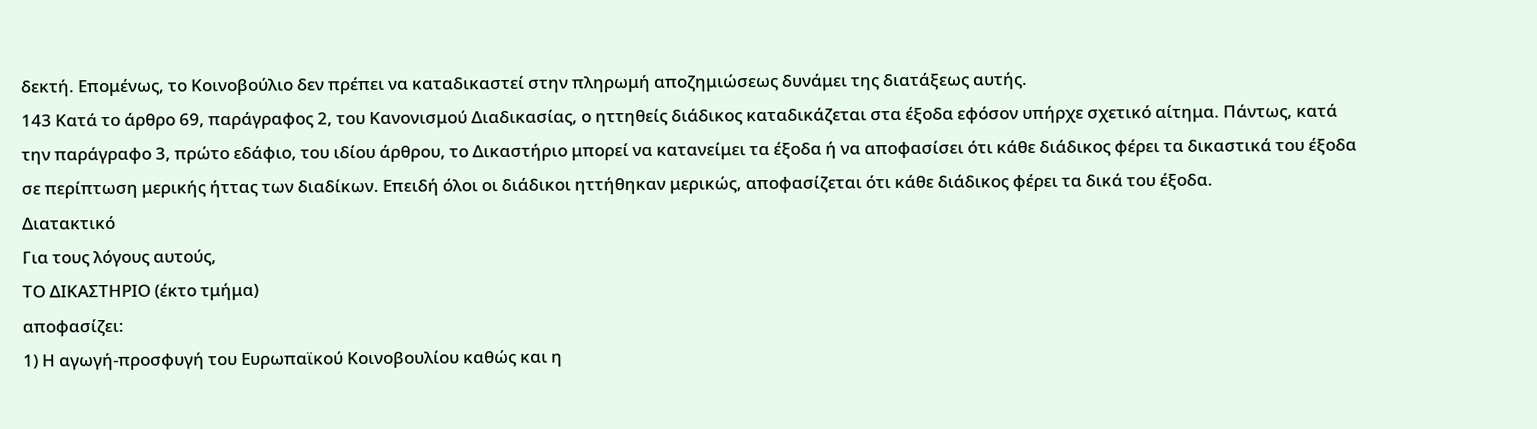δεκτή. Επομένως, το Κοινοβούλιο δεν πρέπει να καταδικαστεί στην πληρωμή αποζημιώσεως δυνάμει της διατάξεως αυτής.
143 Κατά το άρθρο 69, παράγραφος 2, του Κανονισμού Διαδικασίας, ο ηττηθείς διάδικος καταδικάζεται στα έξοδα εφόσον υπήρχε σχετικό αίτημα. Πάντως, κατά την παράγραφο 3, πρώτο εδάφιο, του ιδίου άρθρου, το Δικαστήριο μπορεί να κατανείμει τα έξοδα ή να αποφασίσει ότι κάθε διάδικος φέρει τα δικαστικά του έξοδα σε περίπτωση μερικής ήττας των διαδίκων. Επειδή όλοι οι διάδικοι ηττήθηκαν μερικώς, αποφασίζεται ότι κάθε διάδικος φέρει τα δικά του έξοδα.
Διατακτικό
Για τους λόγους αυτούς,
ΤΟ ΔΙΚΑΣΤΗΡΙΟ (έκτο τμήμα)
αποφασίζει:
1) Η αγωγή-προσφυγή του Ευρωπαϊκού Κοινοβουλίου καθώς και η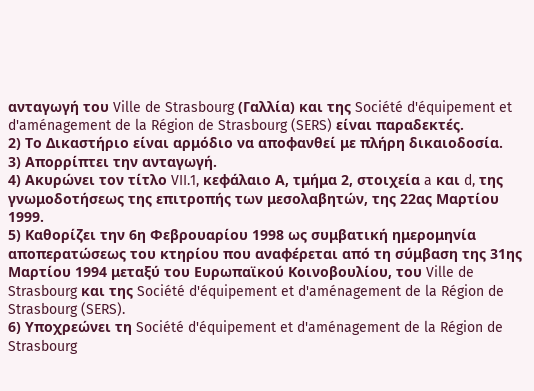ανταγωγή του Ville de Strasbourg (Γαλλία) και της Société d'équipement et d'aménagement de la Région de Strasbourg (SERS) είναι παραδεκτές.
2) Το Δικαστήριο είναι αρμόδιο να αποφανθεί με πλήρη δικαιοδοσία.
3) Απορρίπτει την ανταγωγή.
4) Ακυρώνει τον τίτλο VII.1, κεφάλαιο Α, τμήμα 2, στοιχεία a και d, της γνωμοδοτήσεως της επιτροπής των μεσολαβητών, της 22ας Μαρτίου 1999.
5) Καθορίζει την 6η Φεβρουαρίου 1998 ως συμβατική ημερομηνία αποπερατώσεως του κτηρίου που αναφέρεται από τη σύμβαση της 31ης Μαρτίου 1994 μεταξύ του Ευρωπαϊκού Κοινοβουλίου, του Ville de Strasbourg και της Société d'équipement et d'aménagement de la Région de Strasbourg (SERS).
6) Υποχρεώνει τη Société d'équipement et d'aménagement de la Région de Strasbourg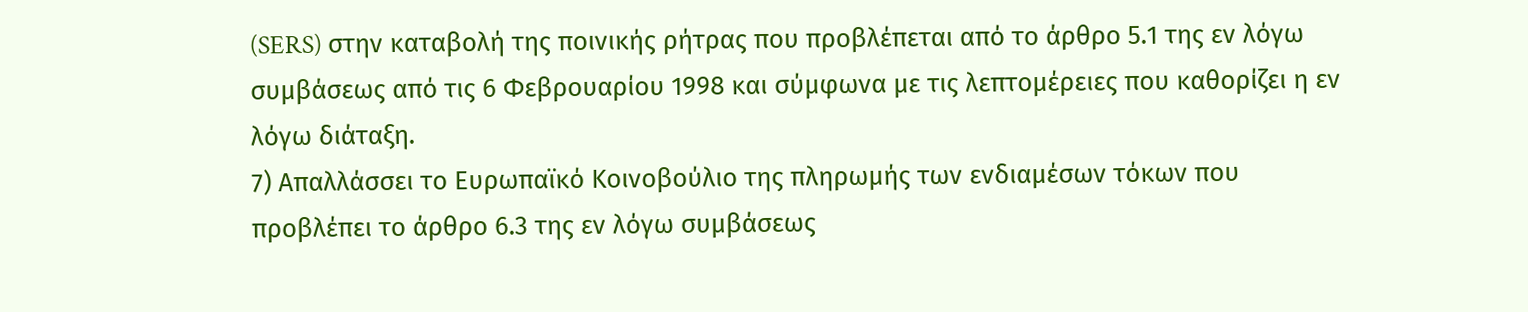(SERS) στην καταβολή της ποινικής ρήτρας που προβλέπεται από το άρθρο 5.1 της εν λόγω συμβάσεως από τις 6 Φεβρουαρίου 1998 και σύμφωνα με τις λεπτομέρειες που καθορίζει η εν λόγω διάταξη.
7) Απαλλάσσει το Ευρωπαϊκό Κοινοβούλιο της πληρωμής των ενδιαμέσων τόκων που προβλέπει το άρθρο 6.3 της εν λόγω συμβάσεως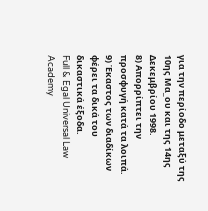για την περίοδο μεταξύ της 10ης Μα_ου και της 14ης Δεκεμβρίου 1998.
8) Απορρίπτει την προσφυγή κατά τα λοιπά.
9) Έκαστος των διαδίκων φέρει τα δικά του δικαστικά έξοδα.
Full & Egal Universal Law Academy